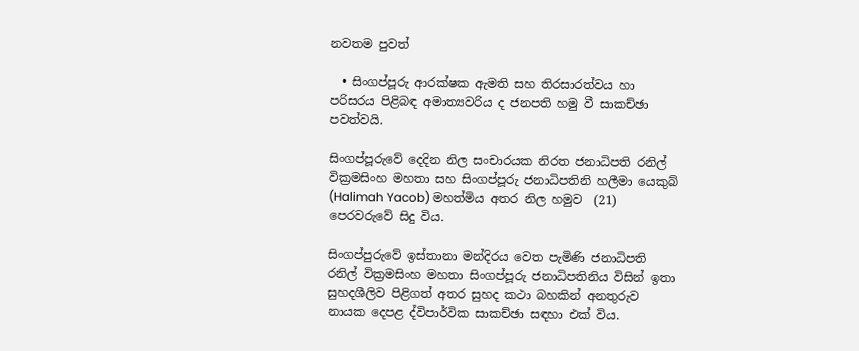නවතම පුවත්

  • සිංගප්පූරු ආරක්ෂක ඇමති සහ තිරසාරත්වය හා පරිසරය පිළිබඳ අමාත්‍යවරිය ද ජනපති හමු වී සාකච්ඡා පවත්වයි.

සිංගප්පූරුවේ දෙදින නිල සංචාරයක නිරත ජනාධිපති රනිල් වික්‍රමසිංහ මහතා සහ සිංගප්පූරු ජනාධිපතිනි හලීමා යෙකුබ් (Halimah Yacob) මහත්මිය අතර නිල හමුව  (21) පෙරවරුවේ සිදු විය.

සිංගප්පුරුවේ ඉස්තානා මන්දිරය වෙත පැමිණි ජනාධිපති රනිල් වික්‍රමසිංහ මහතා සිංගප්පූරු ජනාධිපතිනිය විසින් ඉතා සුහදශීලිව පිළිගත් අතර සුහද කථා බහකින් අනතුරුව නායක දෙපළ ද්විපාර්වික සාකච්ඡා සඳහා එක් විය.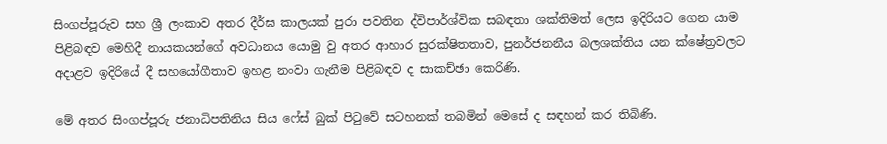සිංගප්පූරුව සහ ශ්‍රී ලංකාව අතර දීර්ඝ කාලයක් පුරා පවතින ද්විපාර්ශ්වික සබඳතා ශක්තිමත් ලෙස ඉදිරියට ගෙන යාම පිළිබඳව මෙහිදී නායකයන්ගේ අවධානය යොමු වු අතර ආහාර සුරක්ෂිතතාව, පුනර්ජනනීය බලශක්තිය යන ක්ෂේත්‍රවලට අදාළව ඉදිරියේ දී සහයෝගීතාව ඉහළ නංවා ගැනීම පිළිබඳව ද සාකච්ඡා කෙරිණි.

මේ අතර සිංගප්පූරු ජනාධිපතිනිය සිය ෆේස් බුක් පිටුවේ සටහනක් තබමින් මෙසේ ද සඳහන් කර තිබිණි.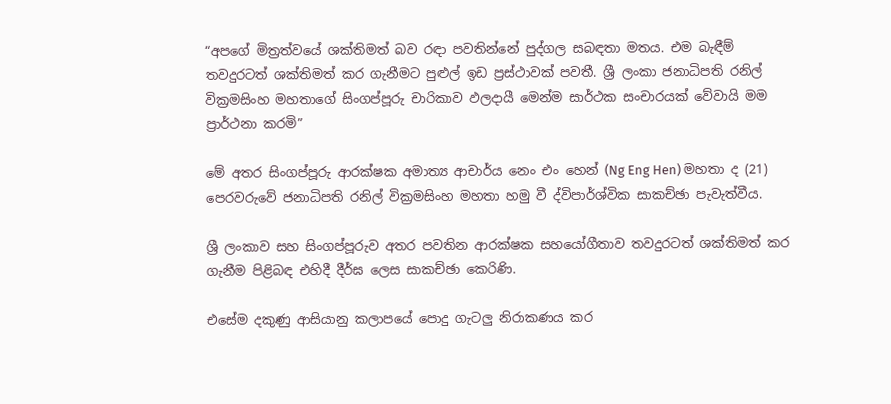“අපගේ මිත්‍රත්වයේ ශක්තිමත් බව රඳා පවතින්නේ පුද්ගල සබඳතා මතය. එම බැඳීම් තවදුරටත් ශක්තිමත් කර ගැනීමට පුළුල් ඉඩ ප්‍රස්ථාවක් පවතී. ශ්‍රී ලංකා ජනාධිපති රනිල් වික්‍රමසිංහ මහතාගේ සිංගප්පූරු චාරිකාව ඵලදායී මෙන්ම සාර්ථක සංචාරයක් වේවායි මම ප්‍රාර්ථනා කරමි”

මේ අතර සිංගප්පූරු ආරක්ෂක අමාත්‍ය ආචාර්ය නෙං එං හෙන් (Ng Eng Hen) මහතා ද (21) පෙරවරුවේ ජනාධිපති රනිල් වික්‍රමසිංහ මහතා හමු වී ද්විපාර්ශ්වික සාකච්ඡා පැවැත්වීය.

ශ්‍රී ලංකාව සහ සිංගප්පූරුව අතර පවතින ආරක්ෂක සහයෝගීතාව තවදුරටත් ශක්තිමත් කර ගැනීම පිළිබඳ එහිදී දීර්ඝ ලෙස සාකච්ඡා කෙරිණි.

එසේම දකුණු ආසියානු කලාපයේ පොදු ගැටලු නිරාකණය කර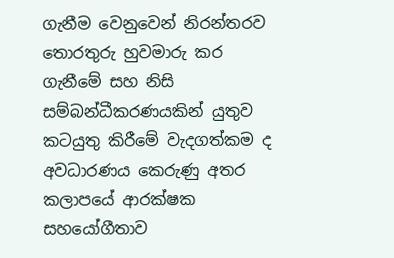ගැනීම වෙනුවෙන් නිරන්තරව තොරතුරු හුවමාරු කර ගැනීමේ සහ නිසි සම්බන්ධීකරණයකින් යුතුව කටයුතු කිරීමේ වැදගත්කම ද අවධාරණය කෙරුණු අතර කලාපයේ ආරක්ෂක සහයෝගීතාව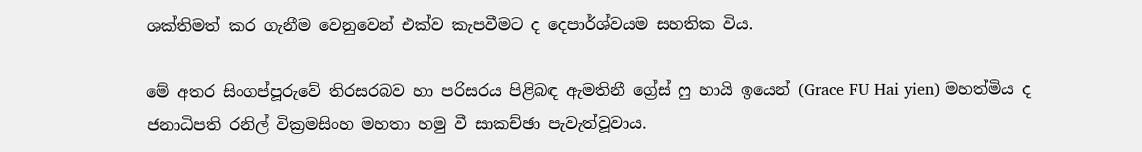ශක්තිමත් කර ගැනීම වෙනුවෙන් එක්ව කැපවීමට ද දෙපාර්ශ්වයම සහතික විය.

මේ අතර සිංගප්පූරුවේ තිරසරබව හා පරිසරය පිළිබඳ ඇමතිනී ග්‍රේස් ෆු හායි ඉයෙන් (Grace FU Hai yien) මහත්මිය ද ජනාධිපති රනිල් වික්‍රමසිංහ මහතා හමු වී සාකච්ඡා පැවැත්වූවාය.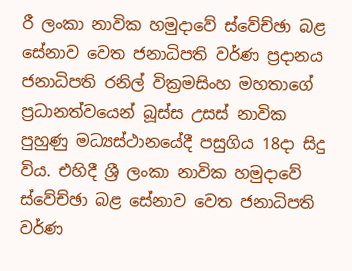රී ලංකා නාවික හමුදාවේ ස්වේච්ඡා බළ සේනාව වෙත ජනාධිපති වර්ණ ප්‍රදානය ජනාධිපති රනිල් වික්‍රමසිංහ මහතාගේ ප්‍රධානත්වයෙන් බූස්ස උසස් නාවික පුහුණු මධ්‍යස්ථානයේදී පසුගිය 18දා සිදු විය. එහිදී ශ්‍රී ලංකා නාවික හමුදාවේ ස්වේච්ඡා බළ සේනාව වෙත ජනාධිපති වර්ණ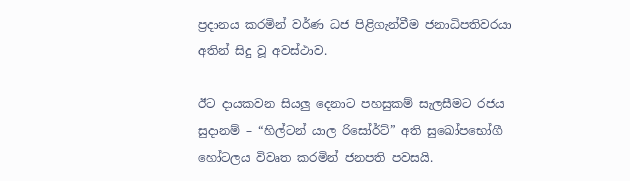ප්‍රදානය කරමින් වර්ණ ධජ පිළිගැන්වීම ජනාධිපතිවරයා අතින් සිදු වූ අවස්ථාව.

ඊට දායකවන සියලු දෙනාට පහසුකම් සැලසීමට රජය සුදානම් – “හිල්ටන් යාල රිසෝර්ට්” අති සුඛෝපභෝගී හෝටලය විවෘත කරමින් ජනපති පවසයි.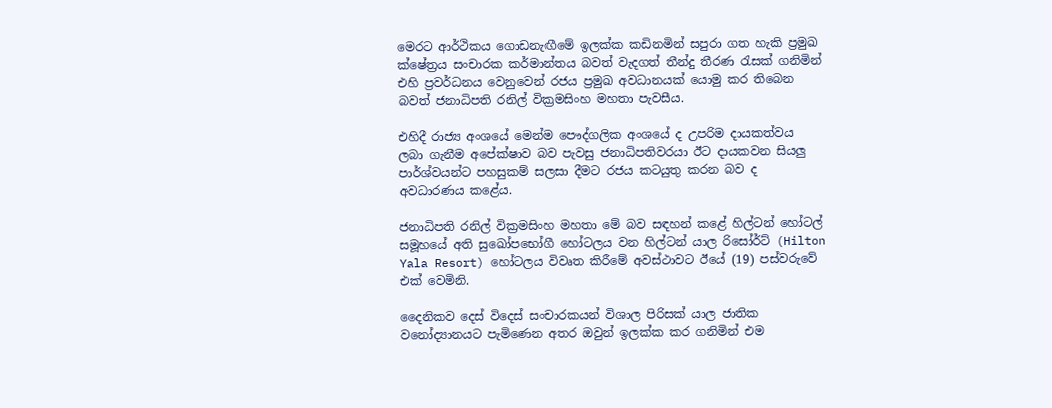මෙරට ආර්ථිකය ගොඩනැඟීමේ ඉලක්ක කඩිනමින් සපුරා ගත හැකි ප්‍රමුඛ ක්ෂේත්‍රය සංචාරක කර්මාන්තය බවත් වැදගත් තීන්දු තීරණ රැසක් ගනිමින් එහි ප්‍රවර්ධනය වෙනුවෙන් රජය ප්‍රමුඛ අවධානයක් යොමු කර තිබෙන බවත් ජනාධිපති රනිල් වික්‍රමසිංහ මහතා පැවසීය.

එහිදී රාජ්‍ය අංශයේ මෙන්ම පෞද්ගලික අංශයේ ද උපරිම දායකත්වය ලබා ගැනීම අපේක්ෂාව බව පැවසු ජනාධිපතිවරයා ඊට දායකවන සියලු පාර්ශ්වයන්ට පහසුකම් සලසා දීමට රජය කටයුතු කරන බව ද අවධාරණය කළේය.

ජනාධිපති රනිල් වික්‍රමසිංහ මහතා මේ බව සඳහන් කළේ හිල්ටන් හෝටල් සමූහයේ අති සුඛෝපභෝගී හෝටලය වන හිල්ටන් යාල රිසෝර්ට් (Hilton Yala Resort) හෝටලය විවෘත කිරීමේ අවස්ථාවට ඊයේ (19) පස්වරුවේ එක් වෙමිනි.

දෛනිකව දෙස් විදෙස් සංචාරකයන් විශාල පිරිසක් යාල ජාතික වනෝද්‍යානයට පැමිණෙන අතර ඔවුන් ඉලක්ක කර ගනිමින් එම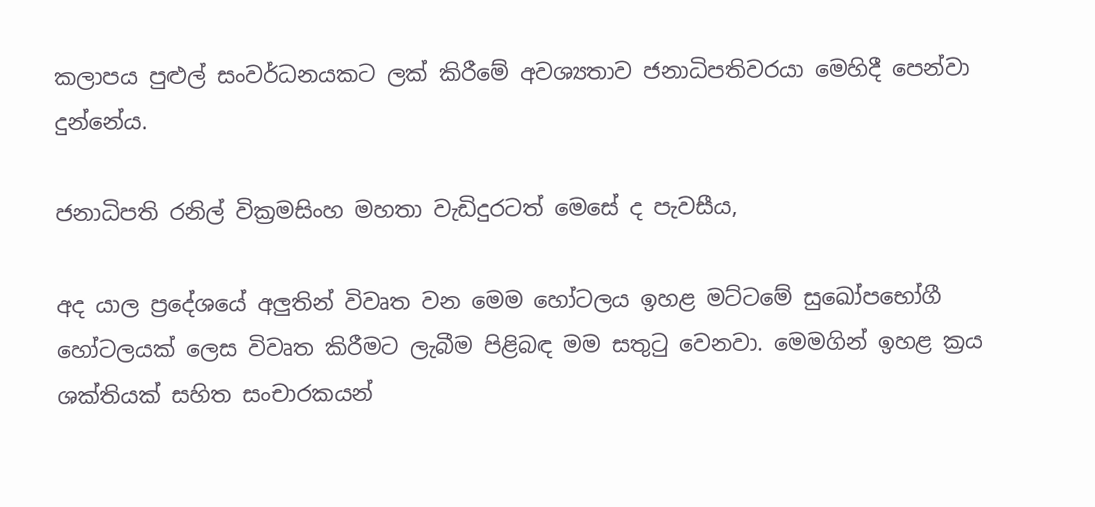කලාපය පුළුල් සංවර්ධනයකට ලක් කිරීමේ අවශ්‍යතාව ජනාධිපතිවරයා මෙහිදී පෙන්වා දුන්නේය.

ජනාධිපති රනිල් වික්‍රමසිංහ මහතා වැඩිදුරටත් මෙසේ ද පැවසීය,

අද යාල ප්‍රදේශයේ අලුතින් විවෘත වන මෙම හෝටලය ඉහළ මට්ටමේ සුඛෝපභෝගී හෝටලයක් ලෙස විවෘත කිරීමට ලැබීම පිළිබඳ මම සතුටු වෙනවා. මෙමගින් ඉහළ ක්‍රය ශක්තියක් සහිත සංචාරකයන්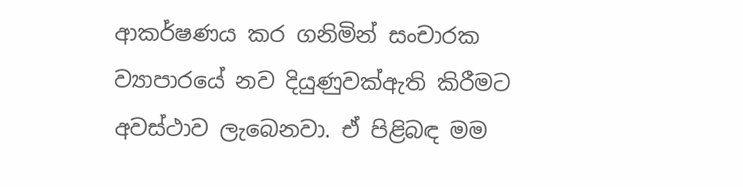ආකර්ෂණය කර ගනිමින් සංචාරක ව්‍යාපාරයේ නව දියුණුවක්ඇති කිරීමට අවස්ථාව ලැබෙනවා. ඒ පිළිබඳ මම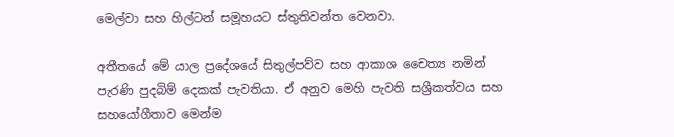මෙල්වා සහ හිල්ටන් සමූහයට ස්තුතිවන්ත වෙනවා.

අතීතයේ මේ යාල ප්‍රදේශයේ සිතුල්පව්ව සහ ආකාශ චෛත්‍ය නමින් පැරණි පුදබිම් දෙකක් පැවතියා. ඒ අනුව මෙහි පැවති සශ්‍රීකත්වය සහ සහයෝගීතාව මෙන්ම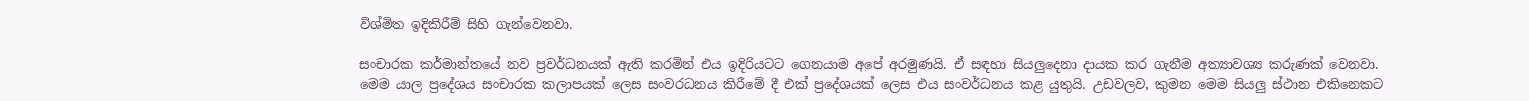විශ්මිත ඉදිකිරීම් සිහි ගැන්වෙනවා.

සංචාරක කර්මාන්තයේ නව ප්‍රවර්ධනයක් ඇති කරමින් එය ඉදිරියටට ගෙනයාම අපේ අරමුණයි. ඒ සඳහා සියලුදෙනා දායක කර ගැනීම අත්‍යාවශ්‍ය කරුණක් වෙනවා.
මෙම යාල ප්‍රදේශය සංචාරක කලාපයක් ලෙස සංවරධනය කිරීමේ දී එක් ප්‍රදේශයක් ලෙස එය සංවර්ධනය කළ යුතුයි. උඩවලව, කුමන මෙම සියලු ස්ථාන එකිනෙකට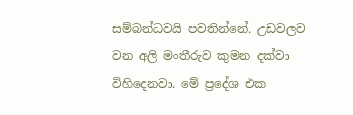සම්බන්ධවයි පවතින්නේ. උඩවලව වන අලි මංතීරුව කුමන දක්වා විහිදෙනවා. මේ ප්‍රදේශ එක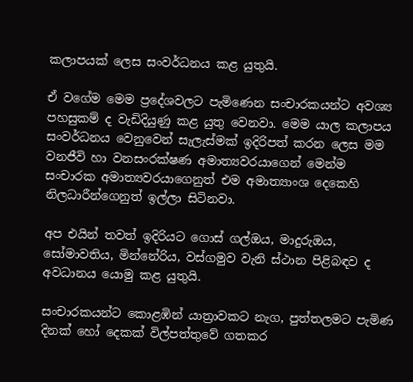කලාපයක් ලෙස සංවර්ධනය කළ යුතුයි.

ඒ වගේම මෙම ප්‍රදේශවලට පැමිණෙන සංචාරකයන්ට අවශ්‍ය පහසුකම් ද වැඩිදියුණු කළ යුතු වෙනවා. මෙම යාල කලාපය සංවර්ධනය වෙනුවෙන් සැලැස්මක් ඉදිරිපත් කරන ලෙස මම වනජීවි හා වනසංරක්ෂණ අමාත්‍යවරයාගෙන් මෙන්ම සංචාරක අමාත්‍යවරයාගෙනුත් එම අමාත්‍යාංශ දෙකෙහි නිලධාරීන්ගෙනුත් ඉල්ලා සිටිනවා.

අප එයින් තවත් ඉදිරියට ගොස් ගල්ඔය, මාදුරුඔය, සෝමාවතිය, මින්නේරිය, වස්ගමුව වැනි ස්ථාන පිළිබඳව ද අවධානය යොමු කළ යුතුයි.

සංචාරකයන්ට කොළඹින් යාත්‍රාවකට නැග, පුත්තලමට පැමිණ දිනක් හෝ දෙකක් විල්පත්තුවේ ගතකර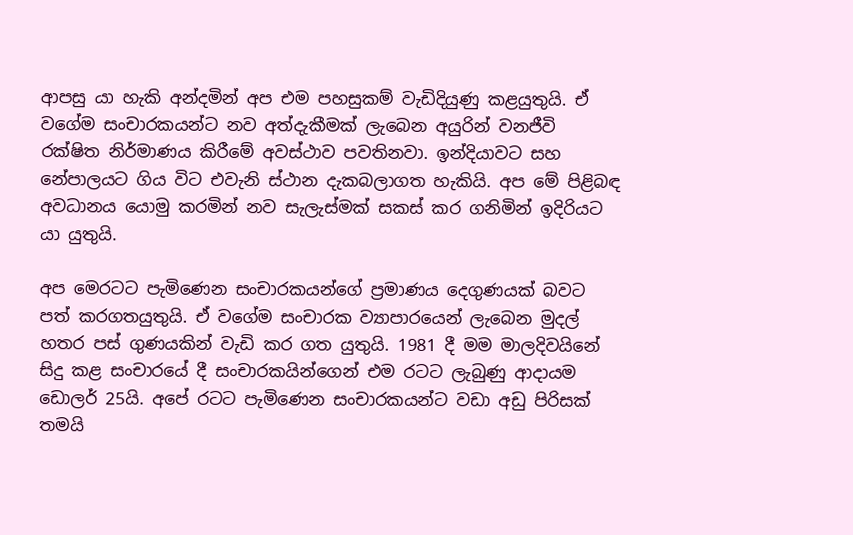ආපසු යා හැකි අන්දමින් අප එම පහසුකම් වැඩිදියුණු කළයුතුයි. ඒ වගේම සංචාරකයන්ට නව අත්දැකීමක් ලැබෙන අයුරින් වනජීවි රක්ෂිත නිර්මාණය කිරීමේ අවස්ථාව පවතිනවා. ඉන්දියාවට සහ නේපාලයට ගිය විට එවැනි ස්ථාන දැකබලාගත හැකියි. අප මේ පිළිබඳ අවධානය යොමු කරමින් නව සැලැස්මක් සකස් කර ගනිමින් ඉදිරියට යා යුතුයි.

අප මෙරටට පැමිණෙන සංචාරකයන්ගේ ප්‍රමාණය දෙගුණයක් බවට පත් කරගතයුතුයි. ඒ වගේම සංචාරක ව්‍යාපාරයෙන් ලැබෙන මුදල් හතර පස් ගුණයකින් වැඩි කර ගත යුතුයි. 1981 දී මම මාලදිවයිනේ සිදු කළ සංචාරයේ දී සංචාරකයින්ගෙන් එම රටට ලැබුණු ආදායම ඩොලර් 25යි. අපේ රටට පැමිණෙන සංචාරකයන්ට වඩා අඩු පිරිසක් තමයි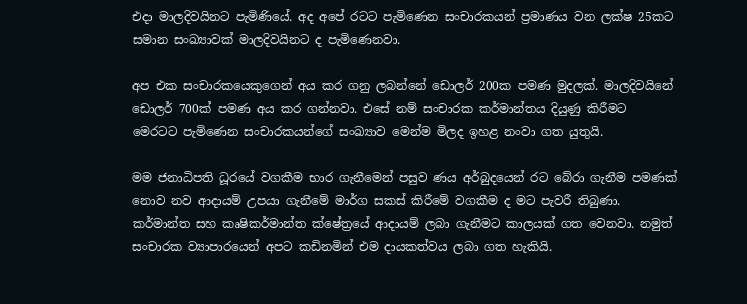එදා මාලදිවයිනට පැමිණියේ. අද අපේ රටට පැමිණෙන සංචාරකයන් ප්‍රමාණය වන ලක්ෂ 25කට සමාන සංඛ්‍යාවක් මාලදිවයිනට ද පැමිණෙනවා.

අප එක සංචාරකයෙකුගෙන් අය කර ගනු ලබන්නේ ඩොලර් 200ක පමණ මුදලක්. මාලදිවයිනේ ඩොලර් 700ක් පමණ අය කර ගන්නවා. එසේ නම් සංචාරක කර්මාන්තය දියුණු කිරීමට මෙරටට පැමිණෙන සංචාරකයන්ගේ සංඛ්‍යාව මෙන්ම මිලද ඉහළ නංවා ගත යුතුයි.

මම ජනාධිපති ධූරයේ වගකීම භාර ගැනීමෙන් පසුව ණය අර්බුදයෙන් රට බේරා ගැනීම පමණක් නොව නව ආදායම් උපයා ගැනීමේ මාර්ග සකස් කිරීමේ වගකීම ද මට පැවරී තිබුණා. කර්මාන්ත සහ කෘෂිකර්මාන්ත ක්ෂේත්‍රයේ ආදායම් ලබා ගැනීමට කාලයක් ගත වෙනවා. නමුත් සංචාරක ව්‍යාපාරයෙන් අපට කඩිනමින් එම දායකත්වය ලබා ගත හැකියි.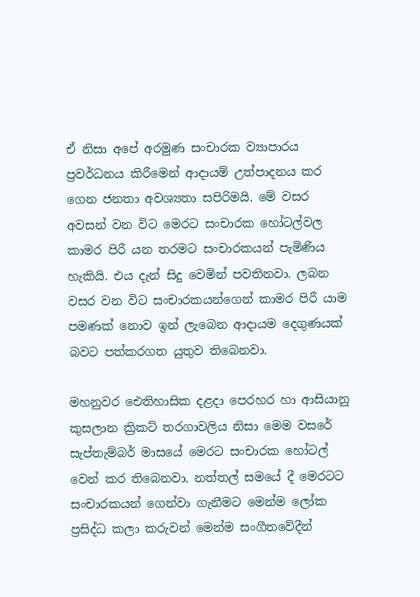ඒ නිසා අපේ අරමුණ සංචාරක ව්‍යාපාරය ප්‍රවර්ධනය කිරීමෙන් ආදායම් උත්පාදනය කර ගෙන ජනතා අවශ්‍යතා සපිරිමයි. මේ වසර අවසන් වන විට මෙරට සංචාරක හෝටල්වල කාමර පිරී යන තරමට සංචාරකයන් පැමිණිය හැකියි. එය දැන් සිදු වෙමින් පවතිනවා. ලබන වසර වන විට සංචාරකයන්ගෙන් කාමර පිරී යාම පමණක් නොව ඉන් ලැබෙන ආදායම දෙගුණයක් බවට පත්කරගත යුතුව තිබෙනවා.

මහනුවර ඓතිහාසික දළදා පෙරහර හා ආසියානු කුසලාන ක්‍රිකට් තරගාවලිය නිසා මෙම වසරේ සැප්තැම්බර් මාසයේ මෙරට සංචාරක හෝටල් වෙන් කර තිබෙනවා. නත්තල් සමයේ දී මෙරටට සංචාරකයන් ගෙන්වා ගැනීමට මෙන්ම ලෝක ප්‍රසිද්ධ කලා කරුවන් මෙන්ම සංගීතවේදීන්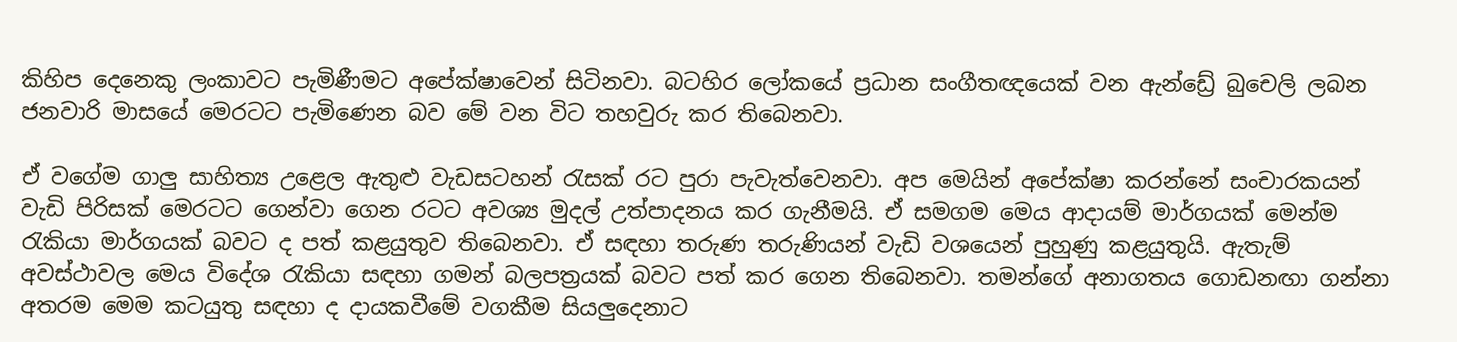කිහිප දෙනෙකු ලංකාවට පැමිණීමට අපේක්ෂාවෙන් සිටිනවා. බටහිර ලෝකයේ ප්‍රධාන සංගීතඥයෙක් වන ඇන්ඩ්‍රේ බුචෙලි ලබන ජනවාරි මාසයේ මෙරටට පැමිණෙන බව මේ වන විට තහවුරු කර තිබෙනවා.

ඒ වගේම ගාලු සාහිත්‍ය උළෙල ඇතුළු වැඩසටහන් රැසක් රට පුරා පැවැත්වෙනවා. අප මෙයින් අපේක්ෂා කරන්නේ සංචාරකයන් වැඩි පිරිසක් මෙරටට ගෙන්වා ගෙන රටට අවශ්‍ය මුදල් උත්පාදනය කර ගැනීමයි. ඒ සමගම මෙය ආදායම් මාර්ගයක් මෙන්ම රැකියා මාර්ගයක් බවට ද පත් කළයුතුව තිබෙනවා. ඒ සඳහා තරුණ තරුණියන් වැඩි වශයෙන් පුහුණු කළයුතුයි. ඇතැම් අවස්ථාවල මෙය විදේශ රැකියා සඳහා ගමන් බලපත්‍රයක් බවට පත් කර ගෙන තිබෙනවා. තමන්ගේ අනාගතය ගොඩනඟා ගන්නා අතරම මෙම කටයුතු සඳහා ද දායකවීමේ වගකීම සියලුදෙනාට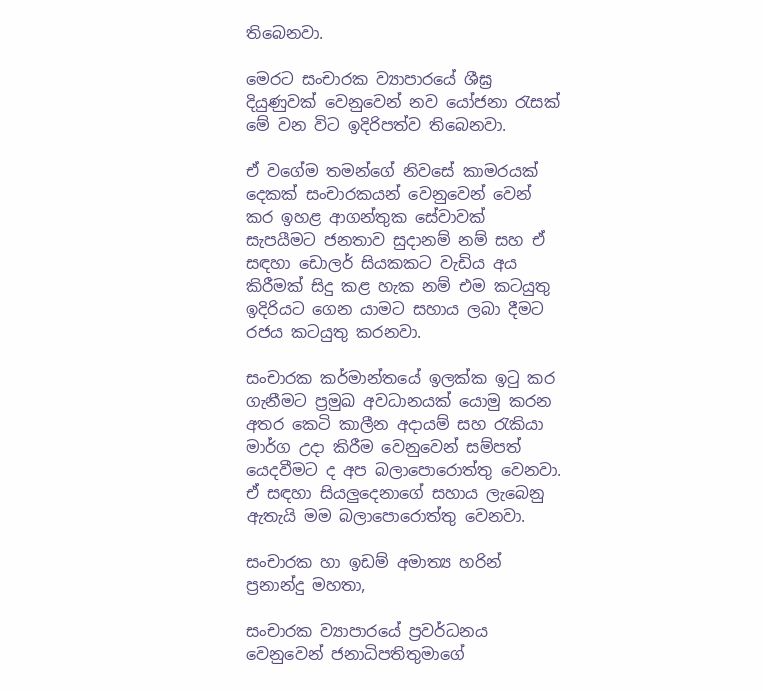තිබෙනවා.

මෙරට සංචාරක ව්‍යාපාරයේ ශීඝ්‍ර දියුණුවක් වෙනුවෙන් නව යෝජනා රැසක් මේ වන විට ඉදිරිපත්ව තිබෙනවා.

ඒ වගේම තමන්ගේ නිවසේ කාමරයක් දෙකක් සංචාරකයන් වෙනුවෙන් වෙන් කර ඉහළ ආගන්තුක සේවාවක් සැපයීමට ජනතාව සුදානම් නම් සහ ඒ සඳහා ඩොලර් සියකකට වැඩිය අය කිරීමක් සිදු කළ හැක නම් එම කටයුතු ඉදිරියට ගෙන යාමට සහාය ලබා දීමට රජය කටයුතු කරනවා.

සංචාරක කර්මාන්තයේ ඉලක්ක ඉටු කර ගැනීමට ප්‍රමුඛ අවධානයක් යොමු කරන අතර කෙටි කාලීන අදායම් සහ රැකියා මාර්ග උදා කිරීම වෙනුවෙන් සම්පත් යෙදවීමට ද අප බලාපොරොත්තු වෙනවා. ඒ සඳහා සියලුදෙනාගේ සහාය ලැබෙනු ඇතැයි මම බලාපොරොත්තු වෙනවා.

සංචාරක හා ඉඩම් අමාත්‍ය හරින් ප්‍රනාන්දු මහතා,

සංචාරක ව්‍යාපාරයේ ප්‍රවර්ධනය වෙනුවෙන් ජනාධිපතිතුමාගේ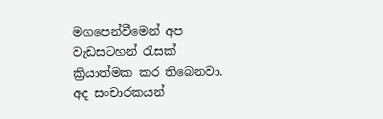මගපෙන්වීමෙන් අප වැඩසටහන් රැසක් ක්‍රියාත්මක කර තිබෙනවා. අද සංචාරකයන්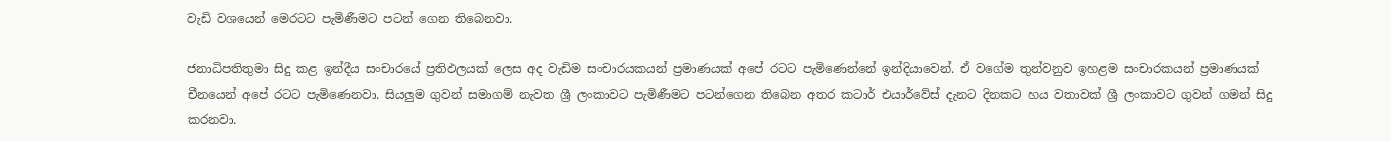වැඩි වශයෙන් මෙරටට පැමිණීමට පටන් ගෙන තිබෙනවා.

ජනාධිපතිතුමා සිදු කළ ඉන්දීය සංචාරයේ ප්‍රතිඵලයක් ලෙස අද වැඩිම සංචාරයකයන් ප්‍රමාණයක් අපේ රටට පැමිණෙන්නේ ඉන්දියාවෙන්. ඒ වගේම තුන්වනුව ඉහළම සංචාරකයන් ප්‍රමාණයක් චීනයෙන් අපේ රටට පැමිණෙනවා. සියලුම ගුවන් සමාගම් නැවත ශ්‍රී ලංකාවට පැමිණීමට පටන්ගෙන තිබෙන අතර කටාර් එයාර්වේස් දැනට දිනකට හය වතාවක් ශ්‍රී ලංකාවට ගුවන් ගමන් සිදු කරනවා.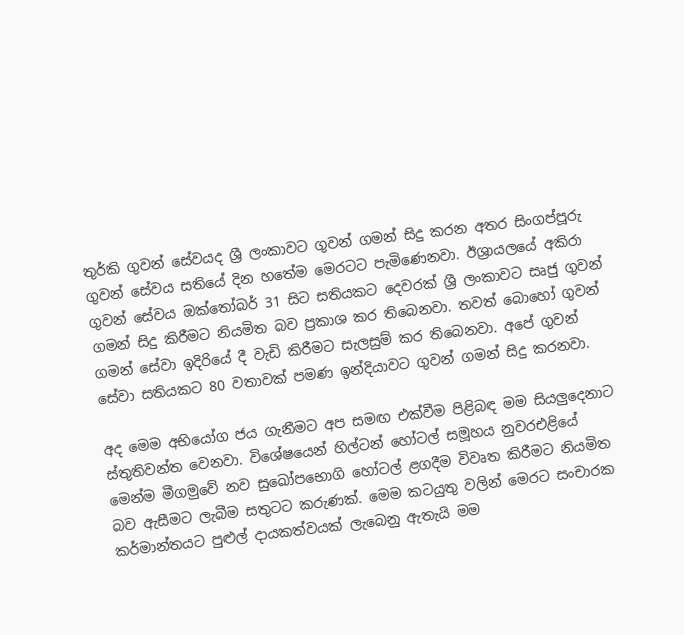තුර්කි ගුවන් සේවයද ශ්‍රී ලංකාවට ගුවන් ගමන් සිදු කරන අතර සිංගප්පූරු ගුවන් සේවය සතියේ දින හතේම මෙරටට පැමිණෙනවා. ඊශ්‍රායලයේ අකිරා ගුවන් සේවය ඔක්තෝබර් 31 සිට සතියකට දෙවරක් ශ්‍රී ලංකාවට සෘජු ගුවන් ගමන් සිදු කිරීමට නියමිත බව ප්‍රකාශ කර තිබෙනවා. තවත් බොහෝ ගුවන් ගමන් සේවා ඉදිරියේ දී වැඩි කිරීමට සැලසුම් කර තිබෙනවා. අපේ ගුවන් සේවා සතියකට 80 වතාවක් පමණ ඉන්දියාවට ගුවන් ගමන් සිදු කරනවා.

අද මෙම අභියෝග ජය ගැනීමට අප සමඟ එක්වීම පිළිබඳ මම සියලුදෙනාට ස්තුතිවන්ත වෙනවා. විශේෂයෙන් හිල්ටන් හෝටල් සමූහය නුවරඑළියේ මෙන්ම මීගමුවේ නව සුඛෝපභොගි හෝටල් ළගදීම විවෘත කිරීමට නියමිත බව ඇසීමට ලැබීම සතුටට කරුණක්. මෙම කටයුතු වලින් මෙරට සංචාරක කර්මාන්තයට පුළුල් දායකත්වයක් ලැබෙනු ඇතැයි මම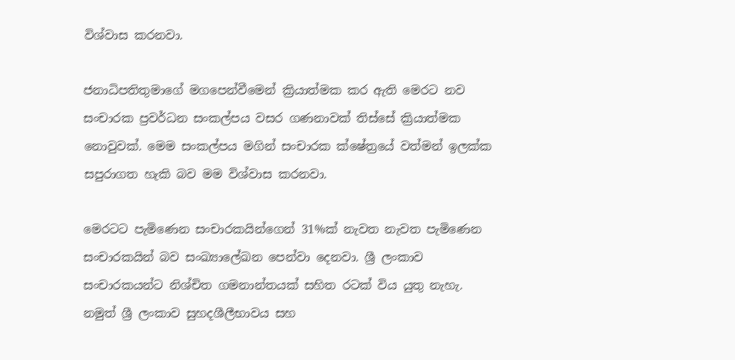විශ්වාස කරනවා.

ජනාධිපතිතුමාගේ මගපෙන්වීමෙන් ක්‍රියාත්මක කර ඇති මෙරට නව සංචාරක ප්‍රවර්ධන සංකල්පය වසර ගණනාවක් තිස්සේ ක්‍රියාත්මක නොවුවක්. මෙම සංකල්පය මගින් සංචාරක ක්ෂේත්‍රයේ වත්මන් ඉලක්ක සපුරාගත හැකි බව මම විශ්වාස කරනවා.

මෙරටට පැමිණෙන සංචාරකයින්ගෙන් 31%ක් නැවත නැවත පැමිණෙන සංචාරකයින් බව සංඛ්‍යාලේඛන පෙන්වා දෙනවා. ශ්‍රී ලංකාව සංචාරකයන්ට නිශ්චිත ගමනාන්තයක් සහිත රටක් විය යුතු නැහැ. නමුත් ශ්‍රී ලංකාව සුහදශීලීභාවය සහ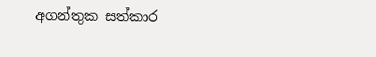අගන්තුක සත්කාර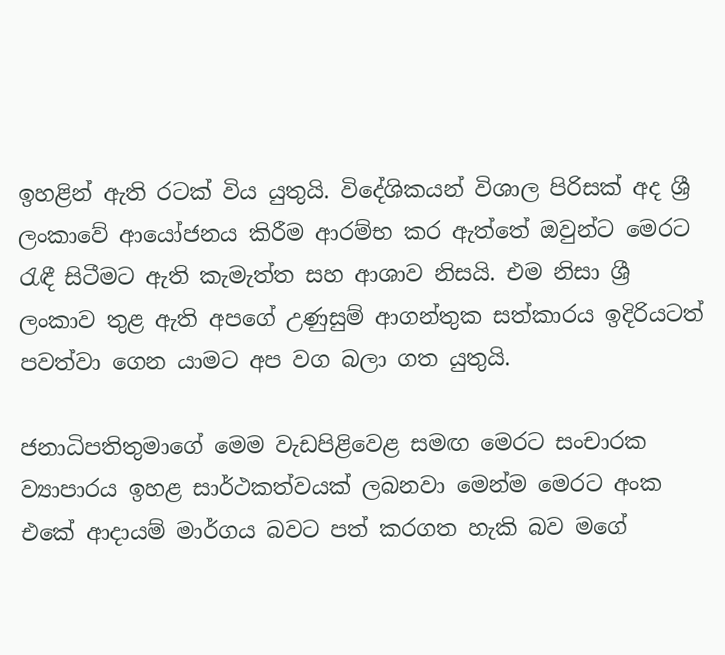ඉහළින් ඇති රටක් විය යුතුයි. විදේශිකයන් විශාල පිරිසක් අද ශ්‍රී ලංකාවේ ආයෝජනය කිරීම ආරම්භ කර ඇත්තේ ඔවුන්ට මෙරට රැඳී සිටීමට ඇති කැමැත්ත සහ ආශාව නිසයි. එම නිසා ශ්‍රී ලංකාව තුළ ඇති අපගේ උණුසුම් ආගන්තුක සත්කාරය ඉදිරියටත් පවත්වා ගෙන යාමට අප වග බලා ගත යුතුයි.

ජනාධිපතිතුමාගේ මෙම වැඩපිළිවෙළ සමඟ මෙරට සංචාරක ව්‍යාපාරය ඉහළ සාර්ථකත්වයක් ලබනවා මෙන්ම මෙරට අංක එකේ ආදායම් මාර්ගය බවට පත් කරගත හැකි බව මගේ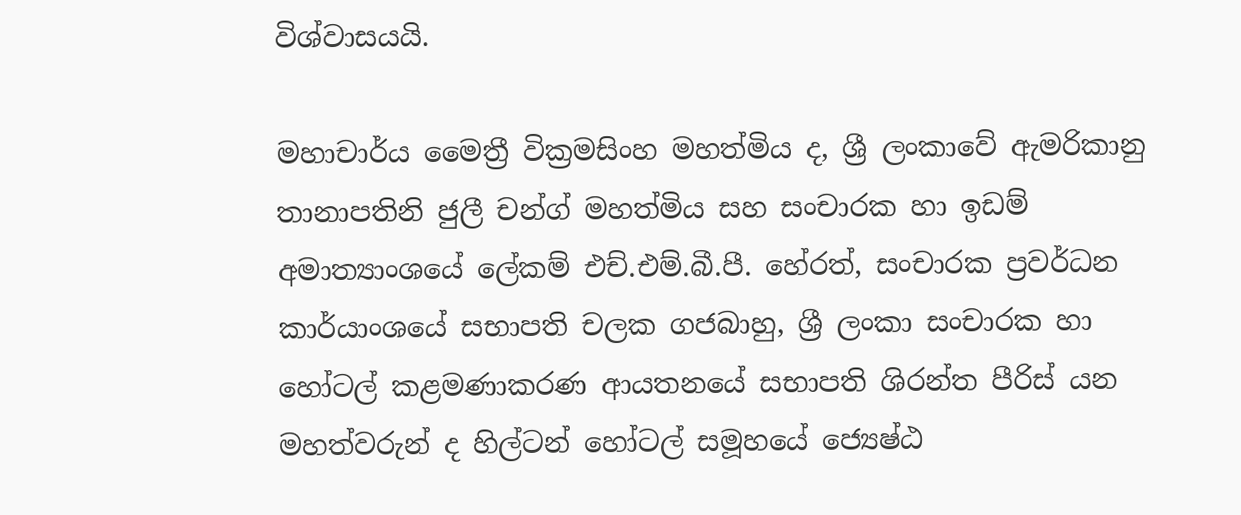විශ්වාසයයි.

මහාචාර්ය මෛත්‍රී වික්‍රමසිංහ මහත්මිය ද, ශ්‍රී ලංකාවේ ඇමරිකානු තානාපතිනි ජුලී චන්ග් මහත්මිය සහ සංචාරක හා ඉඩම් අමාත්‍යාංශයේ ලේකම් එච්.එම්.බී.පී. හේරත්, සංචාරක ප්‍රවර්ධන කාර්යාංශයේ සභාපති චලක ගජබාහු, ශ්‍රී ලංකා සංචාරක හා හෝටල් කළමණාකරණ ආයතනයේ සභාපති ශිරන්ත පීරිස් යන මහත්වරුන් ද හිල්ටන් හෝටල් සමූහයේ ජ්‍යෙෂ්ඨ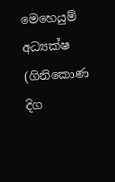මෙහෙයුම් අධ්‍යක්ෂ (ගිනිකොණ දිග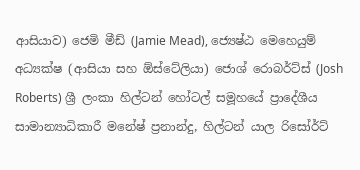ආසියාව) ජෙමි මීඩ් (Jamie Mead), ජ්‍යෙෂ්ඨ මෙහෙයුම් අධ්‍යක්ෂ (ආසියා සහ ඕස්ටේලියා) ජොශ් රොබර්ට්ස් (Josh Roberts) ශ්‍රී ලංකා හිල්ටන් හෝටල් සමූහයේ ප්‍රාදේශීය සාමාන්‍යාධිකාරී මනේෂ් ප්‍රනාන්දු, හිල්ටන් යාල රිසෝර්ට්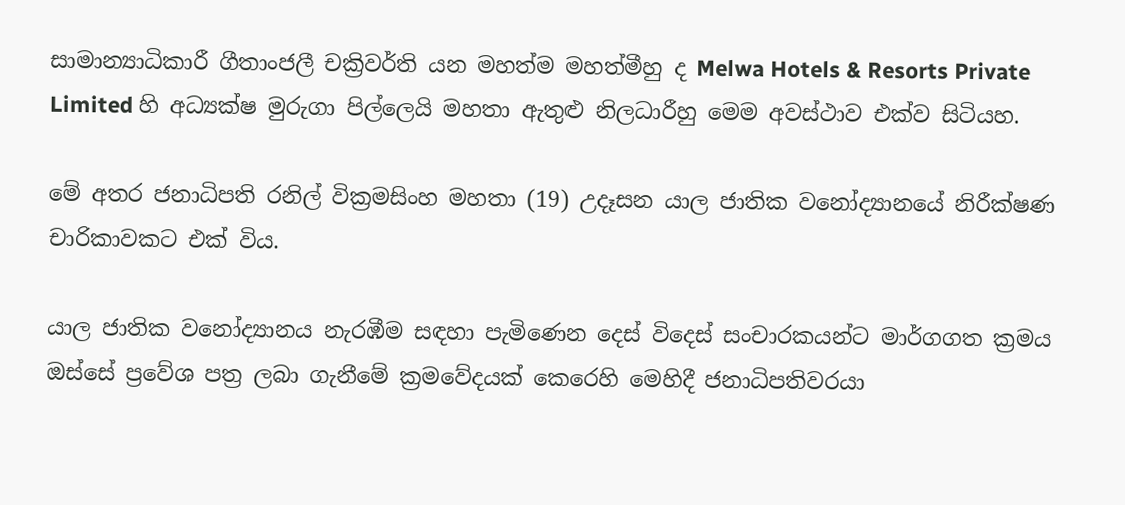සාමාන්‍යාධිකාරී ගීතාංජලී චක්‍රිවර්ති යන මහත්ම මහත්මීහු ද Melwa Hotels & Resorts Private Limited හි අධ්‍යක්ෂ මුරුගා පිල්ලෙයි මහතා ඇතුළු නිලධාරීහු මෙම අවස්ථාව එක්ව සිටියහ.

මේ අතර ජනාධිපති රනිල් වික්‍රමසිංහ මහතා (19) උදෑසන යාල ජාතික වනෝද්‍යානයේ නිරීක්ෂණ චාරිකාවකට එක් විය.

යාල ජාතික වනෝද්‍යානය නැරඹීම සඳහා පැමිණෙන දෙස් විදෙස් සංචාරකයන්ට මාර්ගගත ක්‍රමය ඔස්සේ ප්‍රවේශ පත්‍ර ලබා ගැනීමේ ක්‍රමවේදයක් කෙරෙහි මෙහිදී ජනාධිපතිවරයා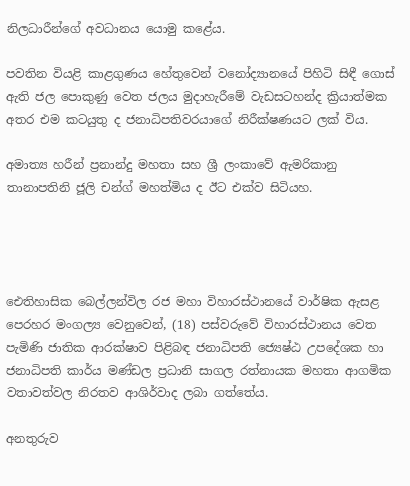නිලධාරීන්ගේ අවධානය යොමු කළේය.

පවතින වියළි කාළගුණය හේතුවෙන් වනෝද්‍යානයේ පිහිටි සිඳී ගොස් ඇති ජල පොකුණු වෙත ජලය මුදාහැරීමේ වැඩසටහන්ද ක්‍රියාත්මක අතර එම කටයුතු ද ජනාධිපතිවරයාගේ නිරීක්ෂණයට ලක් විය.

අමාත්‍ය හරීන් ප්‍රනාන්දු මහතා සහ ශ්‍රී ලංකාවේ ඇමරිකානු තානාපතිනි ජූලි චන්ග් මහත්මිය ද ඊට එක්ව සිටියහ.




ඓතිහාසික බෙල්ලන්විල රජ මහා විහාරස්ථානයේ වාර්ෂික ඇසළ පෙරහර මංගල්‍ය වෙනුවෙන්, (18) පස්වරුවේ විහාරස්ථානය වෙත පැමිණි ජාතික ආරක්ෂාව පිළිබඳ ජනාධිපති ජ්‍යෙෂ්ඨ උපදේශක හා ජනාධිපති කාර්ය මණ්ඩල ප්‍රධානි සාගල රත්නායක මහතා ආගමික වතාවත්වල නිරතව ආශිර්වාද ලබා ගත්තේය.

අනතුරුව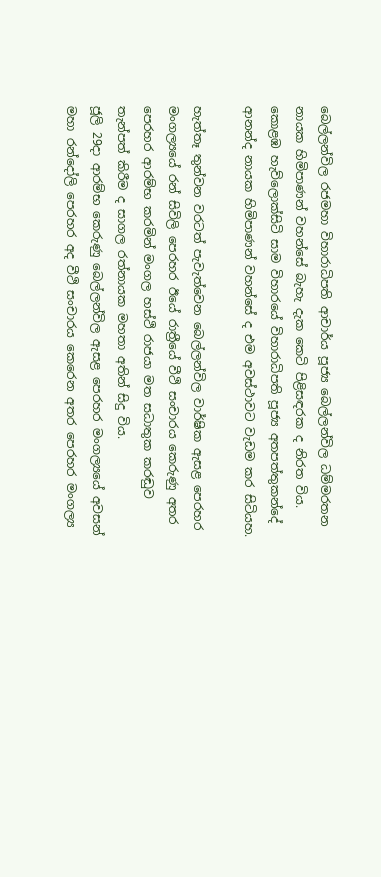බෙල්ලන්විල රජමහා විහාරාධිපති ආචාර්ය පූජ්‍ය බෙල්ලන්විල ධම්මරතන නායක හිමිපාණන් වහන්සේ බැහැ දැක කෙටි පිළිසඳරක ද නිරත විය. කොළඹ හැව්ලොක්සිටි සාම විහාරයේ විහාරාධිපති පූජ්‍ය අතපත්තුකන්දේ ආනන්ද නායක හිමිපාණන් වහන්සේ ද එම අවස්ථාවට වැඩම කර සිටියහ.

හැත්තෑ තුන්වන වරටත් පැවැත්වෙන බෙල්ලන්විල වාර්ෂික ඇසළ පෙරහර මංගල්‍යයේ රන් සිවිලි පෙරහර ඊයේ රාත්‍රීයේ වීථි සංචාරය කෙරුණු අතර පෙරහර ආරම්භ කරමින් මංගල හස්ථි රාජයා මත සධාතුක කරඬුව තැන්පත් කිරීම ද සාගල රත්නායක මහතා අතින් සිදු විය.
ජූලි 29දා ආරම්භ කෙරුණු බෙල්ලන්විල ඇසළ පෙරහර මංගල්‍යයේ අවසන් මහා රන්දෝලි පෙරහර අද වීථි සංචාරය කෙරෙන අතර පෙරහර මංගල්‍ය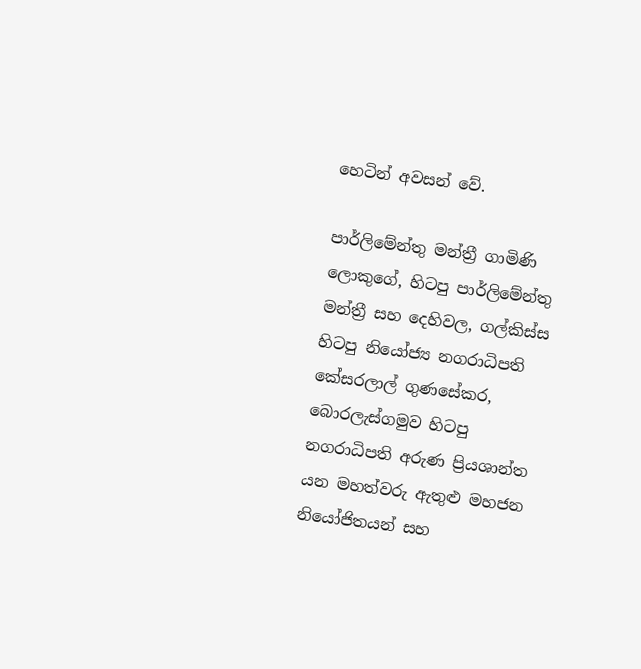හෙටින් අවසන් වේ.

පාර්ලිමේන්තු මන්ත්‍රී ගාමිණි ලොකුගේ, හිටපු පාර්ලිමේන්තු මන්ත්‍රී සහ දෙහිවල, ගල්කිස්ස හිටපු නියෝජ්‍ය නගරාධිපති කේසරලාල් ගුණසේකර, බොරලැස්ගමුව හිටපු නගරාධිපති අරුණ ප්‍රියශාන්ත යන මහත්වරු ඇතුළු මහජන නියෝජිතයන් සහ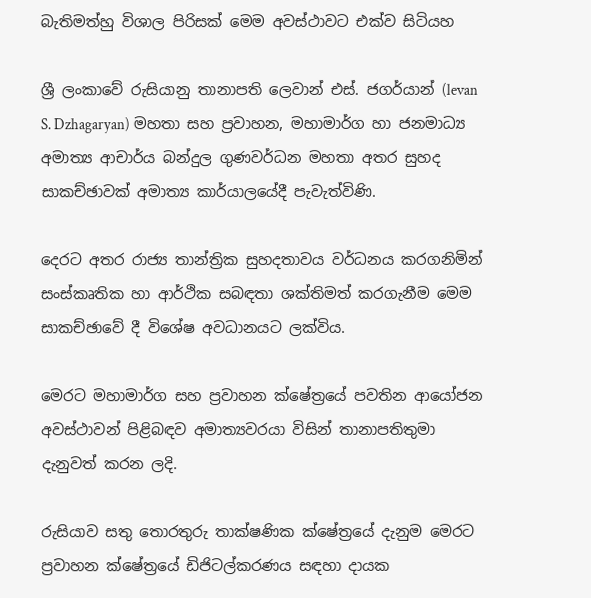බැතිමත්හු විශාල පිරිසක් මෙම අවස්ථාවට එක්ව සිටියහ

ශ්‍රී ලංකාවේ රුසියානු තානාපති ලෙවාන් එස්. ජගර්යාන් (levan S. Dzhagaryan) මහතා සහ ප්‍රවාහන, මහාමාර්ග හා ජනමාධ්‍ය අමාත්‍ය ආචාර්ය බන්දුල ගුණවර්ධන මහතා අතර සුහද සාකච්ඡාවක් අමාත්‍ය කාර්යාලයේදී පැවැත්විණි.

දෙරට අතර රාජ්‍ය තාන්ත්‍රික සුහදතාවය වර්ධනය කරගනිමින් සංස්කෘතික හා ආර්ථික සබඳතා ශක්තිමත් කරගැනීම මෙම සාකච්ඡාවේ දී විශේෂ අවධානයට ලක්විය.

මෙරට මහාමාර්ග සහ ප්‍රවාහන ක්ෂේත්‍රයේ පවතින ආයෝජන අවස්ථාවන් පිළිබඳව අමාත්‍යවරයා විසින් තානාපතිතුමා දැනුවත් කරන ලදි.

රුසියාව සතු තොරතුරු තාක්ෂණික ක්ෂේත්‍රයේ දැනුම මෙරට ප්‍රවාහන ක්ෂේත්‍රයේ ඩිජිටල්කරණය සඳහා දායක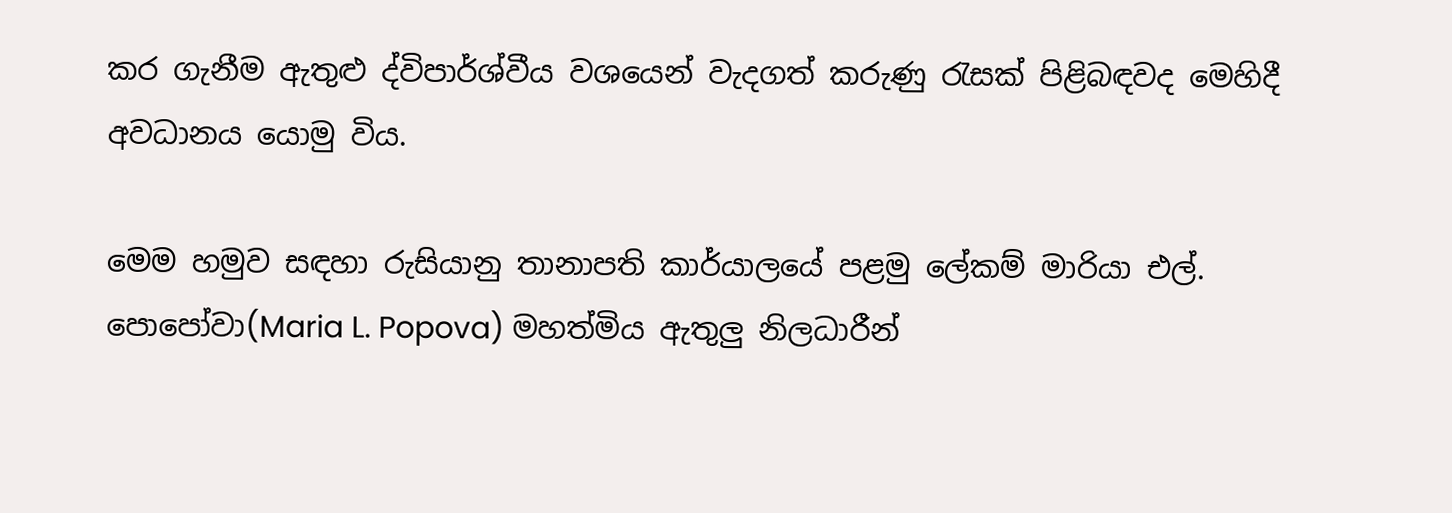කර ගැනීම ඇතුළු ද්විපාර්ශ්වීය වශයෙන් වැදගත් කරුණු රැසක් පිළිබඳවද මෙහිදී අවධානය යොමු විය.

මෙම හමුව සඳහා රුසියානු තානාපති කාර්යාලයේ පළමු ලේකම් මාරියා එල්. පොපෝවා(Maria L. Popova) මහත්මිය ඇතුලු නිලධාරීන්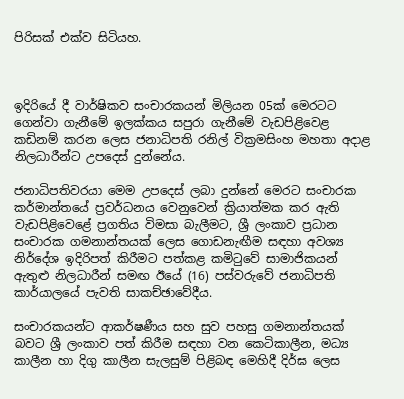පිරිසක් එක්ව සිටියහ.



ඉදිරියේ දී වාර්ෂිකව සංචාරකයන් මිලියන 05ක් මෙරටට ගෙන්වා ගැනීමේ ඉලක්කය සපුරා ගැනීමේ වැඩපිළිවෙළ කඩිනම් කරන ලෙස ජනාධිපති රනිල් වික්‍රමසිංහ මහතා අදාළ නිලධාරීන්ට උපදෙස් දුන්නේය.

ජනාධිපතිවරයා මෙම උපදෙස් ලබා දුන්නේ මෙරට සංචාරක කර්මාන්තයේ ප්‍රවර්ධනය වෙනුවෙන් ක්‍රියාත්මක කර ඇති වැඩපිළි‍වෙළේ ප්‍රගතිය විමසා බැලීමට, ශ්‍රී ලංකාව ප්‍රධාන සංචාරක ගමනාන්තයක් ලෙස ගොඩනැඟීම සඳහා අවශ්‍ය නිර්දේශ ඉදිරිපත් කිරීමට පත්කළ කමිටුවේ සාමාජිකයන් ඇතුළු නිලධාරීන් සමඟ ඊයේ (16) පස්වරුවේ ජනාධිපති කාර්යාලයේ පැවති සාකච්ඡාවේදීය.

සංචාරකයන්ට ආකර්ෂණීය සහ සුව පහසු ගමනාන්තයක් බවට ශ්‍රී ලංකාව පත් කිරීම සඳහා වන කෙටිකාලීන, මධ්‍ය කාලීන හා දිගු කාලීන සැලසුම් පිළිබඳ මෙහිදී දිර්ඝ ලෙස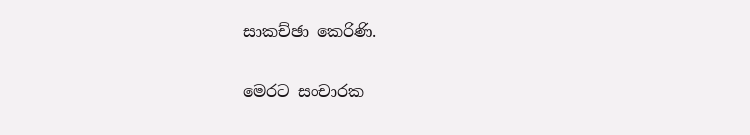සාකච්ඡා කෙරිණි.

මෙරට සංචාරක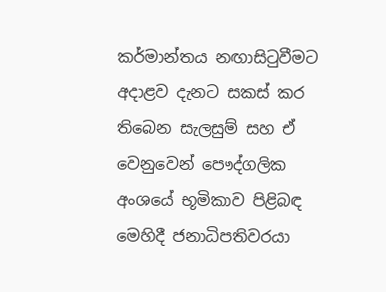කර්මාන්තය නඟාසිටුවීමට අදාළව දැනට සකස් කර තිබෙන සැලසුම් සහ ඒ වෙනුවෙන් පෞද්ගලික අංශයේ භූමිකාව පිළිබඳ මෙහිදී ජනාධිපතිවරයා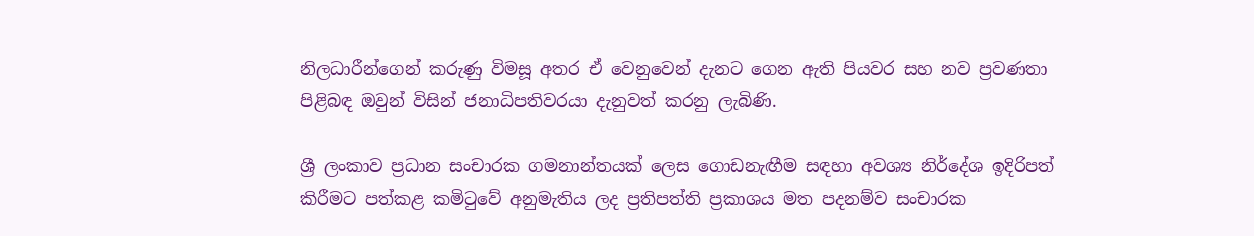නිලධාරීන්ගෙන් කරුණු විමසූ අතර ඒ වෙනුවෙන් දැනට ගෙන ඇති පියවර සහ නව ප්‍රවණතා පිළිබඳ ඔවුන් විසින් ජනාධිපතිවරයා දැනුවත් කරනු ලැබිණි.

ශ්‍රී ලංකාව ප්‍රධාන සංචාරක ගමනාන්තයක් ලෙස ගොඩනැඟීම සඳහා අවශ්‍ය නිර්දේශ ඉදිරිපත් කිරීමට පත්කළ කමිටුවේ අනුමැතිය ලද ප්‍රතිපත්ති ප්‍රකාශය මත පදනම්ව සංචාරක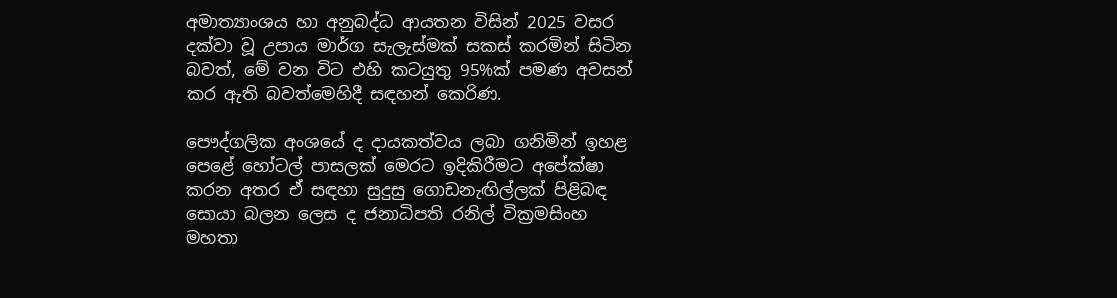අමාත්‍යාංශය හා අනුබද්ධ ආයතන විසින් 2025 වසර දක්වා වූ උපාය මාර්ග සැලැස්මක් සකස් කරමින් සිටින බවත්, මේ වන විට එහි කටයුතු 95%ක් පමණ අවසන් කර ඇති බවත්මෙහිදී සඳහන් කෙරිණ.

පෞද්ගලික අංශයේ ද දායකත්වය ලබා ගනිමින් ඉහළ පෙළේ හෝටල් පාසලක් මෙරට ඉදිකිරීමට අපේක්ෂා කරන අතර ඒ සඳහා සුදුසු ගොඩනැඟිල්ලක් පිළිබඳ සොයා බලන ලෙස ද ජනාධිපති රනිල් වික්‍රමසිංහ මහතා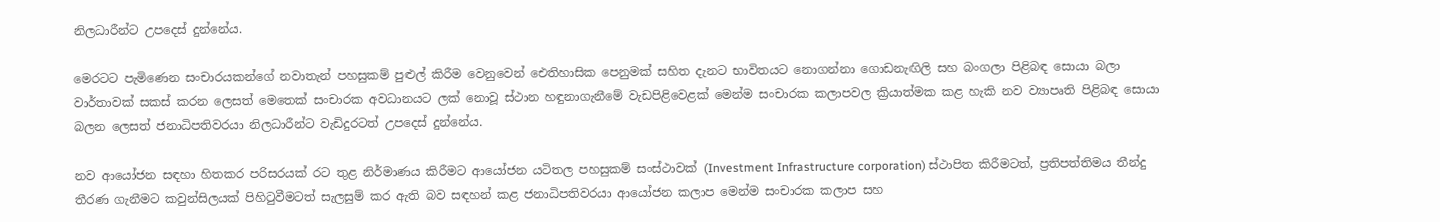නිලධාරීන්ට උපදෙස් දුන්නේය.

මෙරටට පැමිණෙන සංචාරයකන්ගේ නවාතැන් පහසුකම් පුළුල් කිරීම වෙනුවෙන් ඓතිහාසික පෙනුමක් සහිත දැනට භාවිතයට නොගන්නා ගොඩනැඟිලි සහ බංගලා පිළිබඳ සොයා බලා වාර්තාවක් සකස් කරන ලෙසත් මෙතෙක් සංචාරක අවධානයට ලක් නොවූ ස්ථාන හඳුනාගැනීමේ වැඩපිළිවෙළක් මෙන්ම සංචාරක කලාපවල ක්‍රියාත්මක කළ හැකි නව ව්‍යාපෘති පිළිබඳ සොයා බලන ලෙසත් ජනාධිපතිවරයා නිලධාරීන්ට වැඩිදුරටත් උපදෙස් දුන්නේය.

නව ආයෝජන සඳහා හිතකර පරිසරයක් රට තුළ නිර්මාණය කිරීමට ආයෝජන යටිතල පහසුකම් සංස්ථාවක් (Investment Infrastructure corporation) ස්ථාපිත කිරීමටත්, ප්‍රතිපත්තිමය තීන්දු තීරණ ගැනීමට කවුන්සිලයක් පිහිටුවීමටත් සැලසුම් කර ඇති බව සඳහන් කළ ජනාධිපතිවරයා ආයෝජන කලාප මෙන්ම සංචාරක කලාප සහ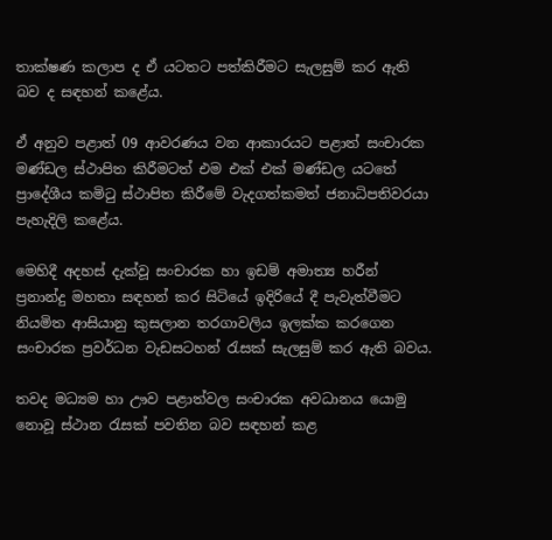තාක්ෂණ කලාප ද ඒ යටතට පත්කිරීමට සැලසුම් කර ඇති බව ද සඳහන් කළේය.

ඒ අනුව පළාත් 09 ආවරණය වන ආකාරයට පළාත් සංචාරක මණ්ඩල ස්ථාපිත කිරීමටත් එම එක් එක් මණ්ඩල යටතේ ප්‍රාදේශීය කමිටු ස්ථාපිත කිරීමේ වැදගත්කමත් ජනාධිපතිවරයා පැහැදිලි කළේය.

මෙහිදී අදහස් දැක්වූ සංචාරක හා ඉඩම් අමාත්‍ය හරීන් ප්‍රනාන්දු මහතා සඳහන් කර සිටියේ ඉදිරියේ දී පැවැත්වීමට නියමිත ආසියානු කුසලාන තරගාවලිය ඉලක්ක කරගෙන සංචාරක ප්‍රවර්ධන වැඩසටහන් රැසක් සැලසුම් කර ඇති බවය.

තවද මධ්‍යම හා ඌව පළාත්වල සංචාරක අවධානය යොමු නොවූ ස්ථාන රැසක් පවතින බව සඳහන් කළ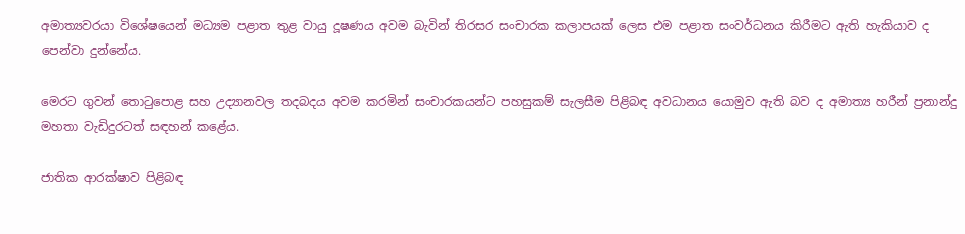අමාත්‍යවරයා විශේෂයෙන් මධ්‍යම පළාත තුළ වායු දූෂණය අවම බැවින් තිරසර සංචාරක කලාපයක් ලෙස එම පළාත සංවර්ධනය කිරීමට ඇති හැකියාව ද පෙන්වා දුන්නේය.

මෙරට ගුවන් තොටුපොළ සහ උද්‍යානවල තදබදය අවම කරමින් සංචාරකයන්ට පහසුකම් සැලසීම පිළිබඳ අවධානය යොමුව ඇති බව ද අමාත්‍ය හරීන් ප්‍රනාන්දු මහතා වැඩිදුරටත් සඳහන් කළේය.

ජාතික ආරක්ෂාව පිළිබඳ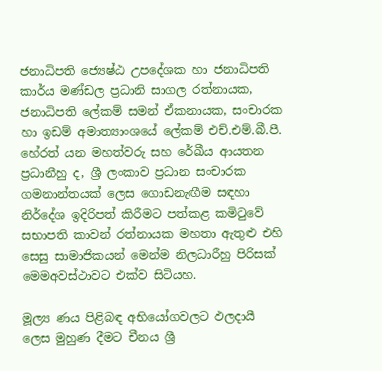ජනාධිපති ජ්‍යෙෂ්ඨ උපදේශක හා ජනාධිපති කාර්ය මණ්ඩල ප්‍රධානි සාගල රත්නායක, ජනාධිපති ලේකම් සමන් ඒකනායක, සංචාරක හා ඉඩම් අමාත්‍යාංශයේ ලේකම් එච්.එම්.බී.පී. හේරත් යන මහත්වරු සහ රේඛීය ආයතන ප්‍රධානීහු ද, ශ්‍රී ලංකාව ප්‍රධාන සංචාරක ගමනාන්තයක් ලෙස ගොඩනැඟීම සඳහා නිර්දේශ ඉදිරිපත් කිරීමට පත්කළ කමිටුවේ සභාපති කාවන් රත්නායක මහතා ඇතුළු එහි සෙසු සාමාජිකයන් මෙන්ම නිලධාරීහු පිරිසක් මෙමඅවස්ථාවට එක්ව සිටියහ.

මූල්‍ය ණය පිළිබඳ අභියෝගවලට ඵලදායී ලෙස මුහුණ දීමට චීනය ශ්‍රී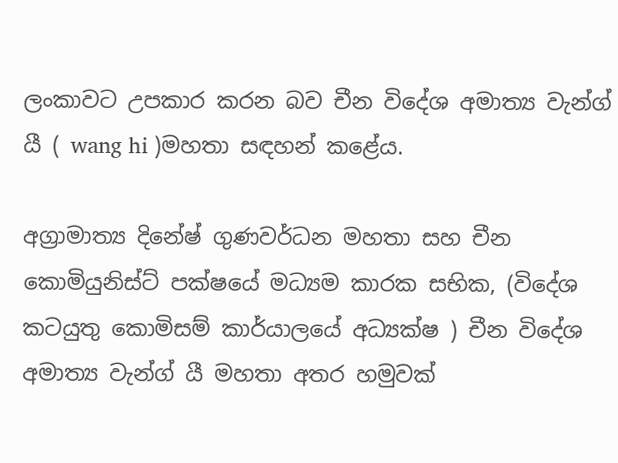ලංකාවට උපකාර කරන බව චීන විදේශ අමාත්‍ය වැන්ග් යී ( wang hi )මහතා සඳහන් කළේය.

අග්‍රාමාත්‍ය දිනේෂ් ගුණවර්ධන මහතා සහ චීන කොමියුනිස්ට් පක්ෂයේ මධ්‍යම කාරක සභික, (විදේශ කටයුතු කොමිසම් කාර්යාලයේ අධ්‍යක්ෂ ) චීන විදේශ අමාත්‍ය වැන්ග් යී මහතා අතර හමුවක්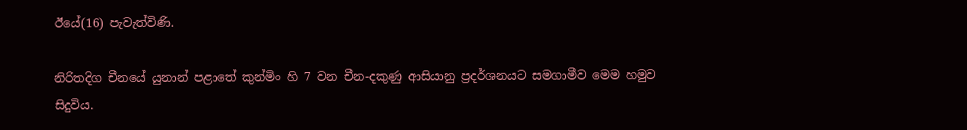ඊයේ(16) පැවැත්විණි.

නිරිතදිග චීනයේ යුනාන් පළාතේ කුන්මිං හි 7 වන චීන-දකුණු ආසියානු ප්‍රදර්ශනයට සමගාමීව මෙම හමුව සිදුවිය.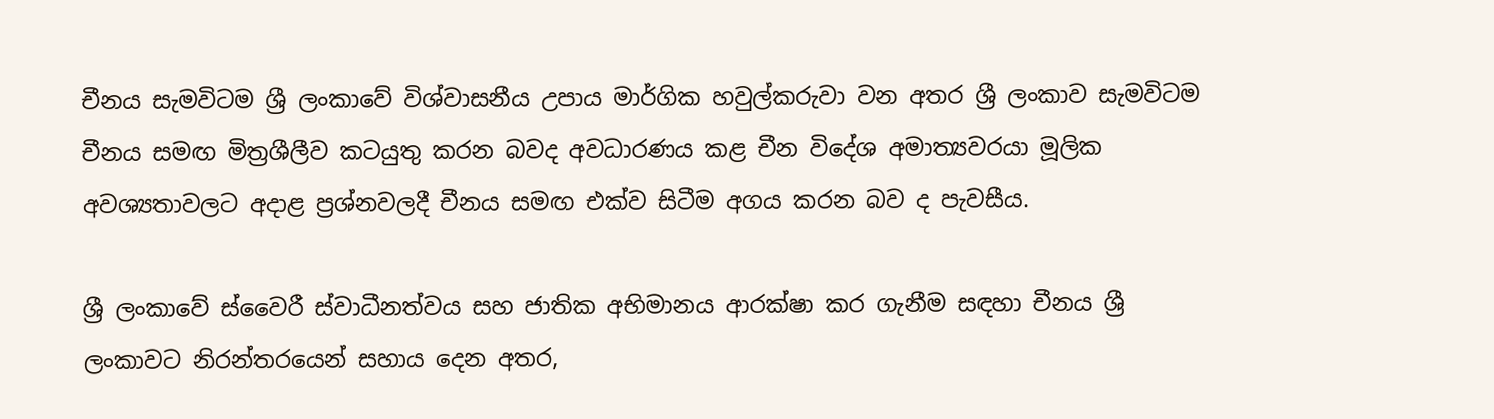චීනය සැමවිටම ශ්‍රී ලංකාවේ විශ්වාසනීය උපාය මාර්ගික හවුල්කරුවා වන අතර ශ්‍රී ලංකාව සැමවිටම චීනය සමඟ මිත්‍රශීලීව කටයුතු කරන බවද අවධාරණය කළ චීන විදේශ අමාත්‍යවරයා මූලික අවශ්‍යතාවලට අදාළ ප්‍රශ්නවලදී චීනය සමඟ එක්ව සිටීම අගය කරන බව ද පැවසීය.

ශ්‍රී ලංකාවේ ස්වෛරී ස්වාධීනත්වය සහ ජාතික අභිමානය ආරක්ෂා කර ගැනීම සඳහා චීනය ශ්‍රී ලංකාවට නිරන්තරයෙන් සහාය දෙන අතර,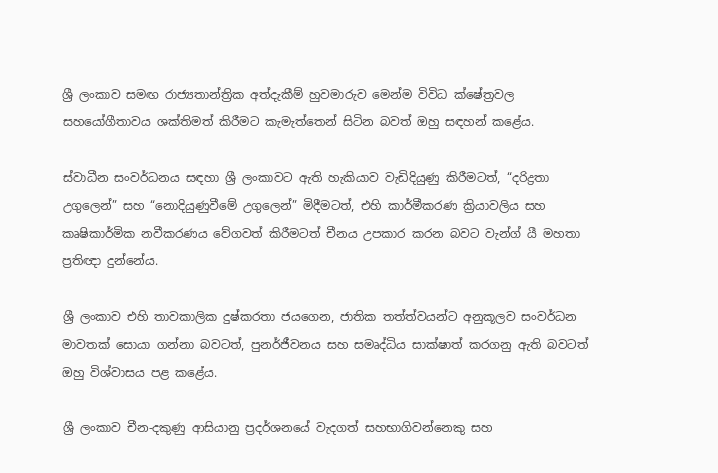ශ්‍රී ලංකාව සමඟ රාජ්‍යතාන්ත්‍රික අත්දැකීම් හුවමාරුව මෙන්ම විවිධ ක්ෂේත්‍රවල සහයෝගීතාවය ශක්තිමත් කිරීමට කැමැත්තෙන් සිටින බවත් ඔහු සඳහන් කළේය.

ස්වාධීන සංවර්ධනය සඳහා ශ්‍රී ලංකාවට ඇති හැකියාව වැඩිදියුණු කිරීමටත්, “දරිද්‍රතා උගුලෙන්” සහ “නොදියුණුවීමේ උගුලෙන්” මිදීමටත්, එහි කාර්මීකරණ ක්‍රියාවලිය සහ කෘෂිකාර්මික නවීකරණය වේගවත් කිරීමටත් චීනය උපකාර කරන බවට වැන්ග් යී මහතා ප්‍රතිඥා දුන්නේය.

ශ්‍රී ලංකාව එහි තාවකාලික දුෂ්කරතා ජයගෙන, ජාතික තත්ත්වයන්ට අනුකූලව සංවර්ධන මාවතක් සොයා ගන්නා බවටත්, පුනර්ජීවනය සහ සමෘද්ධිය සාක්ෂාත් කරගනු ඇති බවටත් ඔහු විශ්වාසය පළ කළේය.

ශ්‍රී ලංකාව චීන-දකුණු ආසියානු ප්‍රදර්ශනයේ වැදගත් සහභාගිවන්නෙකු සහ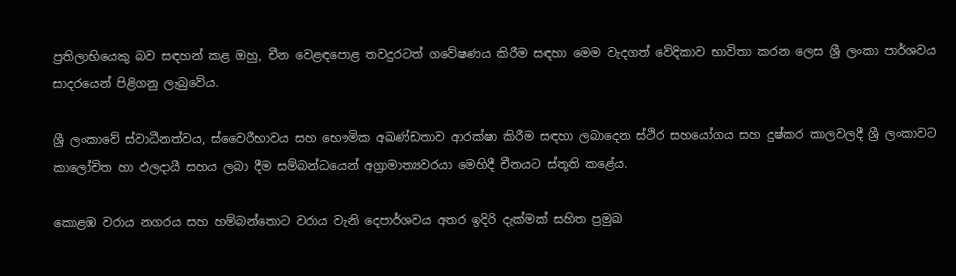ප්‍රතිලාභියෙකු බව සඳහන් කළ ඔහු, චීන වෙළඳපොළ තවදුරටත් ගවේෂණය කිරීම සඳහා මෙම වැදගත් වේදිකාව භාවිතා කරන ලෙස ශ්‍රී ලංකා පාර්ශවය සාදරයෙන් පිළිගනු ලැබුවේය.

ශ්‍රී ලංකාවේ ස්වාධීනත්වය, ස්වෛරීභාවය සහ භෞමික අඛණ්ඩතාව ආරක්ෂා කිරීම සඳහා ලබාදෙන ස්ථිර සහයෝගය සහ දුෂ්කර කාලවලදී ශ්‍රී ලංකාවට කාලෝචිත හා ඵලදායී සහය ලබා දීම සම්බන්ධයෙන් අග්‍රාමාත්‍යවරයා මෙහිදී චීනයට ස්තූති කළේය.

කොළඹ වරාය නගරය සහ හම්බන්තොට වරාය වැනි දෙපාර්ශවය අතර ඉදිරි දැක්මක් සහිත ප්‍රමුඛ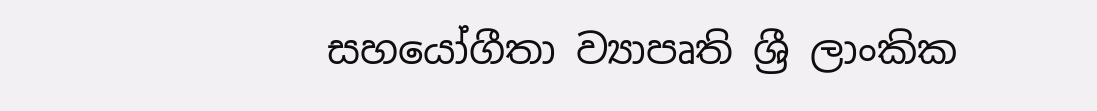සහයෝගීතා ව්‍යාපෘති ශ්‍රී ලාංකික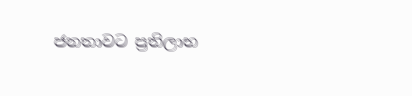ජනතාවට ප්‍රතිලාභ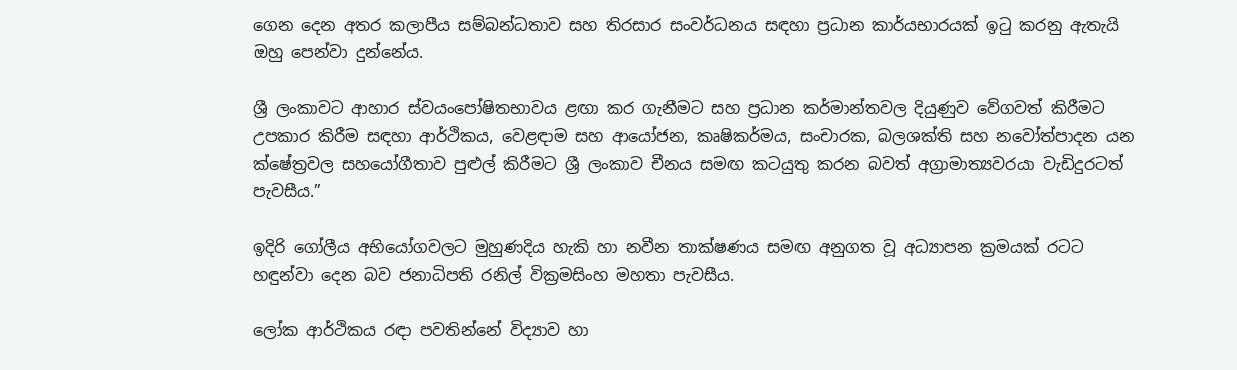ගෙන දෙන අතර කලාපීය සම්බන්ධතාව සහ තිරසාර සංවර්ධනය සඳහා ප්‍රධාන කාර්යභාරයක් ඉටු කරනු ඇතැයි ඔහු පෙන්වා දුන්නේය.

ශ්‍රී ලංකාවට ආහාර ස්වයංපෝෂිතභාවය ළඟා කර ගැනීමට සහ ප්‍රධාන කර්මාන්තවල දියුණුව වේගවත් කිරීමට උපකාර කිරීම සඳහා ආර්ථිකය, වෙළඳාම සහ ආයෝජන, කෘෂිකර්මය, සංචාරක, බලශක්ති සහ නවෝත්පාදන යන ක්ෂේත්‍රවල සහයෝගීතාව පුළුල් කිරීමට ශ්‍රී ලංකාව චීනය සමඟ කටයුතු කරන බවත් අග්‍රාමාත්‍යවරයා වැඩිදුරටත් පැවසීය.”

ඉදිරි ගෝලීය අභියෝගවලට මුහුණදිය හැකි හා නවීන තාක්ෂණය සමඟ අනුගත වූ අධ්‍යාපන ක්‍රමයක් රටට හඳුන්වා දෙන බව ජනාධිපති රනිල් වික්‍රමසිංහ මහතා පැවසීය.

ලෝක ආර්ථිකය රඳා පවතින්නේ විද්‍යාව හා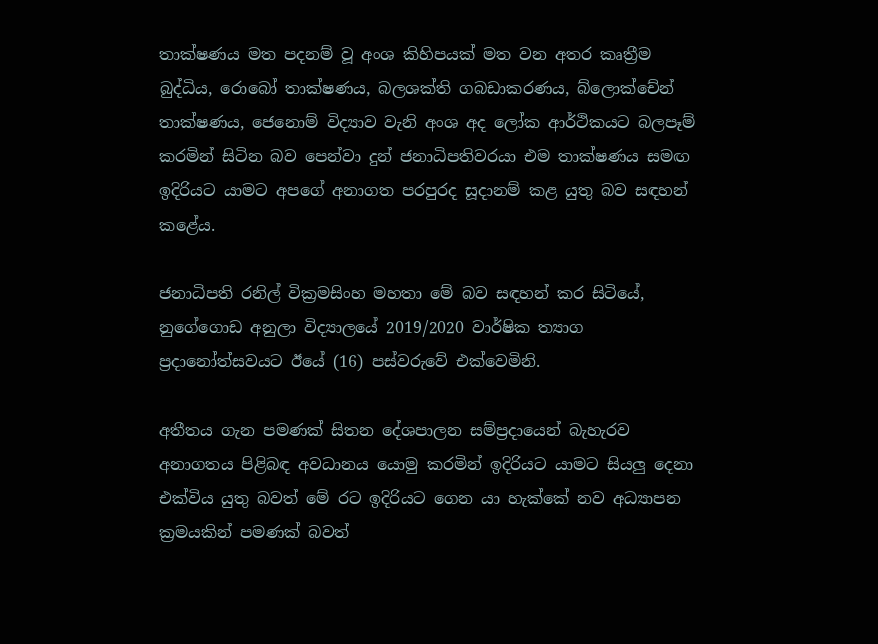තාක්ෂණය මත පදනම් වූ අංශ කිහිපයක් මත වන අතර කෘත්‍රීම බුද්ධිය, රොබෝ තාක්ෂණය, බලශක්ති ගබඩාකරණය, බ්ලොක්චේන් තාක්ෂණය, ජෙනොම් විද්‍යාව වැනි අංශ අද ලෝක ආර්ථිකයට බලපෑම් කරමින් සිටින බව පෙන්වා දුන් ජනාධිපතිවරයා එම තාක්ෂණය සමඟ ඉදිරියට යාමට අපගේ අනාගත පරපුරද සූදානම් කළ යුතු බව සඳහන් කළේය.

ජනාධිපති රනිල් වික්‍රමසිංහ මහතා මේ බව සඳහන් කර සිටියේ, නුගේගොඩ අනුලා විද්‍යාලයේ 2019/2020 වාර්ෂික ත්‍යාග ප්‍රදානෝත්සවයට ඊයේ (16) පස්වරුවේ එක්වෙමිනි.

අතීතය ගැන පමණක් සිතන දේශපාලන සම්ප්‍රදායෙන් බැහැරව අනාගතය පිළිබඳ අවධානය යොමු කරමින් ඉදිරියට යාමට සියලු දෙනා එක්විය යුතු බවත් මේ රට ඉදිරියට ගෙන යා හැක්කේ නව අධ්‍යාපන ක්‍රමයකින් පමණක් බවත්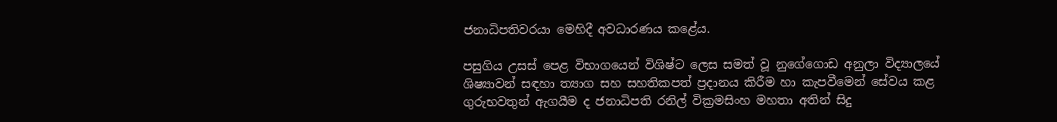ජනාධිපතිවරයා මෙහිදී අවධාරණය කළේය.

පසුගිය උසස් පෙළ විභාගයෙන් විශිෂ්ට ලෙස සමත් වූ නුගේගොඩ අනුලා විද්‍යාලයේ ශිෂ්‍යාවන් සඳහා ත්‍යාග සහ සහතිකපත් ප්‍රදානය කිරීම හා කැපවීමෙන් සේවය කළ ගුරුභවතුන් ඇගයීම ද ජනාධිපති රනිල් වික්‍රමසිංහ මහතා අතින් සිදු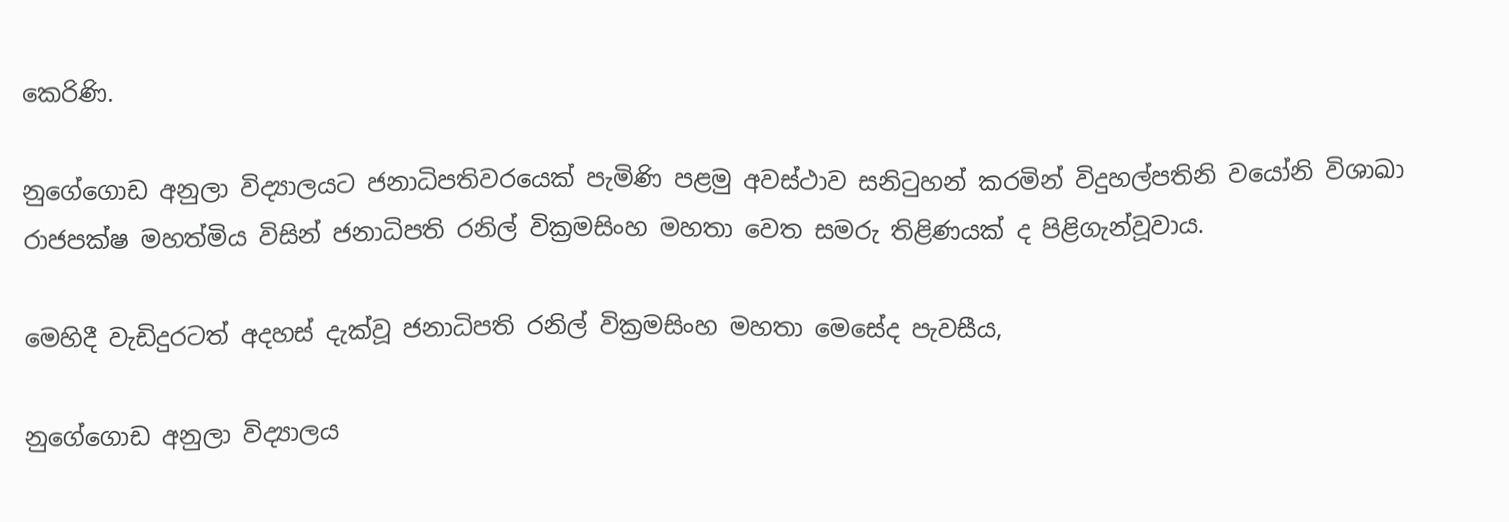කෙරිණි.

නුගේගොඩ අනුලා විද්‍යාලයට ජනාධිපතිවරයෙක් පැමිණි පළමු අවස්ථාව සනිටුහන් කරමින් විදුහල්පතිනි වයෝනි විශාඛා රාජපක්ෂ මහත්මිය විසින් ජනාධිපති රනිල් වික්‍රමසිංහ මහතා වෙත සමරු තිළිණයක් ද පිළිගැන්වූවාය.

මෙහිදී වැඩිදුරටත් අදහස් දැක්වූ ජනාධිපති රනිල් වික්‍රමසිංහ මහතා මෙසේද පැවසීය,

නුගේගොඩ අනුලා විද්‍යාලය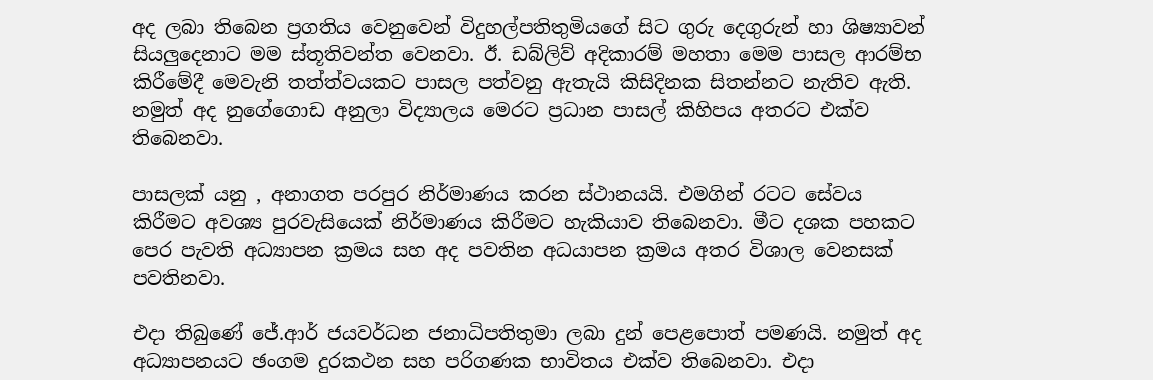අද ලබා තිබෙන ප්‍රගතිය වෙනුවෙන් විදුහල්පතිතුමියගේ සිට ගුරු දෙගුරුන් හා ශිෂ්‍යාවන් සියලුදෙනාට මම ස්තූතිවන්ත වෙනවා. ඊ. ඩබ්ලිව් අදිකාරම් මහතා මෙම පාසල ආරම්භ කිරීමේදී මෙවැනි තත්ත්වයකට පාසල පත්වනු ඇතැයි කිසිදිනක සිතන්නට නැතිව ඇති. නමුත් අද නුගේගොඩ අනුලා විද්‍යාලය මෙරට ප්‍රධාන පාසල් කිහිපය අතරට එක්ව තිබෙනවා.

පාසලක් යනු , අනාගත පරපුර නිර්මාණය කරන ස්ථානයයි. එමගින් රටට සේවය කිරීමට අවශ්‍ය පුරවැසියෙක් නිර්මාණය කිරීමට හැකියාව තිබෙනවා. මීට දශක පහකට පෙර පැවති අධ්‍යාපන ක්‍රමය සහ අද පවතින අධයාපන ක්‍රමය අතර විශාල වෙනසක් පවතිනවා.

එදා තිබුණේ ජේ.ආර් ජයවර්ධන ජනාධිපතිතුමා ලබා දුන් පෙළපොත් පමණයි. නමුත් අද අධ්‍යාපනයට ඡංගම දුරකථන සහ පරිගණක භාවිතය එක්ව තිබෙනවා. එදා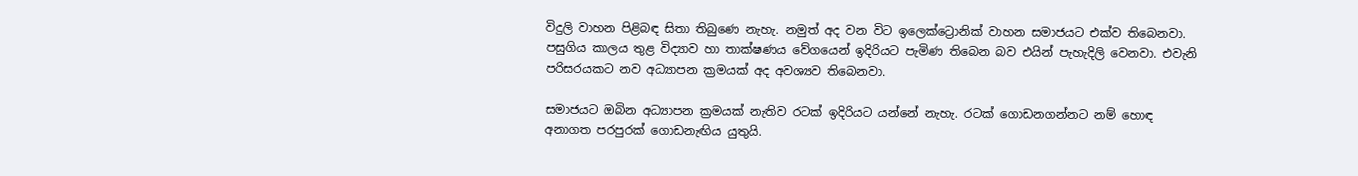විදුලි වාහන පිළිබඳ සිතා තිබුණෙ නැහැ. නමුත් අද වන විට ඉලෙක්ට්‍රොනික් වාහන සමාජයට එක්ව තිබෙනවා. පසුගිය කාලය තුළ විද්‍යාව හා තාක්ෂණය වේගයෙන් ඉදිරියට පැමිණ තිබෙන බව එයින් පැහැදිලි වෙනවා. එවැනි පරිසරයකට නව අධ්‍යාපන ක්‍රමයක් අද අවශ්‍යව තිබෙනවා.

සමාජයට ඔබින අධ්‍යාපන ක්‍රමයක් නැතිව රටක් ඉදිරියට යන්නේ නැහැ. රටක් ගොඩනගන්නට නම් හොඳ අනාගත පරපුරක් ගොඩනැඟිය යුතුයි.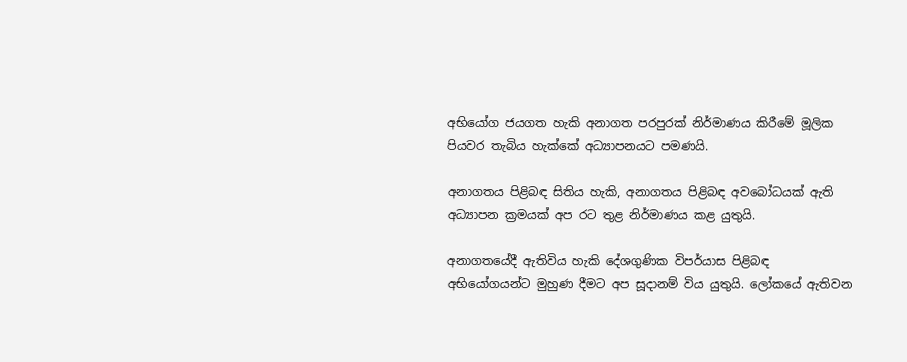අභියෝග ජයගත හැකි අනාගත පරපුරක් නිර්මාණය කිරීමේ මූලික පියවර තැබිය හැක්කේ අධ්‍යාපනයට පමණයි.

අනාගතය පිළිබඳ සිතිය හැකි, අනාගතය පිළිබඳ අවබෝධයක් ඇති අධ්‍යාපන ක්‍රමයක් අප රට තුළ නිර්මාණය කළ යුතුයි.

අනාගතයේදී ඇතිවිය හැකි දේශගුණික විපර්යාස පිළිබඳ අභියෝගයන්ට මුහුණ දීමට අප සූදානම් විය යුතුයි. ලෝකයේ ඇතිවන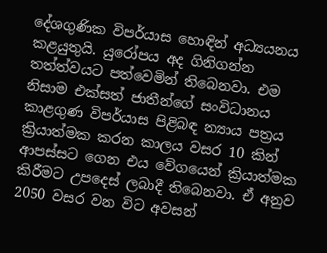දේශගුණික විපර්යාස හොඳින් අධ්‍යයනය කළයුතුයි. යුරෝපය අද ගිනිගන්න තත්ත්වයට පත්වෙමින් තිබෙනවා. එම නිසාම එක්සත් ජාතීන්ගේ සංවිධානය කාළගුණ විපර්යාස පිළිබඳ න්‍යාය පත්‍රය ක්‍රියාත්මක කරන කාලය වසර 10 කින් ආපස්සට ගෙන එය වේගයෙන් ක්‍රියාත්මක කිරීමට උපදෙස් ලබාදී තිබෙනවා. ඒ අනුව 2050 වසර වන විට අවසන්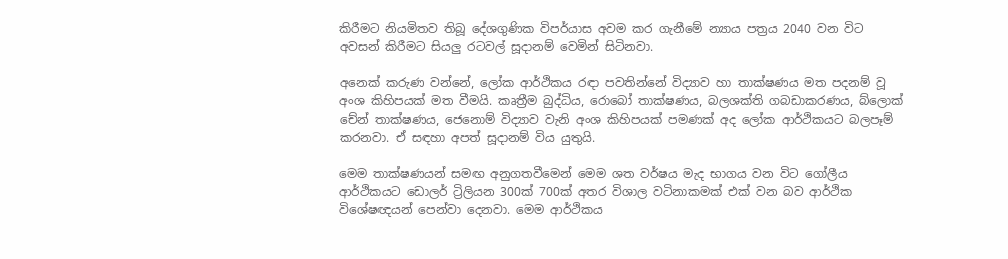කිරීමට නියමිතව තිබූ දේශගුණික විපර්යාස අවම කර ගැනීමේ න්‍යාය පත්‍රය 2040 වන විට අවසන් කිරීමට සියලු රටවල් සූදානම් වෙමින් සිටිනවා.

අනෙක් කරුණ වන්නේ, ලෝක ආර්ථිකය රඳා පවතින්නේ විද්‍යාව හා තාක්ෂණය මත පදනම් වූ අංශ කිහිපයක් මත වීමයි. කෘත්‍රීම බුද්ධිය, රොබෝ තාක්ෂණය, බලශක්ති ගබඩාකරණය, බ්ලොක් චේන් තාක්ෂණය, ජෙනොම් විද්‍යාව වැනි අංශ කිහිපයක් පමණක් අද ලෝක ආර්ථිකයට බලපෑම් කරනවා. ඒ සඳහා අපත් සූදානම් විය යුතුයි.

මෙම තාක්ෂණයන් සමඟ අනුගතවීමෙන් මෙම ශත වර්ෂය මැද භාගය වන විට ගෝලීය ආර්ථිකයට ඩොලර් ට්‍රිලියන 300ක් 700ක් අතර විශාල වටිනාකමක් එක් වන බව ආර්ථික විශේෂඥයන් පෙන්වා දෙනවා. මෙම ආර්ථිකය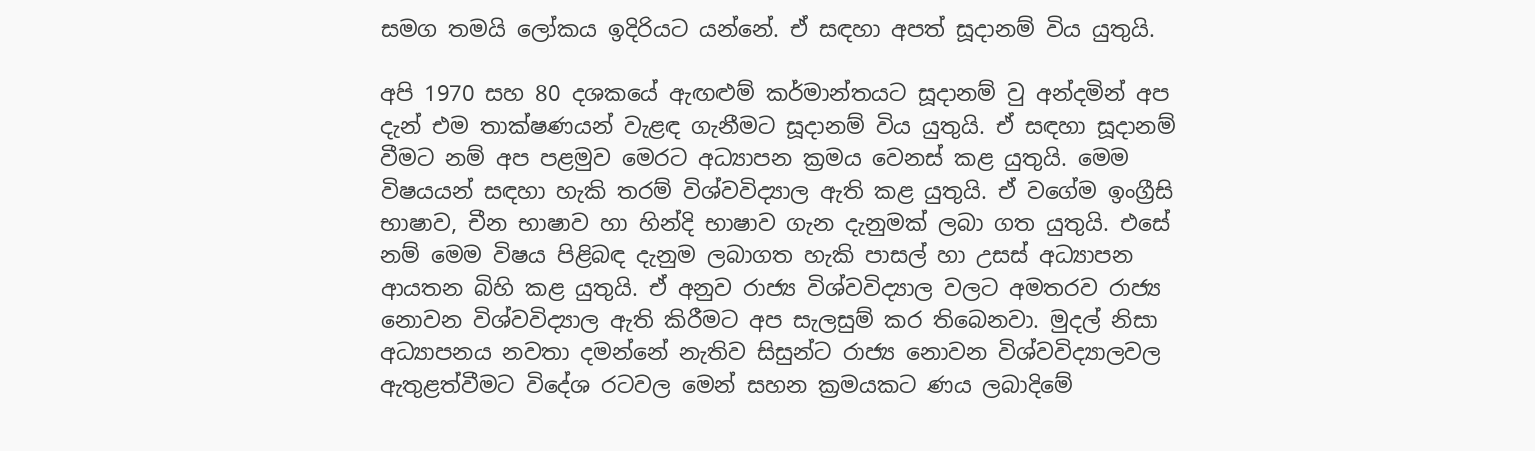සමග තමයි ලෝකය ඉදිරියට යන්නේ. ඒ සඳහා අපත් සූදානම් විය යුතුයි.

අපි 1970 සහ 80 දශකයේ ඇඟළුම් කර්මාන්තයට සූදානම් වු අන්දමින් අප දැන් එම තාක්ෂණයන් වැළඳ ගැනීමට සූදානම් විය යුතුයි. ඒ සඳහා සූදානම් වීමට නම් අප පළමුව මෙරට අධ්‍යාපන ක්‍රමය වෙනස් කළ යුතුයි. මෙම විෂයයන් සඳහා හැකි තරම් විශ්වවිද්‍යාල ඇති කළ යුතුයි. ඒ වගේම ඉංග්‍රීසි භාෂාව, චීන භාෂාව හා හින්දි භාෂාව ගැන දැනුමක් ලබා ගත යුතුයි. එසේ නම් මෙම විෂය පිළිබඳ දැනුම ලබාගත හැකි පාසල් හා උසස් අධ්‍යාපන ආයතන බිහි කළ යුතුයි. ඒ අනුව රාජ්‍ය විශ්වවිද්‍යාල වලට අමතරව රාජ්‍ය නොවන විශ්වවිද්‍යාල ඇති කිරීමට අප සැලසුම් කර තිබෙනවා. මුදල් නිසා අධ්‍යාපනය නවතා දමන්නේ නැතිව සිසුන්ට රාජ්‍ය නොවන විශ්වවිද්‍යාලවල ඇතුළත්වීමට විදේශ රටවල මෙන් සහන ක්‍රමයකට ණය ලබාදිමේ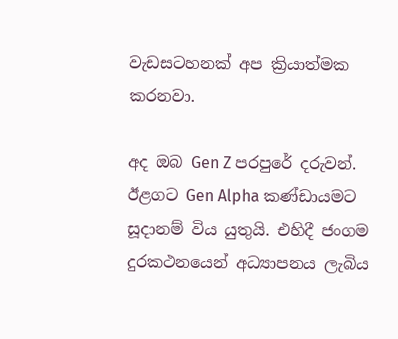වැඩසටහනක් අප ක්‍රියාත්මක කරනවා.

අද ඔබ Gen Z පරපුරේ දරුවන්. ඊළගට Gen Alpha කණ්ඩායමට සූදානම් විය යුතුයි. එහිදී ජංගම දුරකථනයෙන් අධ්‍යාපනය ලැබිය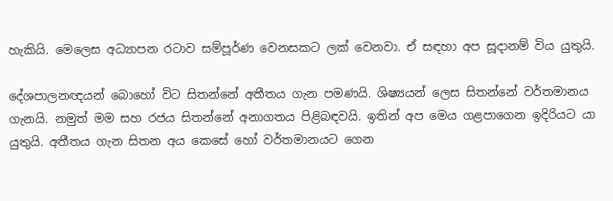හැකියි. මෙලෙස අධ්‍යාපන රටාව සම්පූර්ණ වෙනසකට ලක් වෙනවා. ඒ සඳහා අප සූදානම් විය යුතුයි.

දේශපාලනඥයන් බොහෝ විට සිතන්නේ අතීතය ගැන පමණයි. ශිෂ්‍යයන් ලෙස සිතන්නේ වර්තමානය ගැනයි. නමුත් මම සහ රජය සිතන්නේ අනාගතය පිළිබඳවයි. ඉතින් අප මෙය ගළපාගෙන ඉදිරියට යා යුතුයි. අතීතය ගැන සිතන අය කෙසේ හෝ වර්තමානයට ගෙන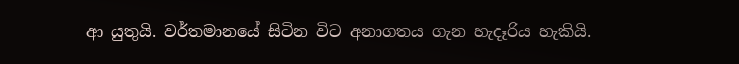ආ යුතුයි. වර්තමානයේ සිටින විට අනාගතය ගැන හැදෑරිය හැකියි.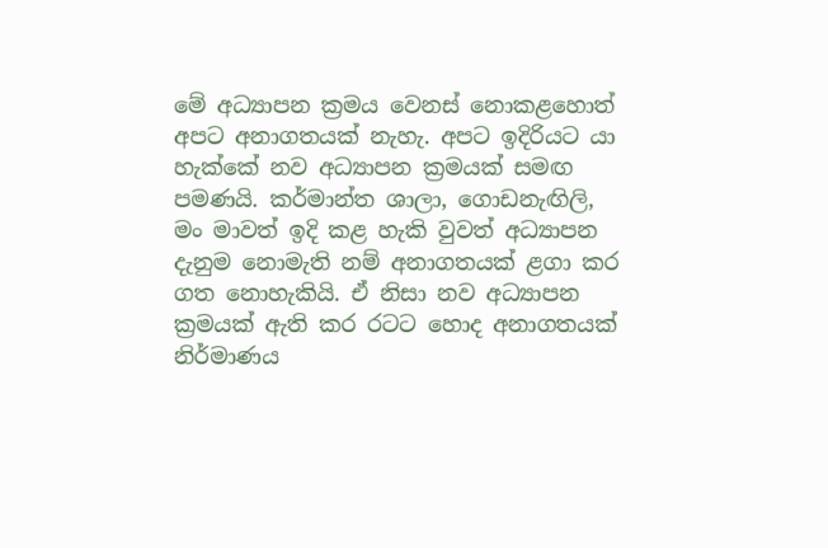මේ අධ්‍යාපන ක්‍රමය වෙනස් නොකළහොත් අපට අනාගතයක් නැහැ. අපට ඉදිරියට යා හැක්කේ නව අධ්‍යාපන ක්‍රමයක් සමඟ පමණයි. කර්මාන්ත ශාලා, ගොඩනැඟිලි, මං මාවත් ඉදි කළ හැකි වුවත් අධ්‍යාපන දැනුම නොමැති නම් අනාගතයක් ළගා කර ගත නොහැකියි. ඒ නිසා නව අධ්‍යාපන ක්‍රමයක් ඇති කර රටට හොද අනාගතයක් නිර්මාණය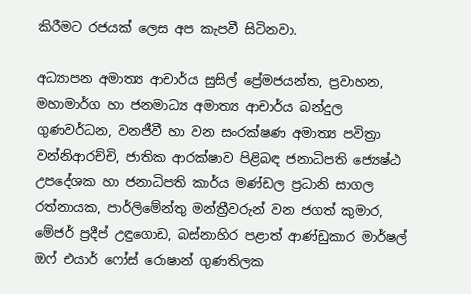කිරීමට රජයක් ලෙස අප කැපවී සිටිනවා.

අධ්‍යාපන අමාත්‍ය ආචාර්ය සුසිල් ප්‍රේමජයන්ත, ප්‍රවාහන, මහාමාර්ග හා ජනමාධ්‍ය අමාත්‍ය ආචාර්ය බන්දුල ගුණවර්ධන, වනජීවී හා වන සංරක්ෂණ අමාත්‍ය පවිත්‍රා වන්නිආරච්චි, ජාතික ආරක්ෂාව පිළිබඳ ජනාධිපති ජ්‍යෙෂ්ඨ උපදේශක හා ජනාධිපති කාර්ය මණ්ඩල ප්‍රධානි සාගල රත්නායක, පාර්ලිමේන්තු මන්ත්‍රීවරුන් වන ජගත් කුමාර, මේජර් ප්‍රදීප් උඳුගොඩ, බස්නාහිර පළාත් ආණ්ඩුකාර මාර්ෂල් ඔෆ් එයාර් ෆෝස් රොෂාන් ගුණතිලක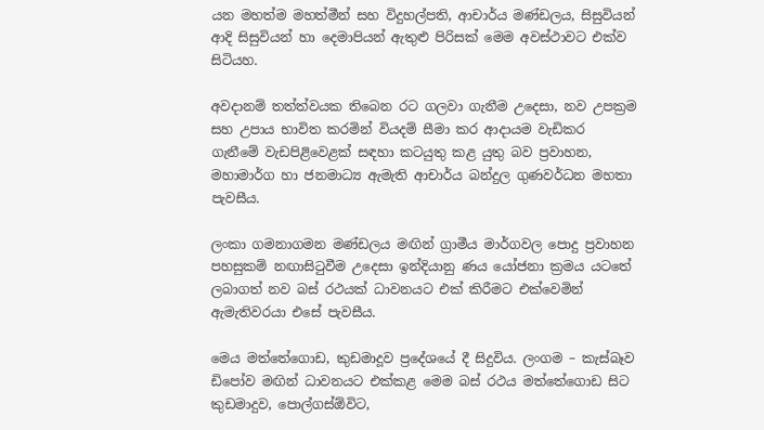යන මහත්ම මහත්මීන් සහ විදුහල්පති, ආචාර්ය මණ්ඩලය, සිසුවියන් ආදි සිසුවියන් හා දෙමාපියන් ඇතුළු පිරිසක් මෙම අවස්ථාවට එක්ව සිටියහ.

අවදානම් තත්ත්වයක තිබෙන රට ගලවා ගැනීම උදෙසා, නව උපක්‍රම සහ උපාය භාවිත කරමින් වියදම් සීමා කර ආදායම වැඩිකර ගැනීමේ වැඩපිළිවෙළක් සඳහා කටයුතු කළ යුතු බව ප්‍රවාහන, මහාමාර්ග හා ජනමාධ්‍ය ඇමැති ආචාර්ය බන්දුල ගුණවර්ධන මහතා පැවසීය.

ලංකා ගමනාගමන මණ්ඩලය මඟින් ග්‍රාමීය මාර්ගවල පොදු ප්‍රවාහන පහසුකම් නඟාසිටුවීම උදෙසා ඉන්දියානු ණය යෝජනා ක්‍රමය යටතේ ලබාගත් නව බස් රථයක් ධාවනයට එක් කිරීමට එක්වෙමින් ඇමැතිවරයා එසේ පැවසීය.

මෙය මත්තේගොඩ, කුඩමාදූව ප්‍රදේශයේ දී සිදුවිය. ලංගම – කැස්බෑව ඩිපෝව මඟින් ධාවනයට එක්කළ මෙම බස් රථය මත්තේගොඩ සිට කුඩමාදුව, පොල්ගස්ඕවිට,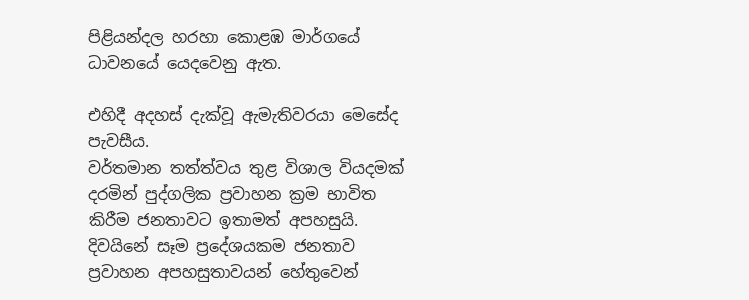පිළියන්දල හරහා කොළඹ මාර්ගයේ ධාවනයේ යෙදවෙනු ඇත.

එහිදී අදහස් දැක්වූ ඇමැතිවරයා මෙසේද පැවසීය.
වර්තමාන තත්ත්වය තුළ විශාල වියදමක් දරමින් පුද්ගලික ප්‍රවාහන ක්‍රම භාවිත කිරීම ජනතාවට ඉතාමත් අපහසුයි. දිවයිනේ සෑම ප්‍රදේශයකම ජනතාව ප්‍රවාහන අපහසුතාවයන් හේතුවෙන්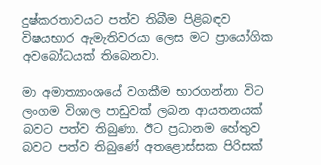දුෂ්කරතාවයට පත්ව තිබීම පිළිබඳව විෂයභාර ඇමැතිවරයා ලෙස මට ප්‍රායෝගික අවබෝධයක් තිබෙනවා.

මා අමාත්‍යාංශයේ වගකීම භාරගන්නා විට ලංගම විශාල පාඩුවක් ලබන ආයතනයක් බවට පත්ව තිබුණා. ඊට ප්‍රධානම හේතුව බවට පත්ව තිබුණේ අතළොස්සක පිරිසක්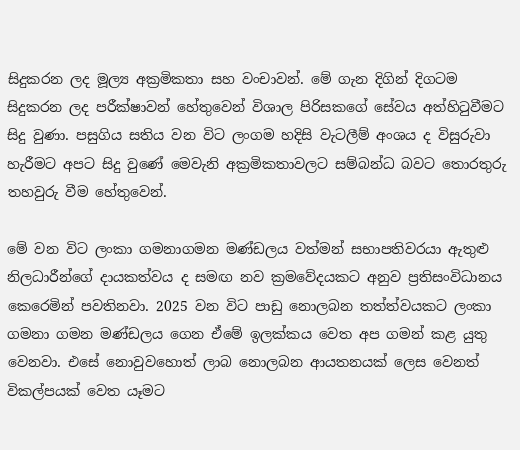සිදුකරන ලද මූල්‍ය අක්‍රමිකතා සහ වංචාවන්. මේ ගැන දිගින් දිගටම සිදුකරන ලද පරීක්ෂාවන් හේතුවෙන් විශාල පිරිසකගේ සේවය අත්හිටුවීමට සිදු වුණා. පසුගිය සතිය වන විට ලංගම හදිසි වැටලීම් අංශය ද විසුරුවා හැරීමට අපට සිදු වුණේ මෙවැනි අක්‍රමිකතාවලට සම්බන්ධ බවට තොරතුරු තහවුරු වීම හේතුවෙන්.

මේ වන විට ලංකා ගමනාගමන මණ්ඩලය වත්මන් සභාපතිවරයා ඇතුළු නිලධාරීන්ගේ දායකත්වය ද සමඟ නව ක්‍රමවේදයකට අනුව ප්‍රතිසංවිධානය කෙරෙමින් පවතිනවා. 2025 වන විට පාඩු නොලබන තත්ත්වයකට ලංකා ගමනා ගමන මණ්ඩලය ගෙන ඒමේ ඉලක්කය වෙත අප ගමන් කළ යුතු වෙනවා. එසේ නොවුවහොත් ලාබ නොලබන ආයතනයක් ලෙස වෙනත් විකල්පයක්‌ වෙත යෑමට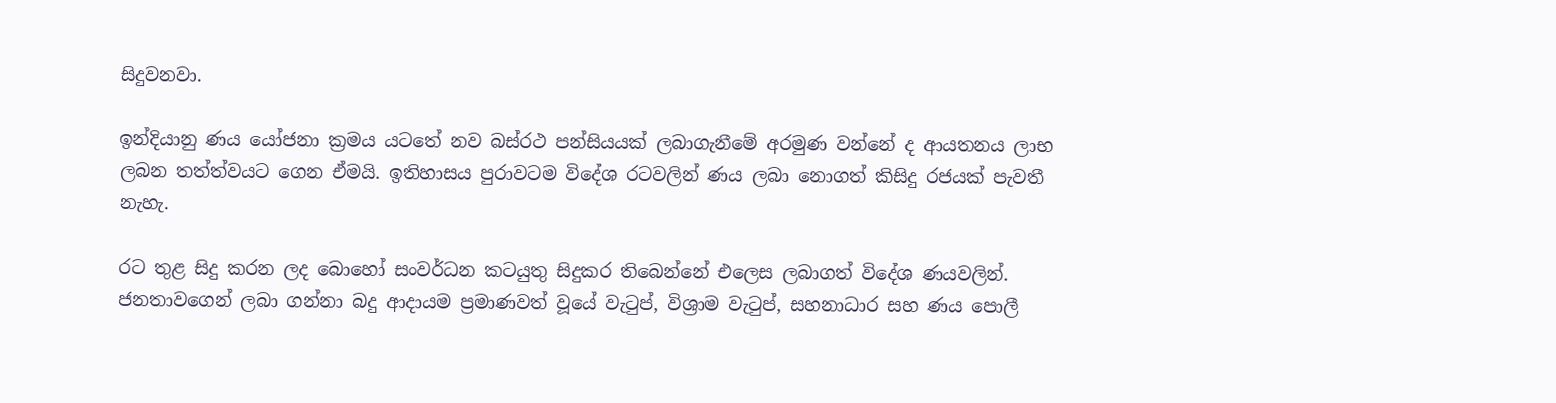සිදුවනවා.

ඉන්දියානු ණය යෝජනා ක්‍රමය යටතේ නව බස්රථ පන්සියයක් ලබාගැනීමේ අරමුණ වන්නේ ද ආයතනය ලාභ ලබන තත්ත්වයට ගෙන ඒමයි. ඉතිහාසය පුරාවටම විදේශ රටවලින් ණය ලබා නොගත් කිසිදු රජයක් පැවතී නැහැ.

රට තුළ සිදු කරන ලද බොහෝ සංවර්ධන කටයුතු සිදුකර තිබෙන්නේ එලෙස ලබාගත් විදේශ ණයවලින්. ජනතාවගෙන් ලබා ගන්නා බදු ආදායම ප්‍රමාණවත් වූයේ වැටුප්, විශ්‍රාම වැටුප්, සහනාධාර සහ ණය පොලී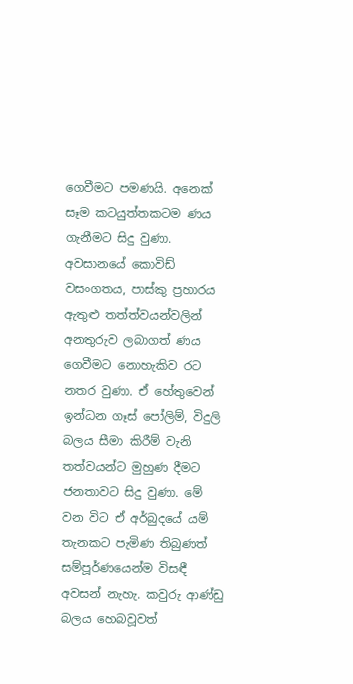ගෙවීමට පමණයි. අනෙක් සෑම කටයුත්තකටම ණය ගැනීමට සිදු වුණා. අවසානයේ කොවිඩ් වසංගතය, පාස්කු ප්‍රහාරය ඇතුළු තත්ත්වයන්වලින් අනතුරුව ලබාගත් ණය ගෙවීමට නොහැකිව රට නතර වුණා. ඒ හේතුවෙන් ඉන්ධන ගෑස් පෝලිම්, විදුලි බලය සීමා කිරීම් වැනි තත්වයන්ට මුහුණ දීමට ජනතාවට සිදු වුණා. මේ වන විට ඒ අර්බුදයේ යම් තැනකට පැමිණ තිබුණත් සම්පූර්ණයෙන්ම විසඳී අවසන් නැහැ. කවුරු ආණ්ඩු බලය හෙබවූවත්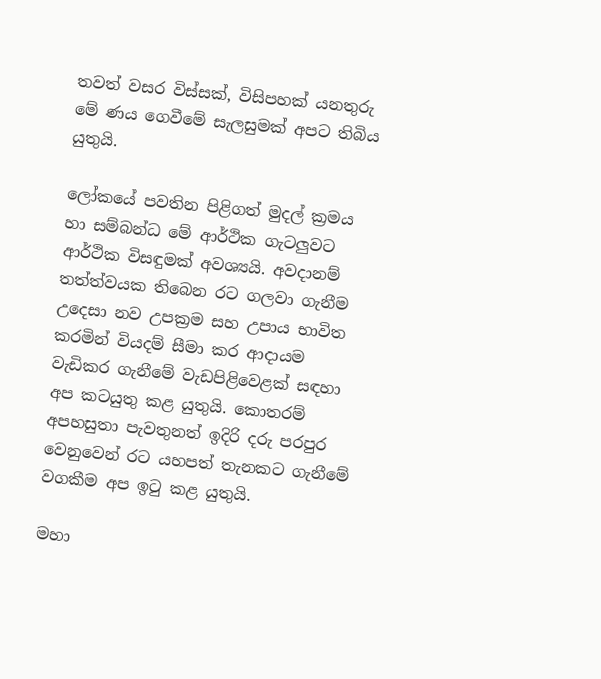තවත් වසර විස්සක්, විසිපහක් යනතුරු මේ ණය ගෙවීමේ සැලසුමක් අපට තිබිය යුතුයි.

ලෝකයේ පවතින පිළිගත් මුදල් ක්‍රමය හා සම්බන්ධ මේ ආර්ථික ගැටලුවට ආර්ථික විසඳුමක් අවශ්‍යයි. අවදානම් තත්ත්වයක තිබෙන රට ගලවා ගැනීම උදෙසා නව උපක්‍රම සහ උපාය භාවිත කරමින් වියදම් සීමා කර ආදායම වැඩිකර ගැනීමේ වැඩපිළිවෙළක් සඳහා අප කටයුතු කළ යුතුයි. කොතරම් අපහසුතා පැවතුනත් ඉදිරි දරු පරපුර වෙනුවෙන් රට යහපත් තැනකට ගැනීමේ වගකීම අප ඉටු කළ යුතුයි.

මහා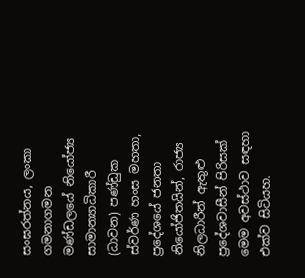සංඝරත්නය, ලංකා ගමනාගමන මණ්ඩලයේ නියෝජ්‍ය සාමාන්‍යාධිකාරී (ධාවන) පණ්ඩුක ස්වර්ණ හංස මහතා, ප්‍රදේශයේ ජනතා නියෝජිතයින්, රාජ්‍ය නිලධාරීන් ඇතුළු ප්‍රදේශවාසීන් පිරිසක් මෙම අවස්ථාව සඳහා එක්ව සිටියහ.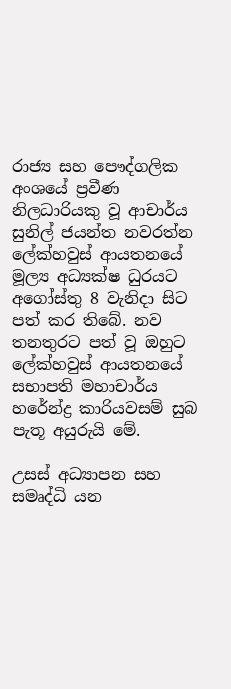රාජ්‍ය සහ පෞද්ගලික අංශයේ ප්‍රවීණ නිලධාරියකු වූ ආචාර්ය සුනිල් ජයන්ත නවරත්න ලේක්හවුස් ආයතනයේ මූල්‍ය අධ්‍යක්ෂ ධුරයට අගෝස්තු 8 වැනිදා සිට පත් කර තිබේ. නව තනතුරට පත් වූ ඔහුට ලේක්හවුස් ආයතනයේ සභාපති මහාචාර්ය හරේන්ද්‍ර කාරියවසම් සුබ පැතූ අයුරුයි මේ.

උසස් අධ්‍යාපන සහ සමෘද්ධි යන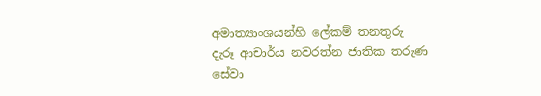අමාත්‍යාංශයන්හි ලේකම් තනතුරු දැරූ ආචාර්ය නවරත්න ජාතික තරුණ සේවා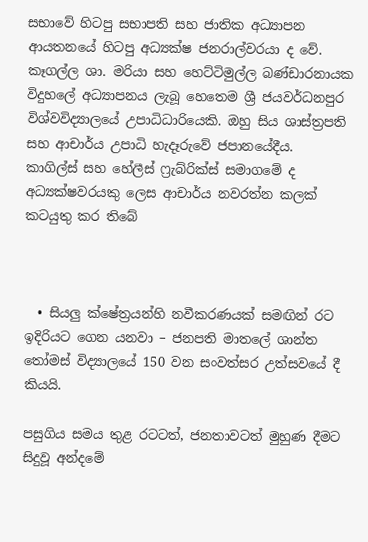සභාවේ හිටපු සභාපති සහ ජාතික අධ්‍යාපන ආයතනයේ හිටපු අධ්‍යක්ෂ ජනරාල්වරයා ද වේ. කෑගල්ල ශා. මරියා සහ හෙට්ටිමුල්ල බණ්ඩාරනායක විදුහලේ අධ්‍යාපනය ලැබූ හෙතෙම ශ්‍රී ජයවර්ධනපුර විශ්වවිද්‍යාලයේ උපාධිධාරියෙකි. ඔහු සිය ශාස්ත්‍රපති සහ ආචාර්ය උපාධි හැදෑරුවේ ජපානයේදීය.
කාගිල්ස් සහ හේලීස් ෆ්‍රැබ්රික්ස් සමාගමේ ද අධ්‍යක්ෂවරයකු ලෙස ආචාර්ය නවරත්න කලක් කටයුතු කර තිබේ



  • සියලු ක්ෂේත්‍රයන්හි නවීකරණයක් සමඟින් රට ඉදිරියට ගෙන යනවා – ජනපති මාතලේ ශාන්ත තෝමස් විද්‍යාලයේ 150 වන සංවත්සර උත්සවයේ දී කියයි.

පසුගිය සමය තුළ රටටත්, ජනතාවටත් මුහුණ දීමට සිදුවූ අන්දමේ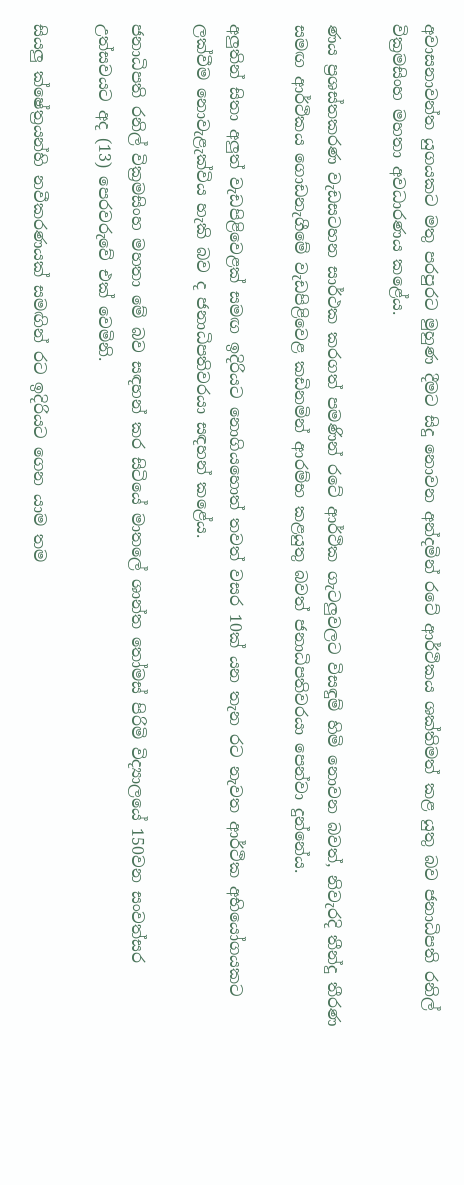අවාසනාවන්ත යුගයකට මතු පරපුරට මුහුණ දීමට සිදු නොවන අන්දමින් රටේ ආර්ථිකය ශක්තිමත් කළ යුතු බව ජනාධිපති රනිල් වික්‍රමසිංහ මහතා අවධාරණය කළේය.

ණය ප්‍රශස්තකරණ වැඩසටහන සාර්ථක කරගත් පමණින් රටේ ආර්ථික ගැටලුවලට විසඳුම් හිමි නොවන බවත්, නිවැරදි තීන්දු තීරණ සමඟ ආර්ථිකය ගොඩනැගීමේ වැඩපිළිවෙළ කඩිනමින් ආරම්භ කළයුතු බවත් ජනාධිපතිවරයා පෙන්වා දුන්නේය.

අලුතින් සිතා අලුත් වැඩපිළිවෙළක් සමඟ ඉදිරියට නොගියහොත් තවත් වසර 10ක් යන තැන රට නැවත ආර්ථික අභියෝගයකට ලක්වීම නොවැළැක්විය හැකි බව ද ජනාධිපතිවරයා සඳහන් කළේය.

ජනාධිපති රනිල් වික්‍රමසිංහ මහතා මේ බව සඳහන් කර සිටියේ මාතලේ ශාන්ත තෝමස් පිරිමි විද්‍යාලයේ 150වන සංවත්සර උත්සවයට අද (13) පෙරවරුවේ එක් වෙමිනි.

සියලු ක්ෂේත්‍රයන්හි නවීකරණයක් සමඟින් රට ඉදිරියට ගෙන යාම තම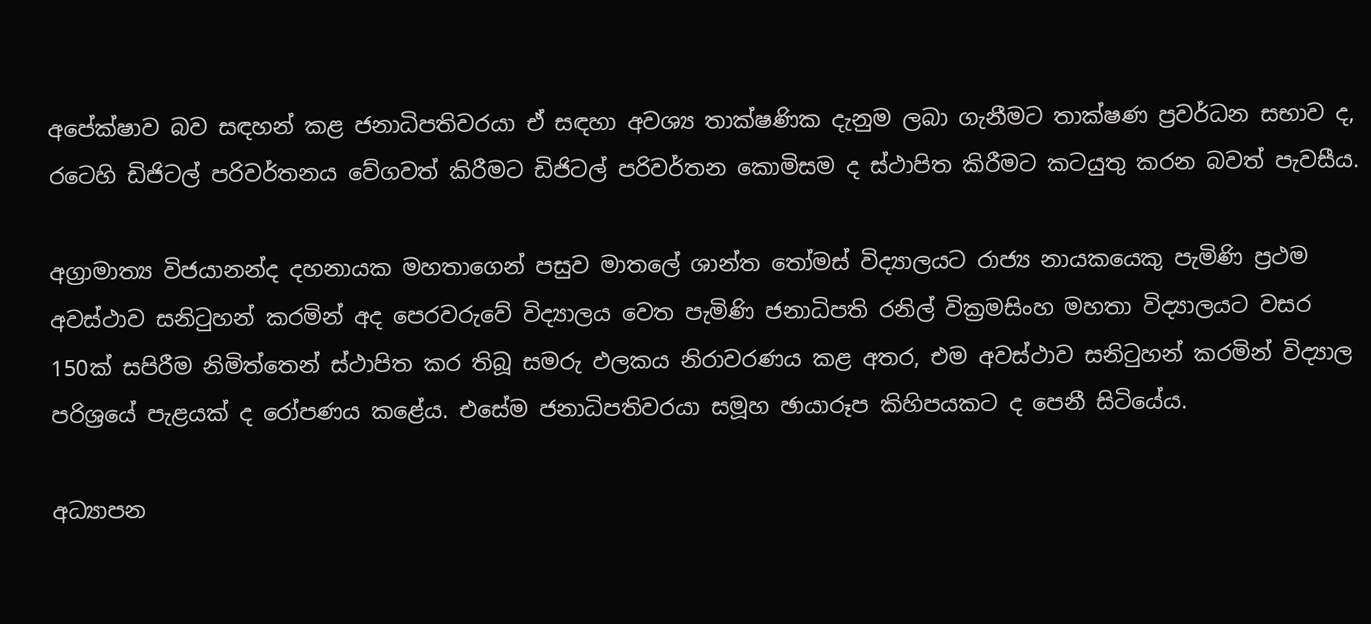අපේක්ෂාව බව සඳහන් කළ ජනාධිපතිවරයා ඒ සඳහා අවශ්‍ය තාක්ෂණික දැනුම ලබා ගැනීමට තාක්ෂණ ප්‍රවර්ධන සභාව ද, රටෙහි ඩිජිටල් පරිවර්තනය වේගවත් කිරීමට ඩිජිටල් පරිවර්තන කොමිසම ද ස්ථාපිත කිරීමට කටයුතු කරන බවත් පැවසීය.

අග්‍රාමාත්‍ය විජයානන්ද දහනායක මහතාගෙන් පසුව මාතලේ ශාන්ත තෝමස් විද්‍යාලයට රාජ්‍ය නායකයෙකු පැමිණි ප්‍රථම අවස්ථාව සනිටුහන් කරමින් අද පෙරවරුවේ විද්‍යාලය වෙත පැමිණි ජනාධිපති රනිල් වික්‍රමසිංහ මහතා විද්‍යාලයට වසර 150ක් සපිරීම නිමිත්තෙන් ස්ථාපිත කර තිබූ සමරු ඵලකය නිරාවරණය කළ අතර, එම අවස්ථාව සනිටුහන් කරමින් විද්‍යාල පරිශ්‍රයේ පැළයක් ද රෝපණය කළේය. එසේම ජනාධිපතිවරයා සමූහ ඡායාරූප කිහිපයකට ද පෙනී සිටියේය.

අධ්‍යාපන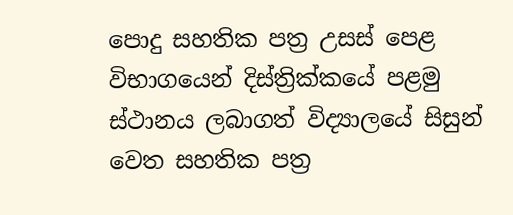පොදු සහතික පත්‍ර උසස් පෙළ විභාගයෙන් දිස්ත්‍රික්කයේ පළමු ස්ථානය ලබාගත් විද්‍යාලයේ සිසුන් වෙත සහතික පත්‍ර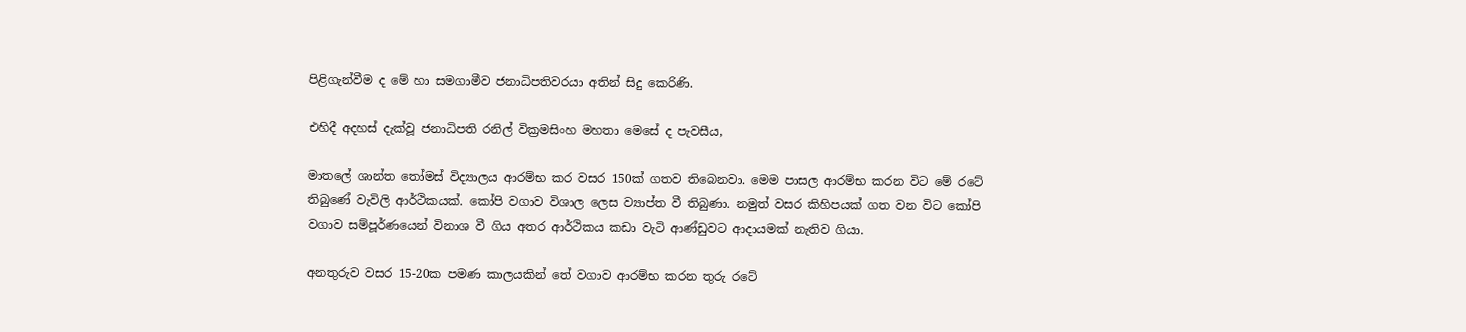පිළිගැන්වීම ද මේ හා සමගාමීව ජනාධිපතිවරයා අතින් සිදු කෙරිණි.

එහිදී අදහස් දැක්වූ ජනාධිපති රනිල් වික්‍රමසිංහ මහතා මෙසේ ද පැවසීය,

මාතලේ ශාන්ත තෝමස් විද්‍යාලය ආරම්භ කර වසර 150ක් ගතව තිබෙනවා. මෙම පාසල ආරම්භ කරන විට මේ රටේ තිබුණේ වැවිලි ආර්ථිකයක්. කෝපි වගාව විශාල ලෙස ව්‍යාප්ත වී තිබුණා. නමුත් වසර කිහිපයක් ගත වන විට කෝපි වගාව සම්පූර්ණයෙන් විනාශ වී ගිය අතර ආර්ථිකය කඩා වැටි ආණ්ඩුවට ආදායමක් නැතිව ගියා.

අනතුරුව වසර 15-20ක පමණ කාලයකින් තේ වගාව ආරම්භ කරන තුරු රටේ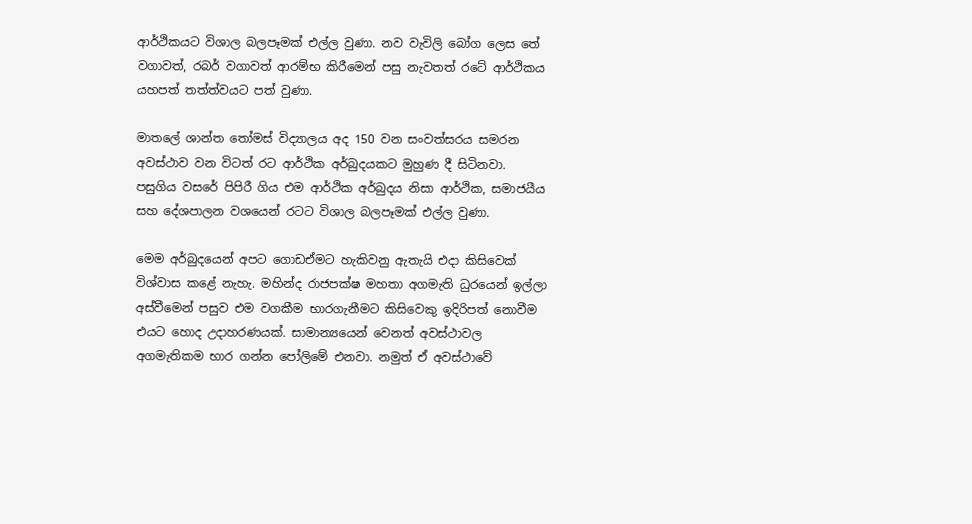ආර්ථිකයට විශාල බලපෑමක් එල්ල වුණා. නව වැවිලි බෝග ලෙස තේ වගාවත්, රබර් වගාවත් ආරම්භ කිරීමෙන් පසු නැවතත් රටේ ආර්ථිකය යහපත් තත්ත්වයට පත් වුණා.

මාතලේ ශාන්ත තෝමස් විද්‍යාලය අද 150 වන සංවත්සරය සමරන අවස්ථාව වන විටත් රට ආර්ථික අර්බුදයකට මුහුණ දී සිටිනවා. පසුගිය වසරේ පිපිරී ගිය එම ආර්ථික අර්බුදය නිසා ආර්ථික, සමාජයීය සහ දේශපාලන වශයෙන් රටට විශාල බලපෑමක් එල්ල වුණා.

මෙම අර්බුදයෙන් අපට ගොඩඒමට හැකිවනු ඇතැයි එදා කිසිවෙක් විශ්වාස කළේ නැහැ. මහින්ද රාජපක්ෂ මහතා අගමැති ධුරයෙන් ඉල්ලා අස්වීමෙන් පසුව එම වගකීම භාරගැනීමට කිසිවෙකු ඉදිරිපත් නොවීම එයට හොද උදාහරණයක්. සාමාන්‍යයෙන් වෙනත් අවස්ථාවල අගමැතිකම භාර ගන්න පෝලිමේ එනවා. නමුත් ඒ අවස්ථාවේ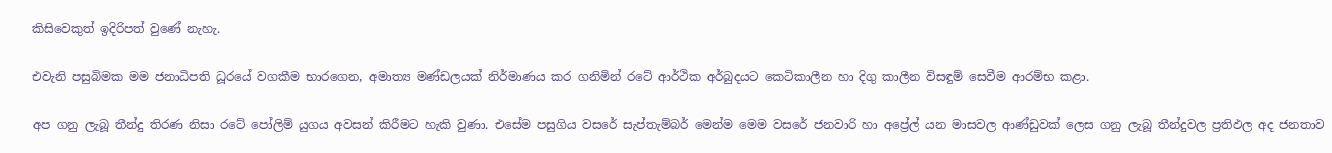කිසිවෙකුත් ඉදිරිපත් වුණේ නැහැ.

එවැනි පසුබිමක මම ජනාධිපති ධූරයේ වගකීම භාරගෙන, අමාත්‍ය මණ්ඩලයක් නිර්මාණය කර ගනිමින් රටේ ආර්ථික අර්බුදයට කෙටිකාලීන හා දිගු කාලීන විසඳුම් සෙවීම ආරම්භ කළා.

අප ගනු ලැබූ තීන්දු තිරණ නිසා රටේ පෝලිම් යුගය අවසන් කිරීමට හැකි වුණා. එසේම පසුගිය වසරේ සැප්තැම්බර් මෙන්ම මෙම වසරේ ජනවාරි හා අප්‍රේල් යන මාසවල ආණ්ඩුවක් ලෙස ගනු ලැබූ තීන්දුවල ප්‍රතිඵල අද ජනතාව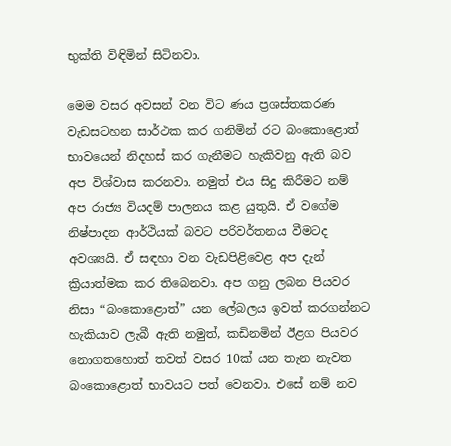භුක්ති විඳිමින් සිටිනවා.

මෙම වසර අවසන් වන විට ණය ප්‍රශස්තකරණ වැඩසටහන සාර්ථක කර ගනිමින් රට බංකොළොත් භාවයෙන් නිදහස් කර ගැනීමට හැකිවනු ඇති බව අප විශ්වාස කරනවා. නමුත් එය සිදු කිරීමට නම් අප රාජ්‍ය වියදම් පාලනය කළ යුතුයි. ඒ වගේම නිෂ්පාදන ආර්ථියක් බවට පරිවර්තනය වීමටද අවශ්‍යයි. ඒ සඳහා වන වැඩපිළිවෙළ අප දැන් ක්‍රියාත්මක කර තිබෙනවා. අප ගනු ලබන පියවර නිසා “බංකොළොත්” යන ලේබලය ඉවත් කරගන්නට හැකියාව ලැබී ඇති නමුත්, කඩිනමින් ඊළග පියවර නොගතහොත් තවත් වසර 10ක් යන තැන නැවත බංකොළොත් භාවයට පත් වෙනවා. එසේ නම් නව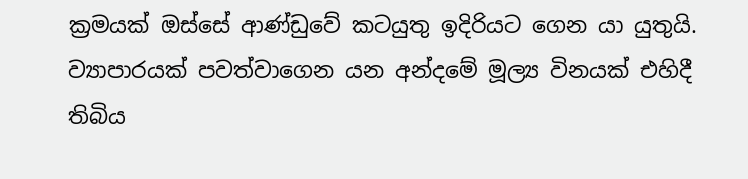ක්‍රමයක් ඔස්සේ ආණ්ඩුවේ කටයුතු ඉදිරියට ගෙන යා යුතුයි. ව්‍යාපාරයක් පවත්වාගෙන යන අන්දමේ මූල්‍ය විනයක් එහිදී තිබිය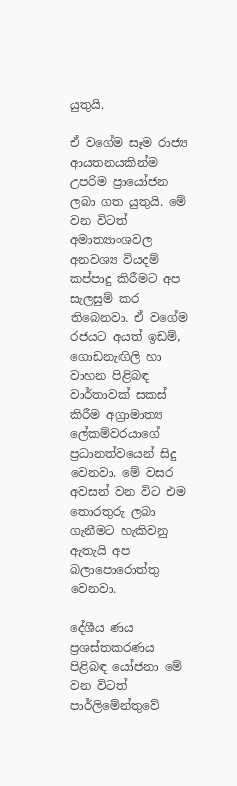යුතුයි.

ඒ වගේම සෑම රාජ්‍ය ආයතනයකින්ම උපරිම ප්‍රායෝජන ලබා ගත යුතුයි. මේ වන විටත් අමාත්‍යාංශවල අනවශ්‍ය වියදම් කප්පාදු කිරීමට අප සැලසුම් කර තිබෙනවා. ඒ වගේම රජයට අයත් ඉඩම්, ගොඩනැඟිලි හා වාහන පිළිබඳ වාර්තාවක් සකස් කිරීම අග්‍රාමාත්‍ය ලේකම්වරයාගේ ප්‍රධානත්වයෙන් සිදු වෙනවා. මේ වසර අවසන් වන විට එම තොරතුරු ලබා ගැනීමට හැකිවනු ඇතැයි අප බලාපොරොත්තු වෙනවා.

දේශීය ණය ප්‍රශස්තකරණය පිළිබඳ යෝජනා මේ වන විටත් පාර්ලිමේන්තුවේ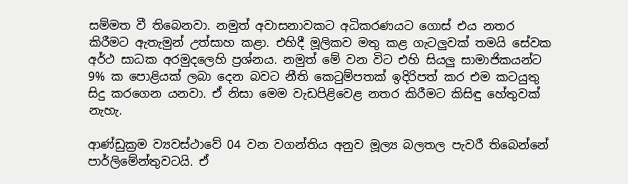සම්මත වී තිබෙනවා. නමුත් අවාසනාවකට අධිකරණයට ගොස් එය නතර කිරීමට ඇතැමුන් උත්සාහ කළා. එහිදී මූලිකව මතු කළ ගැටලුවක් තමයි සේවක අර්ථ සාධක අරමුදලෙහි ප්‍රශ්නය. නමුත් මේ වන විට එහි සියලු සාමාජිකයන්ට 9% ක පොළියක් ලබා දෙන බවට නීති කෙටුම්පතක් ඉදිරිපත් කර එම කටයුතු සිදු කරගෙන යනවා. ඒ නිසා මෙම වැඩපිළිවෙළ නතර කිරීමට කිසිඳු හේතුවක් නැහැ.

ආණ්ඩුක්‍රම ව්‍යවස්ථාවේ 04 වන වගන්තිය අනුව මූල්‍ය බලතල පැවරී තිබෙන්නේ පාර්ලිමේන්තුවටයි. ඒ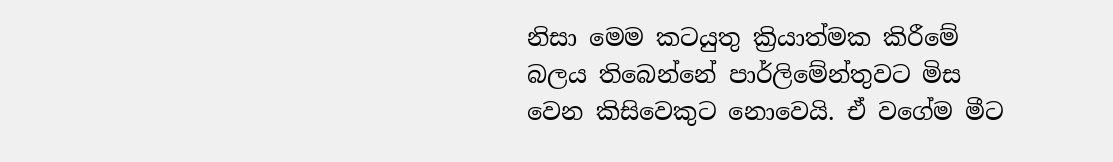නිසා මෙම කටයුතු ක්‍රියාත්මක කිරීමේ බලය තිබෙන්නේ පාර්ලිමේන්තුවට මිස වෙන කිසිවෙකුට නොවෙයි. ඒ වගේම මීට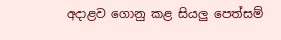අදාළව ගොනු කළ සියලු පෙත්සම්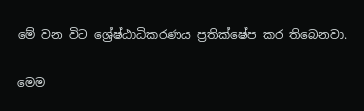මේ වන විට ශ්‍රේෂ්ඨාධිකරණය ප්‍රතික්ෂේප කර තිබෙනවා.

මෙම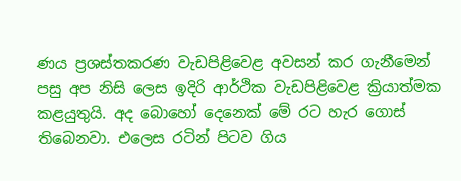ණය ප්‍රශස්තකරණ වැඩපිළිවෙළ අවසන් කර ගැනීමෙන් පසු අප නිසි ලෙස ඉදිරි ආර්ථික වැඩපිළිවෙළ ක්‍රියාත්මක කළයුතුයි. අද බොහෝ දෙනෙක් මේ රට හැර ගොස් තිබෙනවා. එලෙස රටින් පිටව ගිය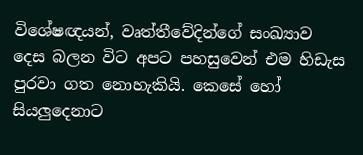විශේෂඥයන්, වෘත්තීවේදින්ගේ සංඛ්‍යාව දෙස බලන විට අපට පහසුවෙන් එම හිඩැස පුරවා ගත නොහැකියි. කෙසේ හෝ සියලුදෙනාට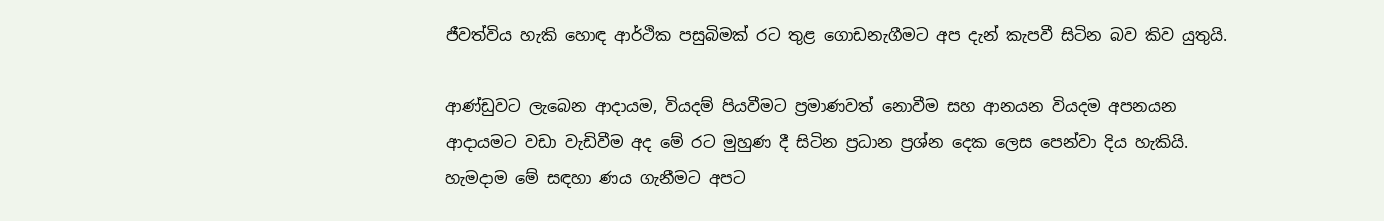ජීවත්විය හැකි හොඳ ආර්ථික පසුබිමක් රට තුළ ගොඩනැගීමට අප දැන් කැපවී සිටින බව කිව යුතුයි.

ආණ්ඩුවට ලැබෙන ආදායම, වියදම් පියවීමට ප්‍රමාණවත් නොවීම සහ ආනයන වියදම අපනයන ආදායමට වඩා වැඩිවීම අද මේ රට මුහුණ දී සිටින ප්‍රධාන ප්‍රශ්න දෙක ලෙස පෙන්වා දිය හැකියි. හැමදාම මේ සඳහා ණය ගැනීමට අපට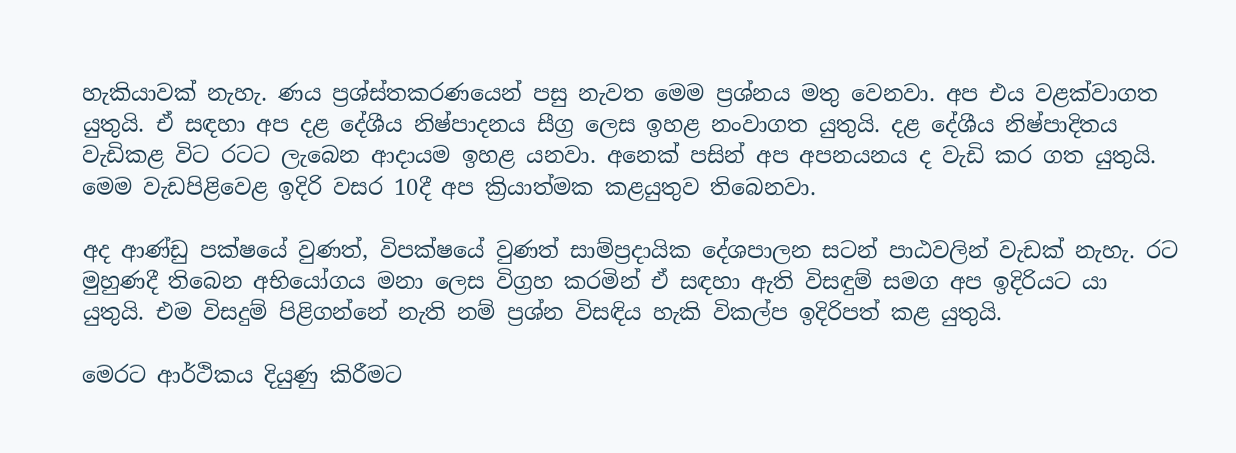හැකියාවක් නැහැ. ණය ප්‍රශ්ස්තකරණයෙන් පසු නැවත මෙම ප්‍රශ්නය මතු වෙනවා. අප එය වළක්වාගත යුතුයි. ඒ සඳහා අප දළ දේශීය නිෂ්පාදනය සීග්‍ර ලෙස ඉහළ නංවාගත යුතුයි. දළ දේශීය නිෂ්පාදිතය වැඩිකළ විට රටට ලැබෙන ආදායම ඉහළ යනවා. අනෙක් පසින් අප අපනයනය ද වැඩි කර ගත යුතුයි. මෙම වැඩපිළිවෙළ ඉදිරි වසර 10දී අප ක්‍රියාත්මක කළයුතුව තිබෙනවා.

අද ආණ්ඩු පක්ෂයේ වුණත්, විපක්ෂයේ වුණත් සාම්ප්‍රදායික දේශපාලන සටන් පාඨවලින් වැඩක් නැහැ. රට මුහුණදී තිබෙන අභියෝගය මනා ලෙස විග්‍රහ කරමින් ඒ සඳහා ඇති විසඳුම් සමග අප ඉදිරියට යා යුතුයි. එම විසදුම් පිළිගන්නේ නැති නම් ප්‍රශ්න විසඳිය හැකි විකල්ප ඉදිරිපත් කළ යුතුයි.

මෙරට ආර්ථිකය දියුණු කිරීමට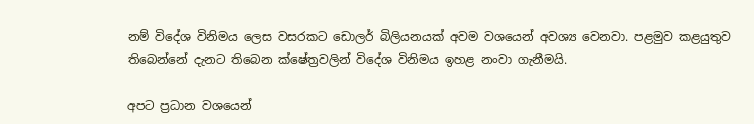නම් විදේශ විනිමය ලෙස වසරකට ඩොලර් බිලියනයක් අවම වශයෙන් අවශ්‍ය වෙනවා. පළමුව කළයුතුව තිබෙන්නේ දැනට තිබෙන ක්ෂේත්‍රවලින් විදේශ විනිමය ඉහළ නංවා ගැනීමයි.

අපට ප්‍රධාන වශයෙන්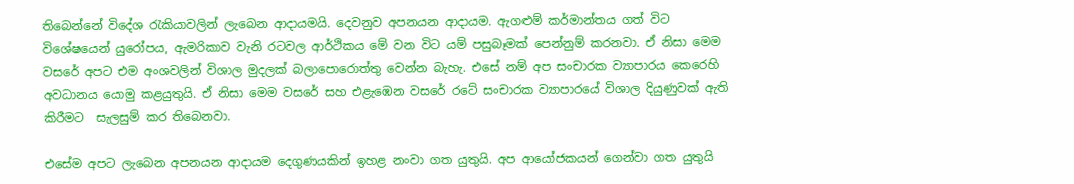තිබෙන්නේ විදේශ රැකියාවලින් ලැබෙන ආදායමයි. දෙවනුව අපනයන ආදායම. ඇගළුම් කර්මාන්තය ගත් විට විශේෂයෙන් යුරෝපය, ඇමරිකාව වැනි රටවල ආර්ථිකය මේ වන විට යම් පසුබෑමක් පෙන්නුම් කරනවා. ඒ නිසා මෙම වසරේ අපට එම අංශවලින් විශාල මුදලක් බලාපොරොත්තු වෙන්න බැහැ. එසේ නම් අප සංචාරක ව්‍යාපාරය කෙරෙහි අවධානය යොමු කළයුතුයි. ඒ නිසා මෙම වසරේ සහ එළැඹෙන වසරේ රටේ සංචාරක ව්‍යාපාරයේ විශාල දියුණුවක් ඇති කිරීමට ‍ සැලසුම් කර තිබෙනවා.

එසේම අපට ලැබෙන අපනයන ආදායම දෙගුණයකින් ඉහළ නංවා ගත යුතුයි. අප ආයෝජකයන් ගෙන්වා ගත යුතුයි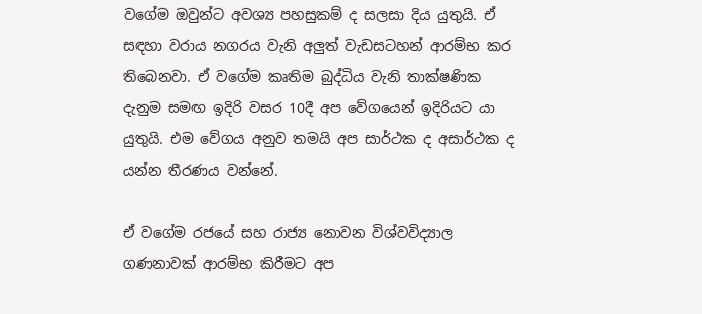වගේම ඔවුන්ට අවශ්‍ය පහසුකම් ද සලසා දිය යුතුයි. ඒ සඳහා වරාය නගරය වැනි අලුත් වැඩසටහන් ආරම්භ කර තිබෙනවා. ඒ වගේම කෘතිම බුද්ධිය වැනි තාක්ෂණික දැනුම සමඟ ඉදිරි වසර 10දී අප වේගයෙන් ඉදිරියට යා යුතුයි. එම වේගය අනුව තමයි අප සාර්ථක ද අසාර්ථක ද යන්න තීරණය වන්නේ.

ඒ වගේම රජයේ සහ රාජ්‍ය නොවන විශ්වවිද්‍යාල ගණනාවක් ආරම්භ කිරීමට අප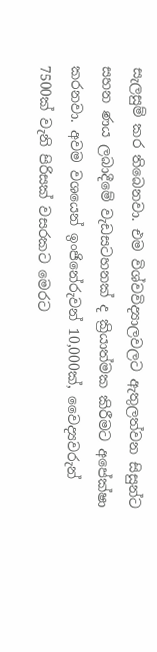සැලසුම් කර තිබෙනවා. එම විශ්වවිද්‍යාලවලට ඇතුලත්වන සිසුන්ට සහන ණය ලබාදීමේ වැඩසටහනක් ද ක්‍රියාත්මක කිරීමට අපේක්ෂා කරනවා. අවම වශයෙන් ඉංජිනේරුවන් 10,000ක්, වෛද්‍යවරුන් 7500ක් වැනි පිරිසක් වසරකට මෙරට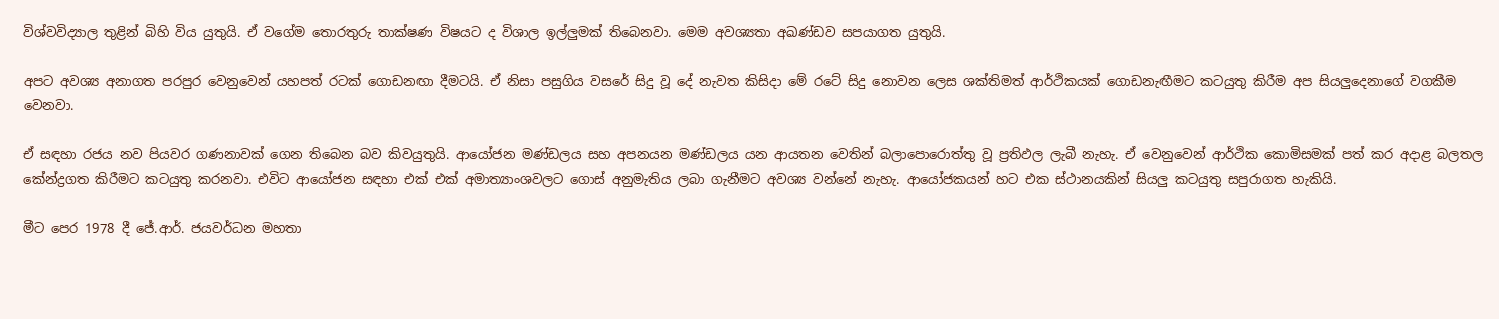විශ්වවිද්‍යාල තුළින් බිහි විය යුතුයි. ඒ වගේම තොරතුරු තාක්ෂණ විෂයට ද විශාල ඉල්ලුමක් තිබෙනවා. මෙම අවශ්‍යතා අඛණ්ඩව සපයාගත යුතුයි.

අපට අවශ්‍ය අනාගත පරපුර වෙනුවෙන් යහපත් රටක් ගොඩනඟා දීමටයි. ඒ නිසා පසුගිය වසරේ සිදු වූ දේ නැවත කිසිදා මේ රටේ සිදු නොවන ලෙස ශක්තිමත් ආර්ථිකයක් ගොඩනැඟීමට කටයුතු කිරීම අප සියලුදෙනාගේ වගකීම වෙනවා.

ඒ සඳහා රජය නව පියවර ගණනාවක් ගෙන තිබෙන බව කිවයුතුයි. ආයෝජන මණ්ඩලය සහ අපනයන මණ්ඩලය යන ආයතන වෙතින් බලාපොරොත්තු වූ ප්‍රතිඵල ලැබී නැහැ. ඒ වෙනුවෙන් ආර්ථික කොමිසමක් පත් කර අදාළ බලතල කේන්ද්‍රගත කිරීමට කටයුතු කරනවා. එවිට ආයෝජන සඳහා එක් එක් අමාත්‍යාංශවලට ගොස් අනුමැතිය ලබා ගැනීමට අවශ්‍ය වන්නේ නැහැ. ආයෝජකයන් හට එක ස්ථානයකින් සියලු කටයුතු සපුරාගත හැකියි.

මීට පෙර 1978 දී ජේ.ආර්. ජයවර්ධන මහතා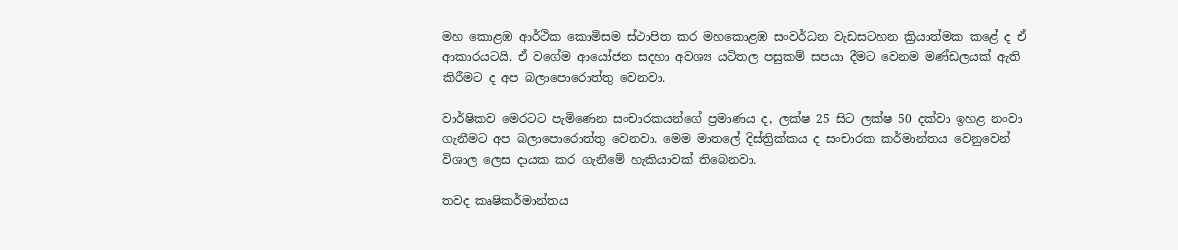මහ කොළඹ ආර්ථික කොමිසම ස්ථාපිත කර මහකොළඹ සංවර්ධන වැඩසටහන ක්‍රියාත්මක කළේ ද ඒ ආකාරයටයි. ඒ වගේම ආයෝජන සදහා අවශ්‍ය යටිතල පසුකම් සපයා දීමට වෙනම මණ්ඩලයක් ඇති කිරීමට ද අප බලාපොරොත්තු වෙනවා.

වාර්ෂිකව මෙරටට පැමිණෙන සංචාරකයන්ගේ ප්‍රමාණය ද, ලක්ෂ 25 සිට ලක්ෂ 50 දක්වා ඉහළ නංවා ගැනීමට අප බලාපොරොත්තු වෙනවා. මෙම මාතලේ දිස්ත්‍රික්කය ද සංචාරක කර්මාන්තය වෙනුවෙන් විශාල ලෙස දායක කර ගැනීමේ හැකියාවක් තිබෙනවා.

තවද කෘෂිකර්මාන්තය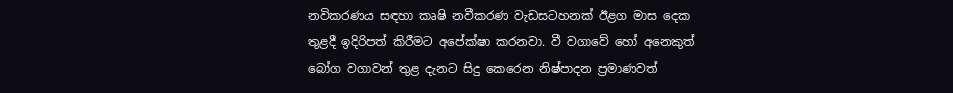නවිකරණය සඳහා කෘෂි නවීකරණ වැඩසටහනක් ඊළග මාස දෙක තුළදී ඉදිරිපත් කිරීමට අපේක්ෂා කරනවා. වී වගාවේ හෝ අනෙකුත් බෝග වගාවන් තුළ දැනට සිදු කෙරෙන නිෂ්පාදන ප්‍රමාණවත්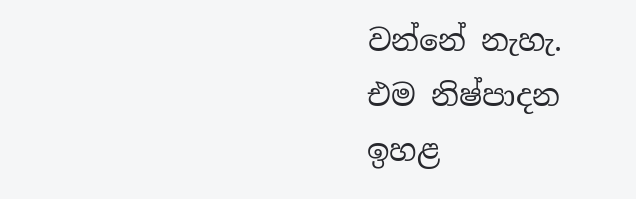වන්නේ නැහැ. එම නිෂ්පාදන ඉහළ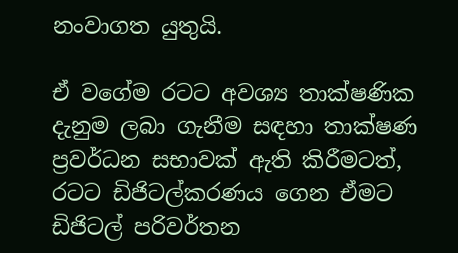නංවාගත යුතුයි.

ඒ වගේම රටට අවශ්‍ය තාක්ෂණික දැනුම ලබා ගැනීම සඳහා තාක්ෂණ ප්‍රවර්ධන සභාවක් ඇති කිරීමටත්, රටට ඩිජිටල්කරණය ගෙන ඒමට ඩිජිටල් පරිවර්තන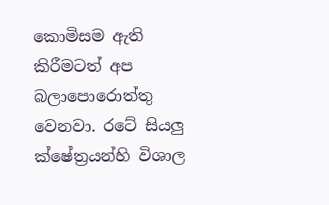කොමිසම ඇති කිරීමටත් අප බලාපොරොත්තු වෙනවා. රටේ සියලු ක්ෂේත්‍රයන්හි විශාල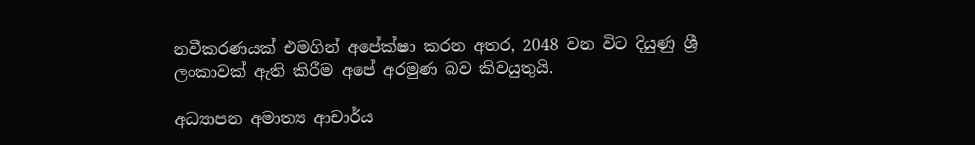නවීකරණයක් එමගින් අපේක්ෂා කරන අතර, 2048 වන විට දියුණු ශ්‍රී ලංකාවක් ඇති කිරීම අපේ අරමුණ බව කිවයුතුයි.

අධ්‍යාපන අමාත්‍ය ආචාර්ය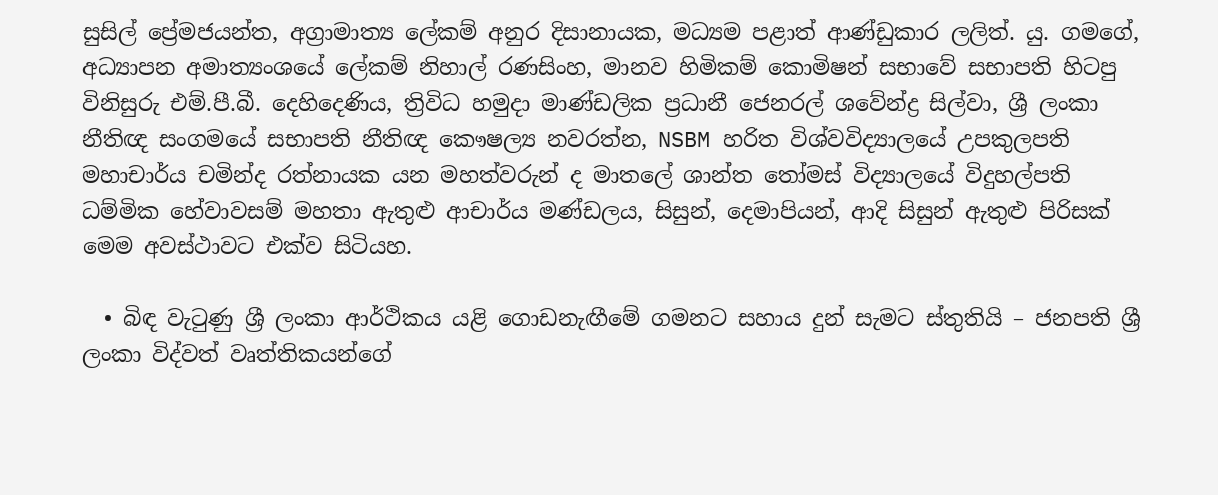සුසිල් ප්‍රේමජයන්ත, අග්‍රාමාත්‍ය ලේකම් අනුර දිසානායක, මධ්‍යම පළාත් ආණ්ඩුකාර ලලිත්. යු. ගමගේ, අධ්‍යාපන අමාත්‍යංශයේ ලේකම් නිහාල් රණසිංහ, මානව හිමිකම් කොමිෂන් සභාවේ සභාපති හිටපු විනිසුරු එම්.පී.බී. දෙහිදෙණිය, ත්‍රිවිධ හමුදා මාණ්ඩලික ප්‍රධානී ජෙනරල් ශවේන්ද්‍ර සිල්වා, ශ්‍රී ලංකා නීතිඥ සංගමයේ සභාපති නීතිඥ කෞෂල්‍ය නවරත්න, NSBM හරිත විශ්වවිද්‍යාලයේ උපකුලපති මහාචාර්ය චමින්ද රත්නායක යන මහත්වරුන් ද මාතලේ ශාන්ත තෝමස් විද්‍යාලයේ විදුහල්පති ධම්මික හේවාවසම් මහතා ඇතුළු ආචාර්ය මණ්ඩලය, සිසුන්, දෙමාපියන්, ආදි සිසුන් ඇතුළු පිරිසක් මෙම අවස්ථාවට එක්ව සිටියහ.

  • බිඳ වැටුණු ශ්‍රී ලංකා ආර්ථිකය යළි ගොඩනැඟීමේ ගමනට සහාය දුන් සැමට ස්තුතියි – ජනපති ශ්‍රී ලංකා විද්වත් වෘත්තිකයන්ගේ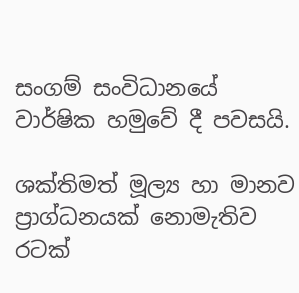සංගම් සංවිධානයේ වාර්ෂික හමුවේ දී පවසයි.

ශක්තිමත් මූල්‍ය හා මානව ප්‍රාග්ධනයක් නොමැතිව රටක්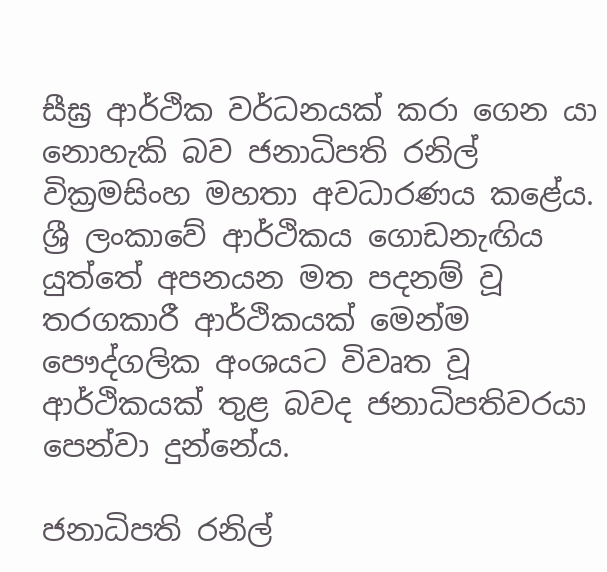සීඝ්‍ර ආර්ථික වර්ධනයක් කරා ගෙන යා නොහැකි බව ජනාධිපති රනිල් වික්‍රමසිංහ මහතා අවධාරණය කළේය.
ශ්‍රී ලංකාවේ ආර්ථිකය ගොඩනැඟිය යුත්තේ අපනයන මත පදනම් වූ තරගකාරී ආර්ථිකයක් මෙන්ම පෞද්ගලික අංශයට විවෘත වූ ආර්ථිකයක් තුළ බවද ජනාධිපතිවරයා පෙන්වා දුන්නේය.

ජනාධිපති රනිල්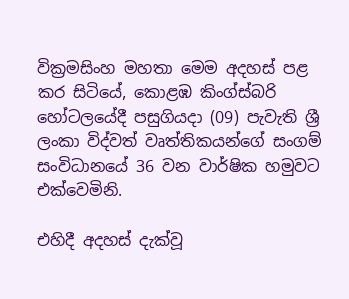වික්‍රමසිංහ මහතා මෙම අදහස් පළ කර සිටියේ, කොළඹ කිංග්ස්බරි හෝටලයේදී පසුගියදා (09) පැවැති ශ්‍රී ලංකා විද්වත් වෘත්තිකයන්ගේ සංගම් සංවිධානයේ 36 වන වාර්ෂික හමුවට එක්වෙමිනි.

එහිදී අදහස් දැක්වූ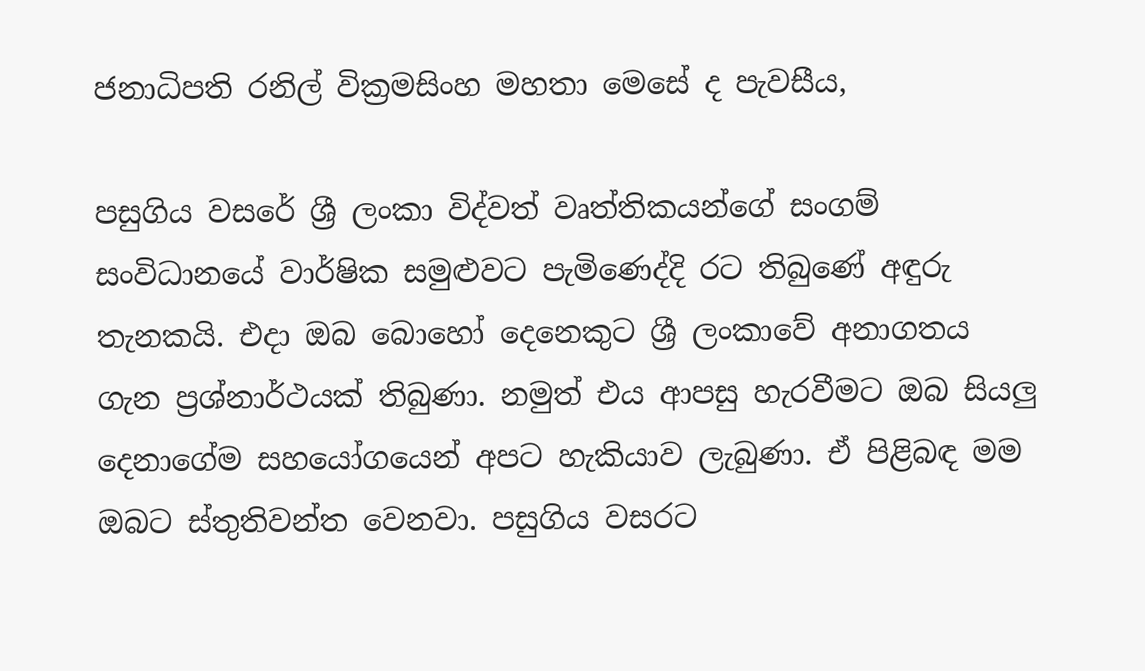ජනාධිපති රනිල් වික්‍රමසිංහ මහතා මෙසේ ද පැවසීය,

පසුගිය වසරේ ශ්‍රී ලංකා විද්වත් වෘත්තිකයන්ගේ සංගම් සංවිධානයේ වාර්ෂික සමුළුවට පැමිණෙද්දි රට තිබුණේ අඳුරු තැනකයි. එදා ඔබ බොහෝ දෙනෙකුට ශ්‍රී ලංකාවේ අනාගතය ගැන ප්‍රශ්නාර්ථයක් තිබුණා. නමුත් එය ආපසු හැරවීමට ඔබ සියලු දෙනාගේම සහයෝගයෙන් අපට හැකියාව ලැබුණා. ඒ පිළිබඳ මම ඔබට ස්තුතිවන්ත වෙනවා. පසුගිය වසරට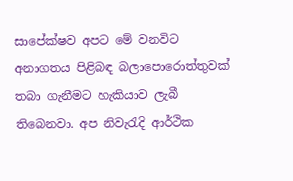සාපේක්ෂව අපට මේ වනවිට අනාගතය පිළිබඳ බලාපොරොත්තුවක් තබා ගැනීමට හැකියාව ලැබී තිබෙනවා. අප නිවැරැදි ආර්ථික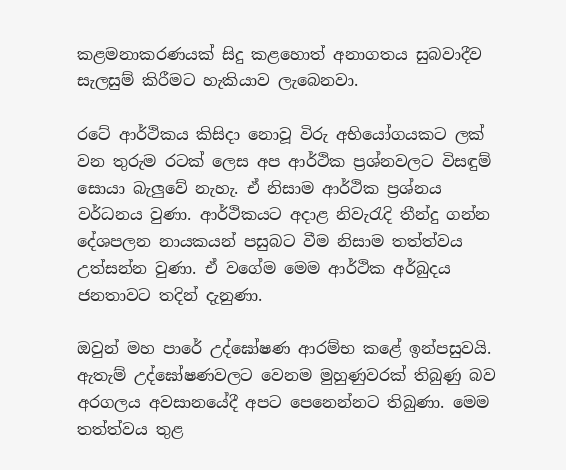කළමනාකරණයක් සිදු කළහොත් අනාගතය සුබවාදීව සැලසුම් කිරීමට හැකියාව ලැබෙනවා.

රටේ ආර්ථිකය කිසිදා නොවූ විරු අභියෝගයකට ලක් වන තුරුම රටක් ලෙස අප ආර්ථික ප්‍රශ්නවලට විසඳුම් සොයා බැලුවේ නැහැ. ඒ නිසාම ආර්ථික ප්‍රශ්නය වර්ධනය වුණා. ආර්ථිකයට අදාළ නිවැරැදි තීන්දු ගන්න දේශපලන නායකයන් පසුබට වීම නිසාම තත්ත්වය උත්සන්න වුණා. ඒ වගේම මෙම ආර්ථික අර්බුදය ජනතාවට තදින් දැනුණා.

ඔවුන් මහ පාරේ උද්ඝෝෂණ ආරම්භ කළේ ඉන්පසුවයි. ඇතැම් උද්ඝෝෂණවලට වෙනම මුහුණුවරක් තිබුණු බව අරගලය අවසානයේදී අපට පෙනෙන්නට තිබුණා. මෙම තත්ත්වය තුළ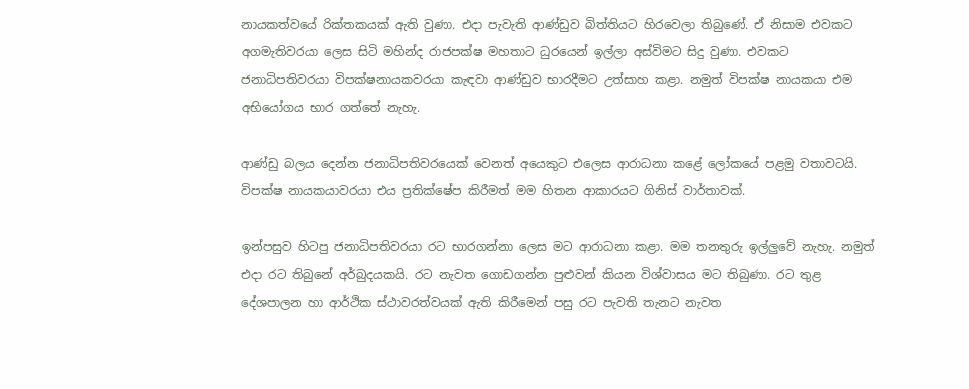නායකත්වයේ රික්තකයක් ඇති වුණා. එදා පැවැති ආණ්ඩුව බිත්තියට හිරවෙලා තිබුණේ. ඒ නිසාම එවකට අගමැතිවරයා ලෙස සිටි මහින්ද රාජපක්ෂ මහතාට ධුරයෙන් ඉල්ලා අස්විමට සිදු වුණා. එවකට ජනාධිපතිවරයා විපක්ෂනායකවරයා කැඳවා ආණ්ඩුව භාරදීමට උත්සාහ කළා. නමුත් විපක්ෂ නායකයා එම අභියෝගය භාර ගත්තේ නැහැ.

ආණ්ඩු බලය දෙන්න ජනාධිපතිවරයෙක් වෙනත් අයෙකුට එලෙස ආරාධනා කළේ ලෝකයේ පළමු වතාවටයි. විපක්ෂ නායකයාවරයා එය ප්‍රතික්ෂේප කිරීමත් මම හිතන ආකාරයට ගිනිස් වාර්තාවක්.

ඉන්පසුව හිටපු ජනාධිපතිවරයා රට භාරගන්නා ලෙස මට ආරාධනා කළා. මම තනතුරු ඉල්ලුවේ නැහැ. නමුත් එදා රට තිබුනේ අර්බුදයකයි. රට නැවත ගොඩගන්න පුළුවන් කියන විශ්වාසය මට තිබුණා. රට තුළ දේශපාලන හා ආර්ථික ස්ථාවරත්වයක් ඇති කිරීමෙන් පසු රට පැවති තැනට නැවත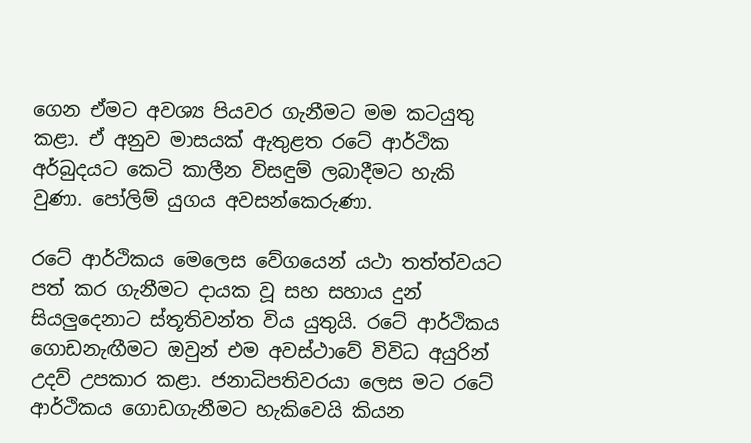ගෙන ඒමට අවශ්‍ය පියවර ගැනීමට මම කටයුතු කළා. ඒ අනුව මාසයක් ඇතුළත රටේ ආර්ථික අර්බුදයට කෙටි කාලීන විසඳුම් ලබාදීමට හැකි වුණා. පෝලිම් යුගය අවසන්කෙරුණා.

රටේ ආර්ථිකය මෙලෙස වේගයෙන් යථා තත්ත්වයට පත් කර ගැනීමට දායක වූ සහ සහාය දුන් සියලුදෙනාට ස්තූතිවන්ත විය යුතුයි. රටේ ආර්ථිකය ගොඩනැඟීමට ඔවුන් එම අවස්ථාවේ විවිධ අයුරින් උදව් උපකාර කළා. ජනාධිපතිවරයා ලෙස මට රටේ ආර්ථිකය ගොඩගැනීමට හැකිවෙයි කියන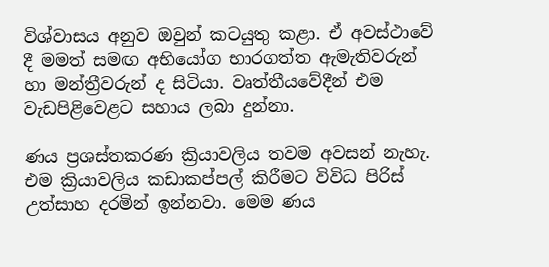විශ්වාසය අනුව ඔවුන් කටයුතු කළා. ඒ අවස්ථාවේ දී මමත් සමඟ අභියෝග භාරගත්ත ඇමැතිවරුන් හා මන්ත්‍රීවරුන් ද සිටියා. වෘත්තීයවේදීන් එම වැඩපිළිවෙළට සහාය ලබා දුන්නා.

ණය ප්‍රශස්තකරණ ක්‍රියාවලිය තවම අවසන් නැහැ. එම ක්‍රියාවලිය කඩාකප්පල් කිරීමට විවිධ පිරිස් උත්සාහ දරමින් ඉන්නවා. මෙම ණය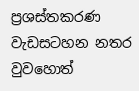ප්‍රශස්තකරණ වැඩසටහන නතර වුවහොත්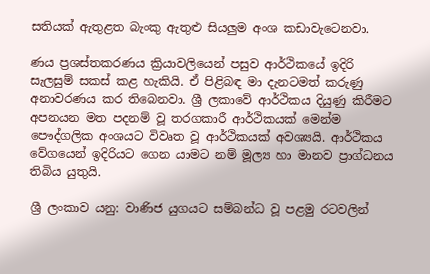සතියක් ඇතුළත බැංකු ඇතුළු සියලුම අංශ කඩාවැටෙනවා.

ණය ප්‍රශස්තකරණය ක්‍රියාවලියෙන් පසුව ආර්ථිකයේ ඉදිරි සැලසුම් සකස් කළ හැකියි. ඒ පිළිබඳ මා දැනටමත් කරුණු අනාවරණය කර තිබෙනවා. ශ්‍රී ලකාවේ ආර්ථිකය දියුණු කිරීමට අපනයන මත පදනම් වූ තරගකාරී ආර්ථිකයක් මෙන්ම පෞද්ගලික අංශයට විවෘත වූ ආර්ථිකයක් අවශ්‍යයි. ආර්ථිකය වේගයෙන් ඉදිරියට ගෙන යාමට නම් මූල්‍ය හා මානව ප්‍රාග්ධනය තිබිය යුතුයි.

ශ්‍රී ලංකාව යනු: වාණිජ යුගයට සම්බන්ධ වූ පළමු රටවලින්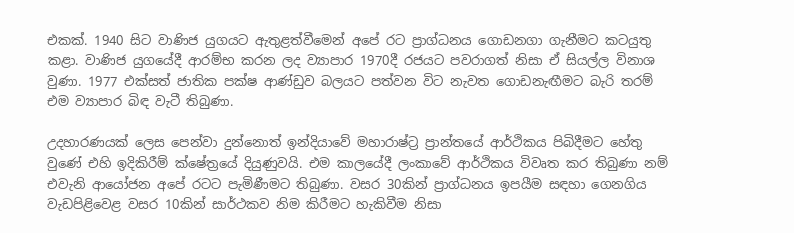එකක්. 1940 සිට වාණිජ යුගයට ඇතුළත්වීමෙන් අපේ රට ප්‍රාග්ධනය ගොඩනගා ගැනීමට කටයුතු කළා. වාණිජ යුගයේදී ආරම්භ කරන ලද ව්‍යාපාර 1970දී රජයට පවරාගත් නිසා ඒ සියල්ල විනාශ වුණා. 1977 එක්සත් ජාතික පක්ෂ ආණ්ඩුව බලයට පත්වන විට නැවත ගොඩනැඟීමට බැරි තරම් එම ව්‍යාපාර බිඳ වැටී තිබුණා.

උදහාරණයක් ලෙස පෙන්වා දුන්නොත් ඉන්දියාවේ මහාරාෂ්ට්‍ර ප්‍රාන්තයේ ආර්ථිකය පිබිදීමට හේතු වුණේ එහි ඉදිකිරීම් ක්ෂේත්‍රයේ දියුණුවයි. එම කාලයේදී ලංකාවේ ආර්ථිකය විවෘත කර තිබුණා නම් එවැනි ආයෝජන අපේ රටට පැමිණීමට තිබුණා. වසර 30කින් ප්‍රාග්ධනය ඉපයීම සඳහා ගෙනගිය වැඩපිළිවෙළ වසර 10කින් සාර්ථකව නිම කිරීමට හැකිවීම නිසා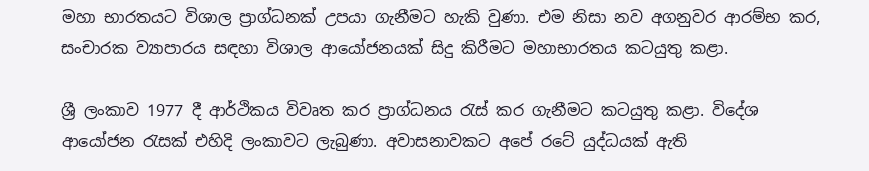මහා භාරතයට විශාල ප්‍රාග්ධනක් උපයා ගැනීමට හැකි වුණා. එම නිසා නව අගනුවර ආරම්භ කර, සංචාරක ව්‍යාපාරය සඳහා විශාල ආයෝජනයක් සිදු කිරීමට මහාභාරතය කටයුතු කළා.

ශ්‍රී ලංකාව 1977 දී ආර්ථිකය විවෘත කර ප්‍රාග්ධනය රැස් කර ගැනීමට කටයුතු කළා. විදේශ ආයෝජන රැසක් එහිදි ලංකාවට ලැබුණා. අවාසනාවකට අපේ රටේ යුද්ධයක් ඇති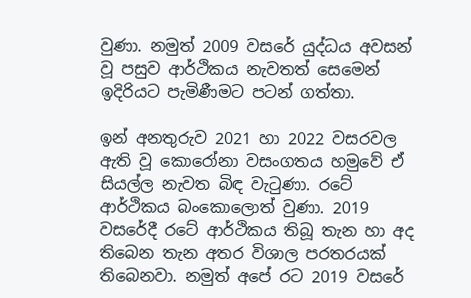වුණා. නමුත් 2009 වසරේ යුද්ධය අවසන් වූ පසුව ආර්ථිකය නැවතත් සෙමෙන් ඉදිරියට පැමිණීමට පටන් ගත්තා.

ඉන් අනතුරුව 2021 හා 2022 වසරවල ඇති වූ කොරෝනා වසංගතය හමුවේ ඒ සියල්ල නැවත බිඳ වැටුණා. රටේ ආර්ථිකය බංකොලොත් වුණා. 2019 වසරේදී රටේ ආර්ථිකය තිබූ තැන හා අද තිබෙන තැන අතර විශාල පරතරයක් තිබෙනවා. නමුත් අපේ රට 2019 වසරේ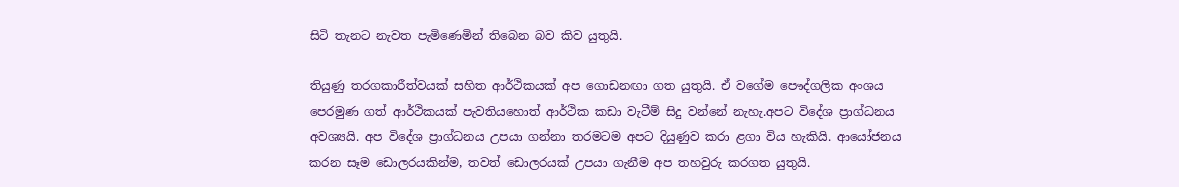සිටි තැනට නැවත පැමිණෙමින් තිබෙන බව කිව යුතුයි.

තියුණු තරගකාරීත්වයක් සහිත ආර්ථිකයක් අප ගොඩනඟා ගත යුතුයි. ඒ වගේම පෞද්ගලික අංශය පෙරමුණ ගත් ආර්ථිකයක් පැවතියහොත් ආර්ථික කඩා වැටීම් සිදු වන්නේ නැහැ.අපට විදේශ ප්‍රාග්ධනය අවශ්‍යයි. අප විදේශ ප්‍රාග්ධනය උපයා ගන්නා තරමටම අපට දියුණුව කරා ළගා විය හැකියි. ආයෝජනය කරන සෑම ඩොලරයකින්ම, තවත් ඩොලරයක් උපයා ගැනීම අප තහවුරු කරගත යුතුයි.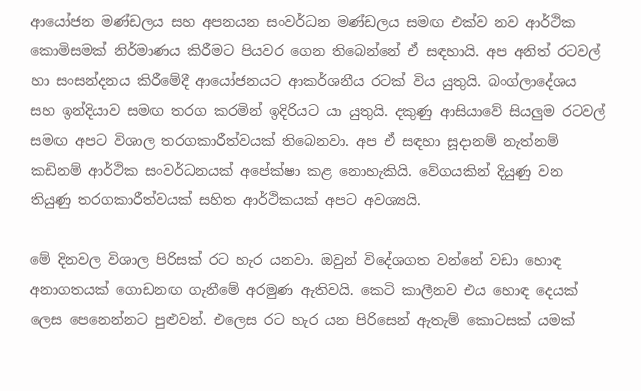ආයෝජන මණ්ඩලය සහ අපනයන සංවර්ධන මණ්ඩලය සමඟ එක්ව නව ආර්ථික කොමිසමක් නිර්මාණය කිරීමට පියවර ගෙන තිබෙන්නේ ඒ සඳහායි. අප අනිත් රටවල් හා සංසන්දනය කිරීමේදී ආයෝජනයට ආකර්ශනීය රටක් විය යුතුයි. බංග්ලාදේශය සහ ඉන්දියාව සමඟ තරග කරමින් ඉදිරියට යා යුතුයි. දකුණු ආසියාවේ සියලුම රටවල් සමඟ අපට විශාල තරගකාරීත්වයක් තිබෙනවා. අප ඒ සඳහා සූදානම් නැත්නම් කඩිනම් ආර්ථික සංවර්ධනයක් අපේක්ෂා කළ නොහැකියි. වේගයකින් දියුණු වන තියුණු තරගකාරීත්වයක් සහිත ආර්ථිකයක් අපට අවශ්‍යයි.

මේ දිනවල විශාල පිරිසක් රට හැර යනවා. ඔවුන් විදේශගත වන්නේ වඩා හොඳ අනාගතයක් ගොඩනඟ ගැනීමේ අරමුණ ඇතිවයි. කෙටි කාලීනව එය හොඳ දෙයක් ලෙස පෙනෙන්නට පුළුවන්. එලෙස රට හැර යන පිරිසෙන් ඇතැම් කොටසක් යමක්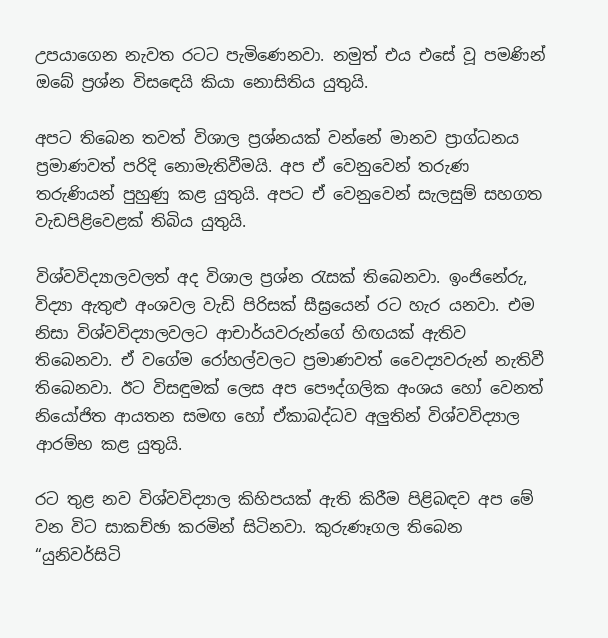උපයාගෙන නැවත රටට පැමිණෙනවා. නමුත් එය එසේ වූ පමණින් ඔබේ ප්‍රශ්න විසඳෙයි කියා නොසිතිය යුතුයි.

අපට තිබෙන තවත් විශාල ප්‍රශ්නයක් වන්නේ මානව ප්‍රාග්ධනය ප්‍රමාණවත් පරිදි නොමැතිවීමයි. අප ඒ වෙනුවෙන් තරුණ තරුණියන් පුහුණු කළ යුතුයි. අපට ඒ වෙනුවෙන් සැලසුම් සහගත වැඩපිළිවෙළක් තිබිය යුතුයි.

විශ්වවිද්‍යාලවලත් අද විශාල ප්‍රශ්න රැසක් තිබෙනවා. ඉංජිනේරු, විද්‍යා ඇතුළු අංශවල වැඩි පිරිසක් සීඝ්‍රයෙන් රට හැර යනවා. එම නිසා විශ්වවිද්‍යාලවලට ආචාර්යවරුන්ගේ හිඟයක් ඇතිව තිබෙනවා. ඒ වගේම රෝහල්වලට ප්‍රමාණවත් වෛද්‍යවරුන් නැතිවී තිබෙනවා. ඊට විසඳුමක් ලෙස අප පෞද්ගලික අංශය හෝ වෙනත් නියෝජිත ආයතන සමඟ හෝ ඒකාබද්ධව අලුතින් විශ්වවිද්‍යාල ආරම්භ කළ යුතුයි.

රට තුළ නව විශ්වවිද්‍යාල කිහිපයක් ඇති කිරීම පිළිබඳව අප මේ වන විට සාකච්ඡා කරමින් සිටිනවා. කුරුණෑගල තිබෙන “යුනිවර්සිටි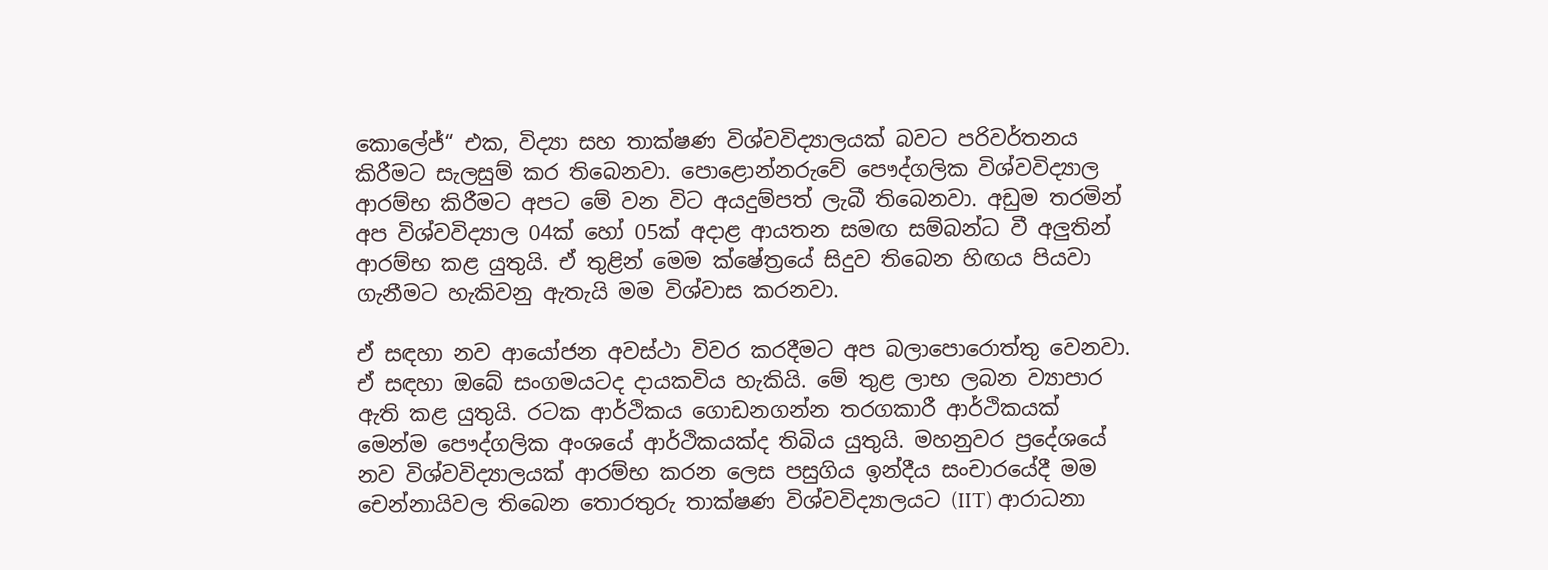කොලේජ්“ එක, විද්‍යා සහ තාක්ෂණ විශ්වවිද්‍යාලයක් බවට පරිවර්තනය කිරීමට සැලසුම් කර තිබෙනවා. පොළොන්නරුවේ පෞද්ගලික විශ්වවිද්‍යාල ආරම්භ කිරීමට අපට මේ වන විට අයදුම්පත් ලැබී තිබෙනවා. අඩුම තරමින් අප විශ්වවිද්‍යාල 04ක් හෝ 05ක් අදාළ ආයතන සමඟ සම්බන්ධ වී අලුතින් ආරම්භ කළ යුතුයි. ඒ තුළින් මෙම ක්ෂේත්‍රයේ සිදුව තිබෙන හිඟය පියවා ගැනීමට හැකිවනු ඇතැයි මම විශ්වාස කරනවා.

ඒ සඳහා නව ආයෝජන අවස්ථා විවර කරදීමට අප බලාපොරොත්තු වෙනවා. ඒ සඳහා ඔබේ සංගමයටද දායකවිය හැකියි. මේ තුළ ලාභ ලබන ව්‍යාපාර ඇති කළ යුතුයි. රටක ආර්ථිකය ගොඩනගන්න තරගකාරී ආර්ථිකයක් මෙන්ම පෞද්ගලික අංශයේ ආර්ථිකයක්ද තිබිය යුතුයි. මහනුවර ප්‍රදේශයේ නව විශ්වවිද්‍යාලයක් ආරම්භ කරන ලෙස පසුගිය ඉන්දීය සංචාරයේදී මම චෙන්නායිවල තිබෙන තොරතුරු තාක්ෂණ විශ්වවිද්‍යාලයට (IIT) ආරාධනා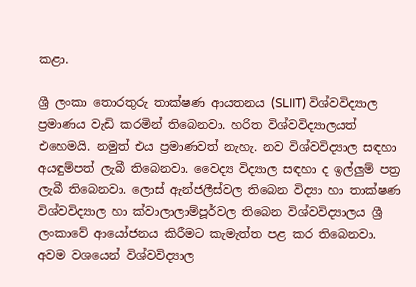කළා.

ශ්‍රී ලංකා තොරතුරු තාක්ෂණ ආයතනය (SLIIT) විශ්වවිද්‍යාල ප්‍රමාණය වැඩි කරමින් තිබෙනවා. හරිත විශ්වවිද්‍යාලයත් එහෙමයි. නමුත් එය ප්‍රමාණවත් නැහැ. නව විශ්වවිද්‍යාල සඳහා අයඳුම්පත් ලැබී තිබෙනවා. වෛද්‍ය විද්‍යාල සඳහා ද ඉල්ලුම් පත්‍ර ලැබී තිබෙනවා. ලොස් ඇන්ජලීස්වල තිබෙන විද්‍යා හා තාක්ෂණ විශ්වවිද්‍යාල හා ක්වාලාලාම්පූර්වල තිබෙන විශ්වවිද්‍යාලය ශ්‍රී ලංකාවේ ආයෝජනය කිරීමට කැමැත්ත පළ කර තිබෙනවා. අවම වශයෙන් විශ්වවිද්‍යාල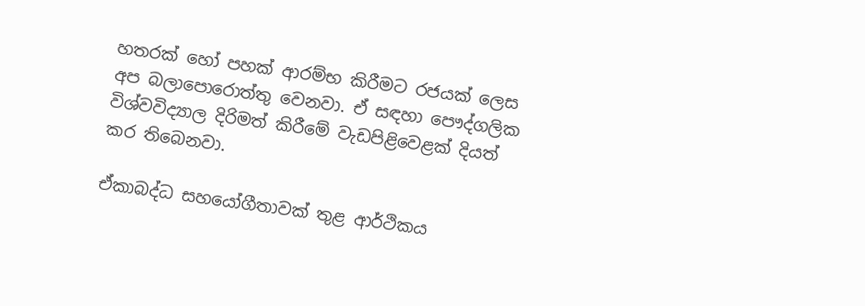හතරක් හෝ පහක් ආරම්භ කිරීමට රජයක් ලෙස අප බලාපොරොත්තු වෙනවා. ඒ සඳහා පෞද්ගලික විශ්වවිද්‍යාල දිරිමත් කිරීමේ වැඩපිළිවෙළක් දියත් කර තිබෙනවා.

ඒකාබද්ධ සහයෝගීතාවක් තුළ ආර්ථිකය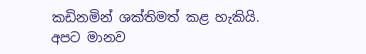කඩිනමින් ශක්තිමත් කළ හැකියි. අපට මානව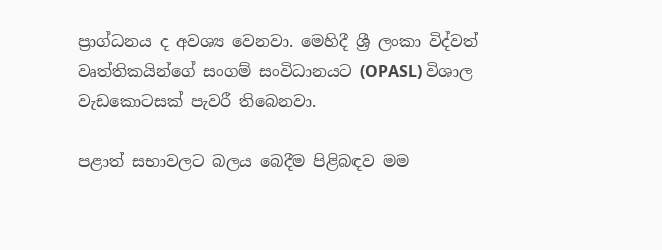ප්‍රාග්ධනය ද අවශ්‍ය වෙනවා. මෙහිදී ශ්‍රී ලංකා විද්වත් වෘත්තිකයින්ගේ සංගම් සංවිධානයට (OPASL) විශාල වැඩකොටසක් පැවරී තිබෙනවා.

පළාත් සභාවලට බලය බෙදීම පිළිබඳව මම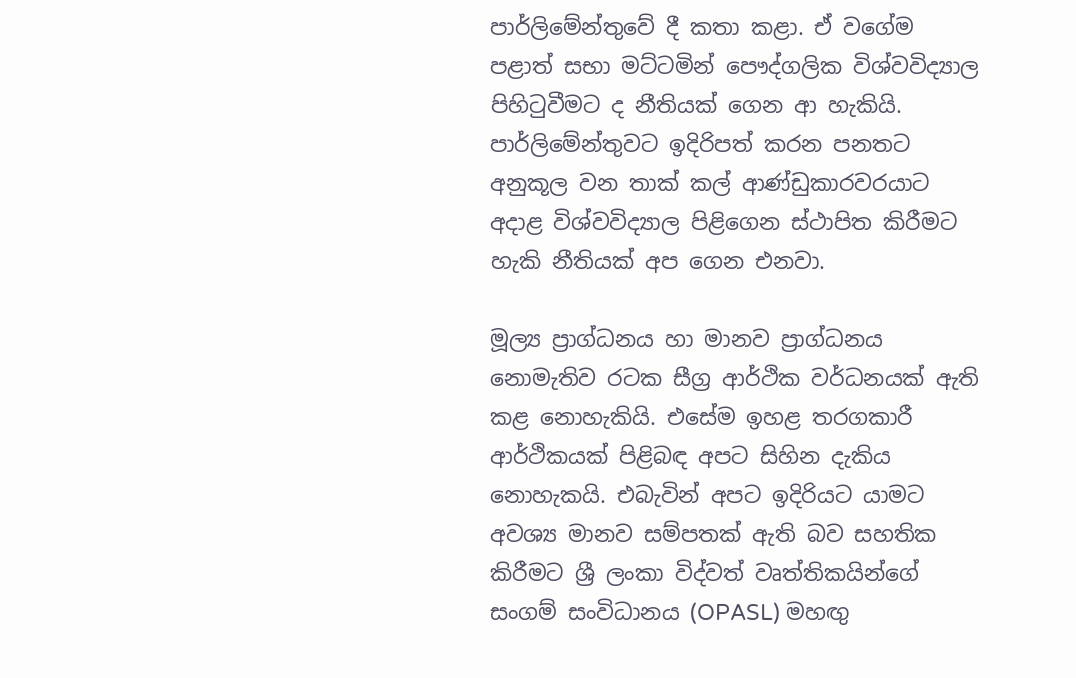පාර්ලිමේන්තුවේ දී කතා කළා. ඒ වගේම පළාත් සභා මට්ටමින් පෞද්ගලික විශ්වවිද්‍යාල පිහිටුවීමට ද නීතියක් ගෙන ආ හැකියි. පාර්ලිමේන්තුවට ඉදිරිපත් කරන පනතට අනුකූල වන තාක් කල් ආණ්ඩුකාරවරයාට අදාළ විශ්වවිද්‍යාල පිළිගෙන ස්ථාපිත කිරීමට හැකි නීතියක් අප ගෙන එනවා.

මූල්‍ය ප්‍රාග්ධනය හා මානව ප්‍රාග්ධනය නොමැතිව රටක සීග්‍ර ආර්ථික වර්ධනයක් ඇති කළ නොහැකියි. එසේම ඉහළ තරගකාරී ආර්ථිකයක් පිළිබඳ අපට සිහින දැකිය නොහැකයි. එබැවින් අපට ඉදිරියට යාමට අවශ්‍ය මානව සම්පතක් ඇති බව සහතික කිරීමට ශ්‍රී ලංකා විද්වත් වෘත්තිකයින්ගේ සංගම් සංවිධානය (OPASL) මහඟු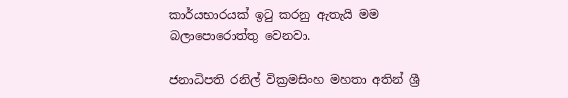කාර්යභාරයක් ඉටු කරනු ඇතැයි මම බලාපොරොත්තු වෙනවා.

ජනාධිපති රනිල් වික්‍රමසිංහ මහතා අතින් ශ්‍රී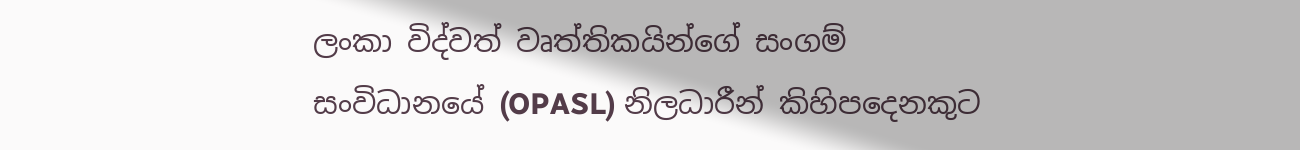ලංකා විද්වත් වෘත්තිකයින්ගේ සංගම් සංවිධානයේ (OPASL) නිලධාරීන් කිහිපදෙනකුට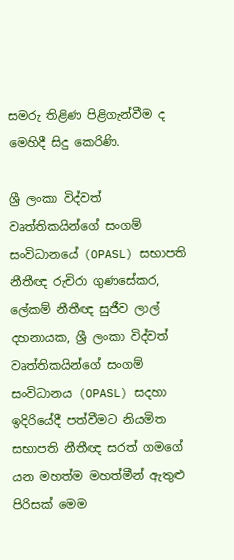සමරු තිළිණ පිළිගැන්වීම ද මෙහිදී සිදු කෙරිණි.

ශ්‍රී ලංකා විද්වත් වෘත්තිකයින්ගේ සංගම් සංවිධානයේ (OPASL) සභාපති නීතීඥ රුචිරා ගුණසේකර, ලේකම් නීතීඥ සුජීව ලාල් දහනායක, ශ්‍රී ලංකා විද්වත් වෘත්තිකයින්ගේ සංගම් සංවිධානය (OPASL) සදහා ඉදිරියේදී පත්වීමට නියමිත සභාපති නීතීඥ සරත් ගමගේ යන මහත්ම මහත්මීන් ඇතුළු පිරිසක් මෙම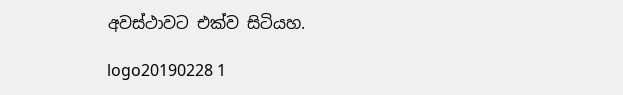අවස්ථාවට එක්ව සිටියහ.

logo20190228 1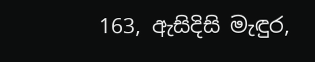163, ඇසිදිසි මැඳුර,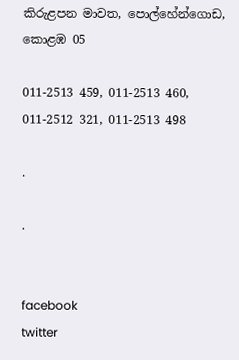කිරුළපන මාවත, පොල්හේන්ගොඩ, කොළඹ 05

011-2513 459, 011-2513 460,
011-2512 321, 011-2513 498

.

.


facebook
twitter